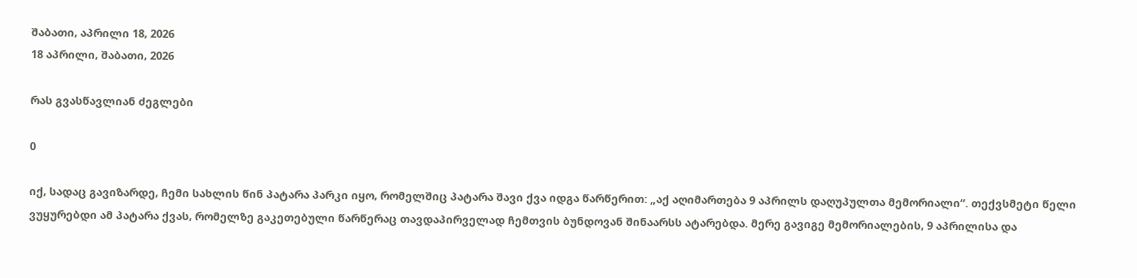შაბათი, აპრილი 18, 2026
18 აპრილი, შაბათი, 2026

რას გვასწავლიან ძეგლები

0

იქ, სადაც გავიზარდე, ჩემი სახლის წინ პატარა პარკი იყო, რომელშიც პატარა შავი ქვა იდგა წარწერით: „აქ აღიმართება 9 აპრილს დაღუპულთა მემორიალი“. თექვსმეტი წელი ვუყურებდი ამ პატარა ქვას, რომელზე გაკეთებული წარწერაც თავდაპირველად ჩემთვის ბუნდოვან შინაარსს ატარებდა. მერე გავიგე მემორიალების, 9 აპრილისა და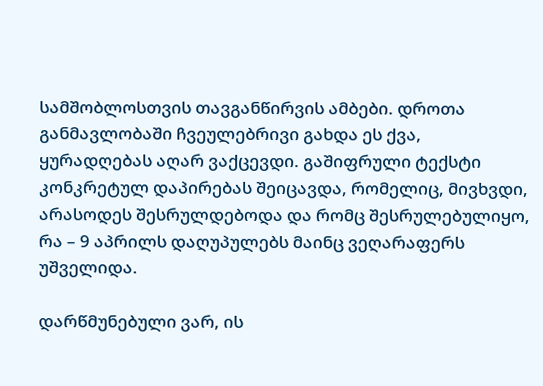სამშობლოსთვის თავგანწირვის ამბები. დროთა განმავლობაში ჩვეულებრივი გახდა ეს ქვა, ყურადღებას აღარ ვაქცევდი. გაშიფრული ტექსტი კონკრეტულ დაპირებას შეიცავდა, რომელიც, მივხვდი, არასოდეს შესრულდებოდა და რომც შესრულებულიყო, რა – 9 აპრილს დაღუპულებს მაინც ვეღარაფერს უშველიდა.

დარწმუნებული ვარ, ის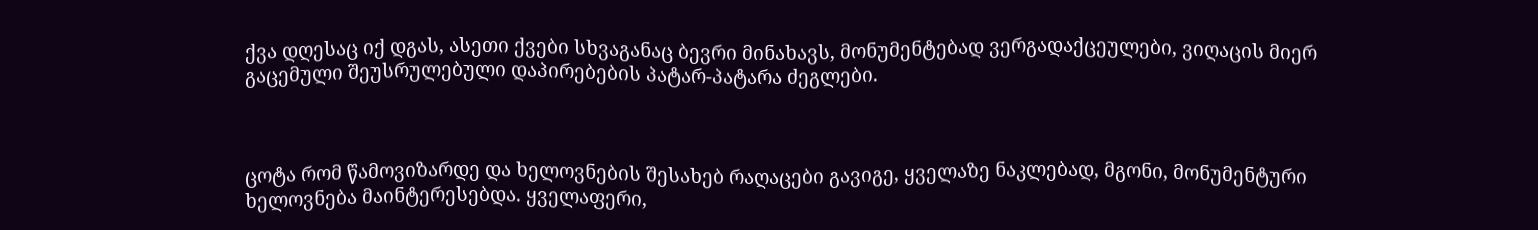ქვა დღესაც იქ დგას, ასეთი ქვები სხვაგანაც ბევრი მინახავს, მონუმენტებად ვერგადაქცეულები, ვიღაცის მიერ გაცემული შეუსრულებული დაპირებების პატარ-პატარა ძეგლები.



ცოტა რომ წამოვიზარდე და ხელოვნების შესახებ რაღაცები გავიგე, ყველაზე ნაკლებად, მგონი, მონუმენტური ხელოვნება მაინტერესებდა. ყველაფერი,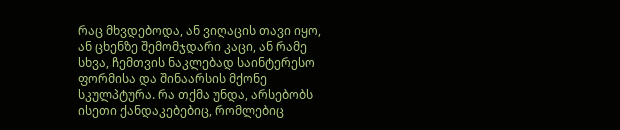რაც მხვდებოდა, ან ვიღაცის თავი იყო, ან ცხენზე შემომჯდარი კაცი, ან რამე სხვა, ჩემთვის ნაკლებად საინტერესო ფორმისა და შინაარსის მქონე სკულპტურა. რა თქმა უნდა, არსებობს ისეთი ქანდაკებებიც, რომლებიც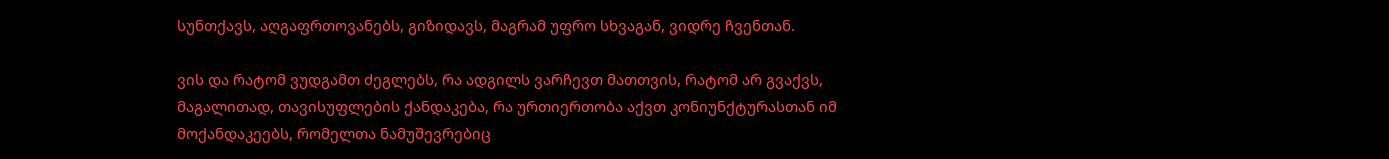სუნთქავს, აღგაფრთოვანებს, გიზიდავს, მაგრამ უფრო სხვაგან, ვიდრე ჩვენთან.

ვის და რატომ ვუდგამთ ძეგლებს, რა ადგილს ვარჩევთ მათთვის, რატომ არ გვაქვს, მაგალითად, თავისუფლების ქანდაკება, რა ურთიერთობა აქვთ კონიუნქტურასთან იმ მოქანდაკეებს, რომელთა ნამუშევრებიც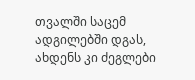თვალში საცემ ადგილებში დგას, ახდენს კი ძეგლები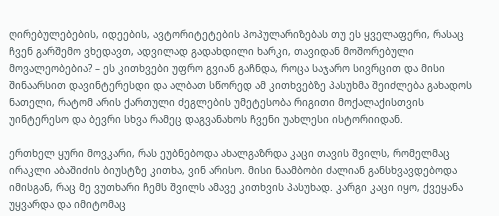ღირებულებების, იდეების, ავტორიტეტების პოპულარიზებას თუ ეს ყველაფერი, რასაც ჩვენ გარშემო ვხედავთ, ადვილად გადახდილი ხარკი, თავიდან მოშორებული მოვალეობებია? – ეს კითხვები უფრო გვიან გაჩნდა, როცა საჯარო სივრცით და მისი შინაარსით დავინტერესდი და ალბათ სწორედ ამ კითხვებზე პასუხმა შეიძლება გახადოს ნათელი, რატომ არის ქართული ძეგლების უმეტესობა რიგითი მოქალაქისთვის უინტერესო და ბევრი სხვა რამეც დაგვანახოს ჩვენი უახლესი ისტორიიდან.

ერთხელ ყური მოვკარი, რას ეუბნებოდა ახალგაზრდა კაცი თავის შვილს, რომელმაც ირაკლი აბაშიძის ბიუსტზე კითხა, ვინ არისო. მისი ნაამბობი ძალიან განსხვავდებოდა იმისგან, რაც მე ვუთხარი ჩემს შვილს ამავე კითხვის პასუხად. კარგი კაცი იყო, ქვეყანა უყვარდა და იმიტომაც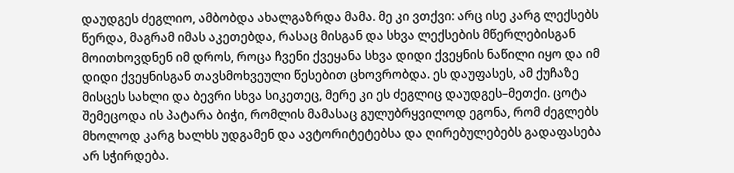დაუდგეს ძეგლიო, ამბობდა ახალგაზრდა მამა. მე კი ვთქვი: არც ისე კარგ ლექსებს წერდა, მაგრამ იმას აკეთებდა, რასაც მისგან და სხვა ლექსების მწერლებისგან მოითხოვდნენ იმ დროს, როცა ჩვენი ქვეყანა სხვა დიდი ქვეყნის ნაწილი იყო და იმ დიდი ქვეყნისგან თავსმოხვეული წესებით ცხოვრობდა. ეს დაუფასეს, ამ ქუჩაზე მისცეს სახლი და ბევრი სხვა სიკეთეც, მერე კი ეს ძეგლიც დაუდგეს–მეთქი. ცოტა შემეცოდა ის პატარა ბიჭი, რომლის მამასაც გულუბრყვილოდ ეგონა, რომ ძეგლებს მხოლოდ კარგ ხალხს უდგამენ და ავტორიტეტებსა და ღირებულებებს გადაფასება არ სჭირდება.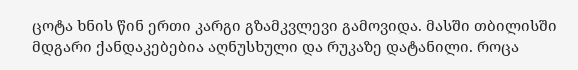ცოტა ხნის წინ ერთი კარგი გზამკვლევი გამოვიდა. მასში თბილისში მდგარი ქანდაკებებია აღნუსხული და რუკაზე დატანილი. როცა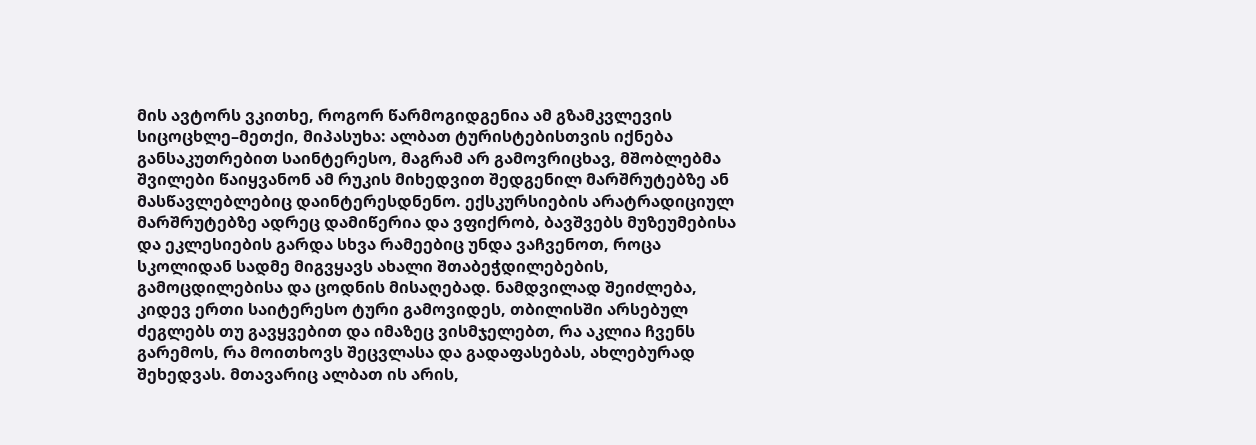მის ავტორს ვკითხე, როგორ წარმოგიდგენია ამ გზამკვლევის სიცოცხლე–მეთქი, მიპასუხა: ალბათ ტურისტებისთვის იქნება განსაკუთრებით საინტერესო, მაგრამ არ გამოვრიცხავ, მშობლებმა შვილები წაიყვანონ ამ რუკის მიხედვით შედგენილ მარშრუტებზე ან მასწავლებლებიც დაინტერესდნენო. ექსკურსიების არატრადიციულ მარშრუტებზე ადრეც დამიწერია და ვფიქრობ, ბავშვებს მუზეუმებისა და ეკლესიების გარდა სხვა რამეებიც უნდა ვაჩვენოთ, როცა სკოლიდან სადმე მიგვყავს ახალი შთაბეჭდილებების, გამოცდილებისა და ცოდნის მისაღებად. ნამდვილად შეიძლება, კიდევ ერთი საიტერესო ტური გამოვიდეს, თბილისში არსებულ ძეგლებს თუ გავყვებით და იმაზეც ვისმჯელებთ, რა აკლია ჩვენს გარემოს, რა მოითხოვს შეცვლასა და გადაფასებას, ახლებურად შეხედვას. მთავარიც ალბათ ის არის,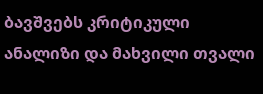ბავშვებს კრიტიკული ანალიზი და მახვილი თვალი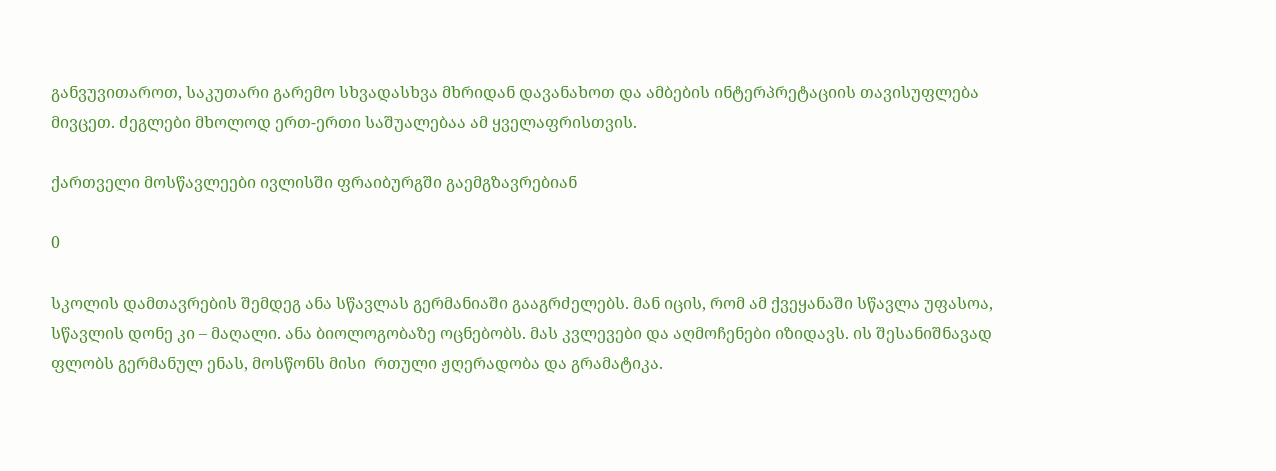განვუვითაროთ, საკუთარი გარემო სხვადასხვა მხრიდან დავანახოთ და ამბების ინტერპრეტაციის თავისუფლება მივცეთ. ძეგლები მხოლოდ ერთ-ერთი საშუალებაა ამ ყველაფრისთვის.

ქართველი მოსწავლეები ივლისში ფრაიბურგში გაემგზავრებიან

0

სკოლის დამთავრების შემდეგ ანა სწავლას გერმანიაში გააგრძელებს. მან იცის, რომ ამ ქვეყანაში სწავლა უფასოა, სწავლის დონე კი – მაღალი. ანა ბიოლოგობაზე ოცნებობს. მას კვლევები და აღმოჩენები იზიდავს. ის შესანიშნავად ფლობს გერმანულ ენას, მოსწონს მისი  რთული ჟღერადობა და გრამატიკა.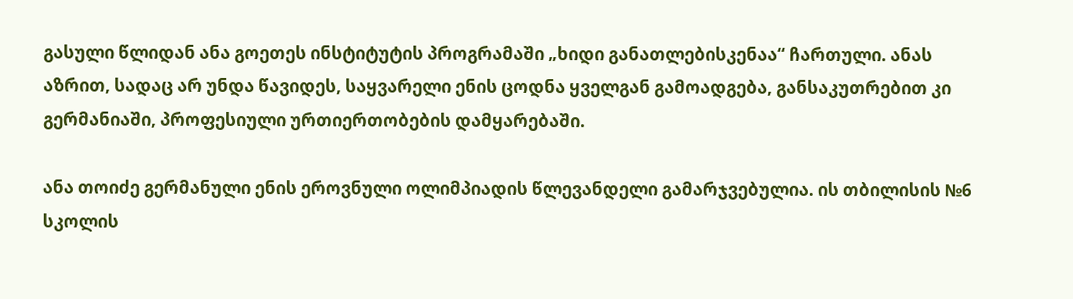გასული წლიდან ანა გოეთეს ინსტიტუტის პროგრამაში „ხიდი განათლებისკენაა“ ჩართული. ანას აზრით, სადაც არ უნდა წავიდეს, საყვარელი ენის ცოდნა ყველგან გამოადგება, განსაკუთრებით კი გერმანიაში, პროფესიული ურთიერთობების დამყარებაში.

ანა თოიძე გერმანული ენის ეროვნული ოლიმპიადის წლევანდელი გამარჯვებულია. ის თბილისის №6 სკოლის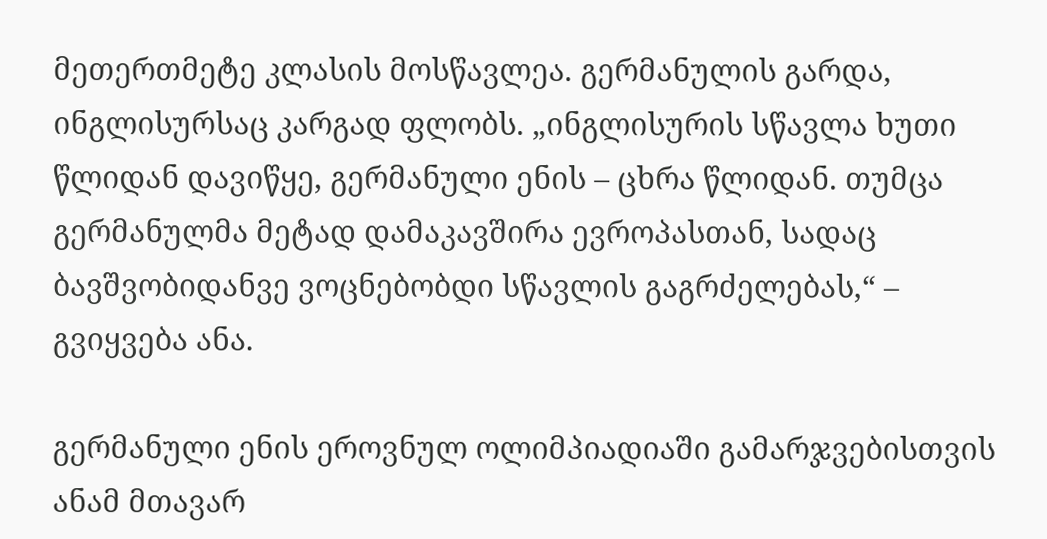მეთერთმეტე კლასის მოსწავლეა. გერმანულის გარდა, ინგლისურსაც კარგად ფლობს. „ინგლისურის სწავლა ხუთი წლიდან დავიწყე, გერმანული ენის – ცხრა წლიდან. თუმცა გერმანულმა მეტად დამაკავშირა ევროპასთან, სადაც ბავშვობიდანვე ვოცნებობდი სწავლის გაგრძელებას,“ – გვიყვება ანა.

გერმანული ენის ეროვნულ ოლიმპიადიაში გამარჯვებისთვის ანამ მთავარ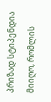პრიზად სტიპენდია მიიღო, რომლის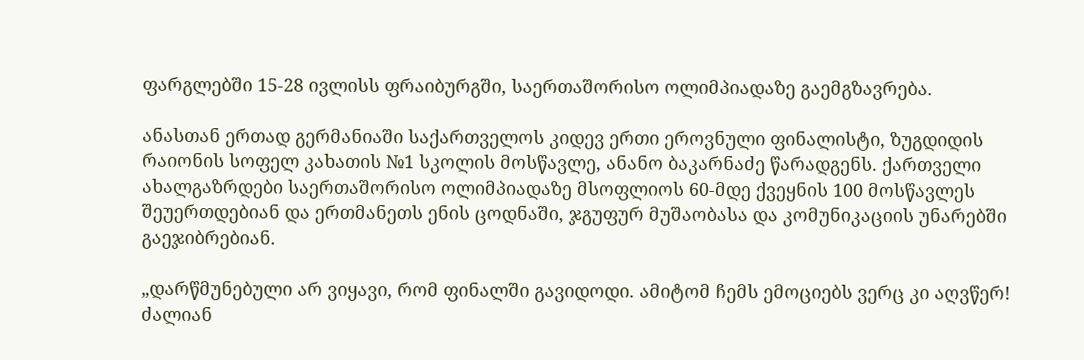ფარგლებში 15-28 ივლისს ფრაიბურგში, საერთაშორისო ოლიმპიადაზე გაემგზავრება.

ანასთან ერთად გერმანიაში საქართველოს კიდევ ერთი ეროვნული ფინალისტი, ზუგდიდის რაიონის სოფელ კახათის №1 სკოლის მოსწავლე, ანანო ბაკარნაძე წარადგენს. ქართველი ახალგაზრდები საერთაშორისო ოლიმპიადაზე მსოფლიოს 60-მდე ქვეყნის 100 მოსწავლეს შეუერთდებიან და ერთმანეთს ენის ცოდნაში, ჯგუფურ მუშაობასა და კომუნიკაციის უნარებში გაეჯიბრებიან.

„დარწმუნებული არ ვიყავი, რომ ფინალში გავიდოდი. ამიტომ ჩემს ემოციებს ვერც კი აღვწერ! ძალიან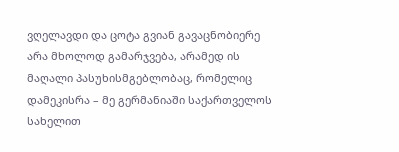ვღელავდი და ცოტა გვიან გავაცნობიერე არა მხოლოდ გამარჯვება, არამედ ის მაღალი პასუხისმგებლობაც, რომელიც დამეკისრა – მე გერმანიაში საქართველოს სახელით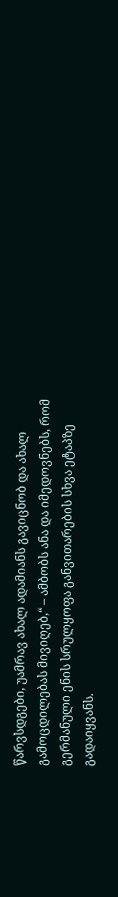წარვსდგები, უამრავ ახალ ადამიანს გავიცნობ და ახალ გამოცდილებას მივიღებ,“ – ამბობს ანა და იმედოვნებს, რომ გერმანული ენის სრულყოფა განვითარების სხვა ეტაპზე გადაიყვანს.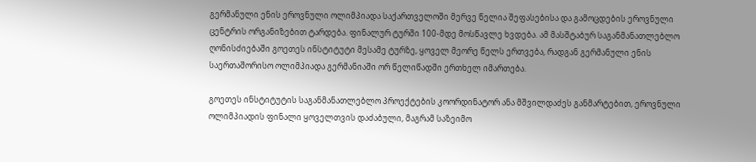გერმანული ენის ეროვნული ოლიმპიადა საქართველოში მერვე წელია შეფასებისა და გამოცდების ეროვნული ცენტრის ორგანიზებით ტარდება. ფინალურ ტურში 100-მდე მოსწავლე ხვდება. ამ მასშტაბურ საგანმანათლებლო ღონისძიებაში გოეთეს ინსტიტუტი მესამე ტურზე, ყოველ მეორე წელს ერთვება, რადგან გერმანული ენის საერთაშორისო ოლიმპიადა გერმანიაში ორ წელიწადში ერთხელ იმართება.

გოეთეს ინსტიტუტის საგანმანათლებლო პროექტების კოორდინატორ ანა მშვილდაძეს განმარტებით, ეროვნული ოლიმპიადის ფინალი ყოველთვის დაძაბული, მაგრამ საზეიმო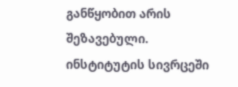განწყობით არის შეზავებული. ინსტიტუტის სივრცეში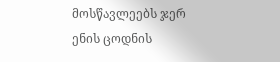მოსწავლეებს ჯერ ენის ცოდნის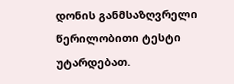დონის განმსაზღვრელი წერილობითი ტესტი უტარდებათ.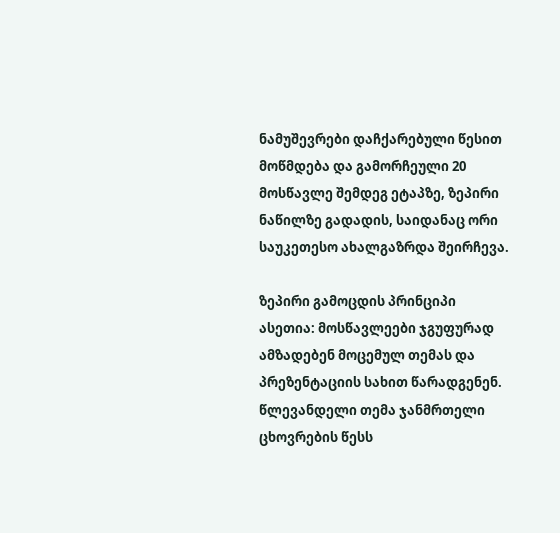ნამუშევრები დაჩქარებული წესით მოწმდება და გამორჩეული 20 მოსწავლე შემდეგ ეტაპზე, ზეპირი ნაწილზე გადადის, საიდანაც ორი საუკეთესო ახალგაზრდა შეირჩევა.

ზეპირი გამოცდის პრინციპი ასეთია: მოსწავლეები ჯგუფურად ამზადებენ მოცემულ თემას და პრეზენტაციის სახით წარადგენენ. წლევანდელი თემა ჯანმრთელი ცხოვრების წესს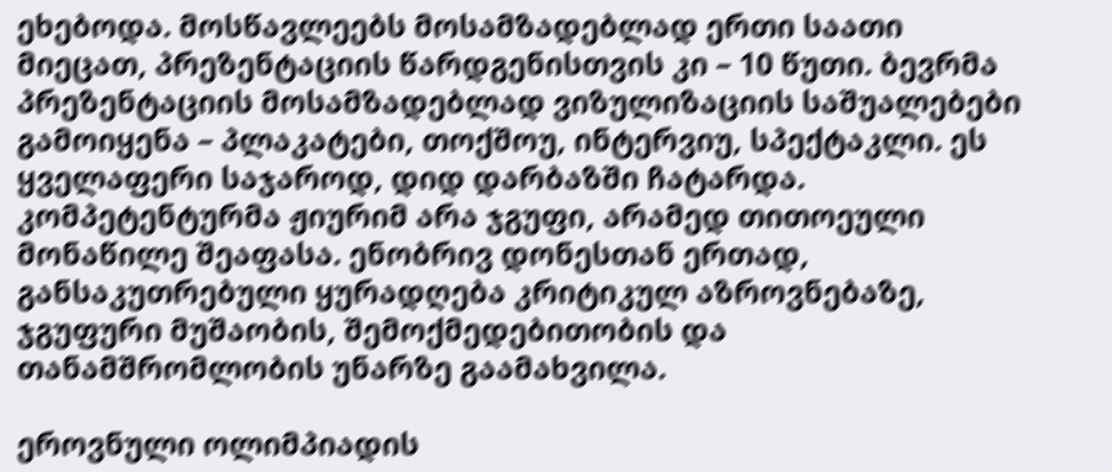ეხებოდა. მოსწავლეებს მოსამზადებლად ერთი საათი მიეცათ, პრეზენტაციის წარდგენისთვის კი – 10 წუთი. ბევრმა პრეზენტაციის მოსამზადებლად ვიზულიზაციის საშუალებები გამოიყენა – პლაკატები, თოქშოუ, ინტერვიუ, სპექტაკლი. ეს ყველაფერი საჯაროდ, დიდ დარბაზში ჩატარდა. კომპეტენტურმა ჟიურიმ არა ჯგუფი, არამედ თითოეული მონაწილე შეაფასა. ენობრივ დონესთან ერთად, განსაკუთრებული ყურადღება კრიტიკულ აზროვნებაზე, ჯგუფური მუშაობის, შემოქმედებითობის და თანამშრომლობის უნარზე გაამახვილა.

ეროვნული ოლიმპიადის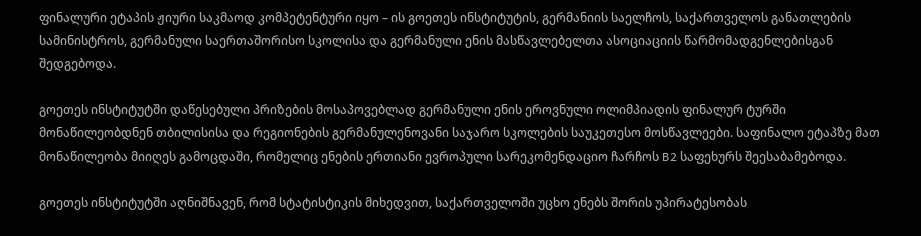ფინალური ეტაპის ჟიური საკმაოდ კომპეტენტური იყო – ის გოეთეს ინსტიტუტის, გერმანიის საელჩოს, საქართველოს განათლების სამინისტროს, გერმანული საერთაშორისო სკოლისა და გერმანული ენის მასწავლებელთა ასოციაციის წარმომადგენლებისგან შედგებოდა.

გოეთეს ინსტიტუტში დაწესებული პრიზების მოსაპოვებლად გერმანული ენის ეროვნული ოლიმპიადის ფინალურ ტურში მონაწილეობდნენ თბილისისა და რეგიონების გერმანულენოვანი საჯარო სკოლების საუკეთესო მოსწავლეები. საფინალო ეტაპზე მათ მონაწილეობა მიიღეს გამოცდაში, რომელიც ენების ერთიანი ევროპული სარეკომენდაციო ჩარჩოს B2 საფეხურს შეესაბამებოდა.

გოეთეს ინსტიტუტში აღნიშნავენ, რომ სტატისტიკის მიხედვით, საქართველოში უცხო ენებს შორის უპირატესობას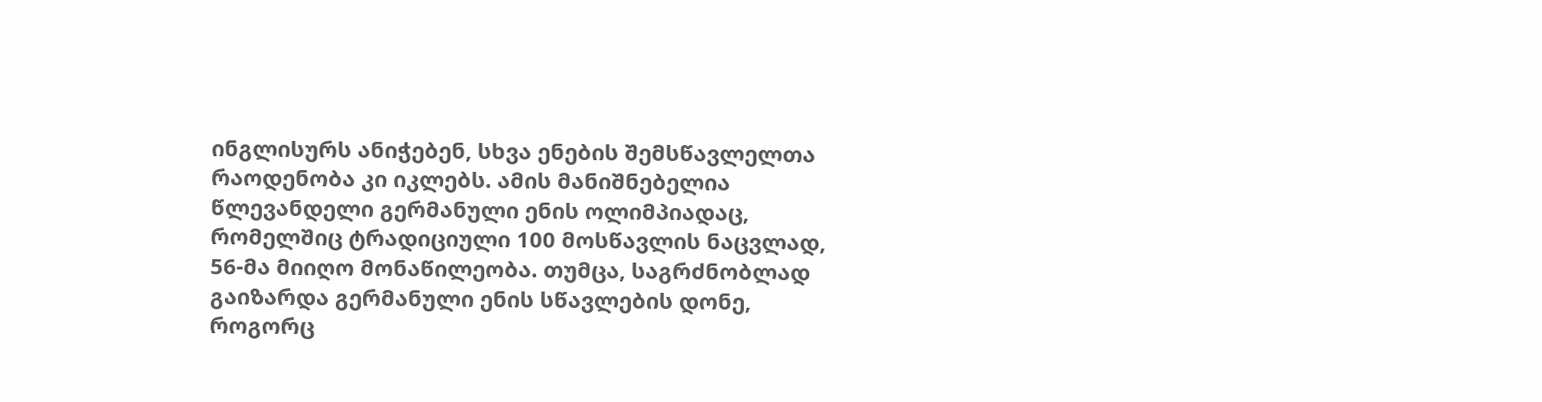ინგლისურს ანიჭებენ, სხვა ენების შემსწავლელთა რაოდენობა კი იკლებს. ამის მანიშნებელია წლევანდელი გერმანული ენის ოლიმპიადაც, რომელშიც ტრადიციული 100 მოსწავლის ნაცვლად, 56-მა მიიღო მონაწილეობა. თუმცა, საგრძნობლად გაიზარდა გერმანული ენის სწავლების დონე, როგორც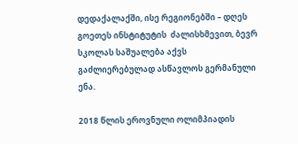დედაქალაქში, ისე რეგიონებში – დღეს გოეთეს ინსტიტუტის  ძალისხმევით, ბევრ სკოლას საშუალება აქვს გაძლიერებულად ასწავლოს გერმანული ენა.

2018 წლის ეროვნული ოლიმპიადის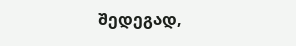შედეგად,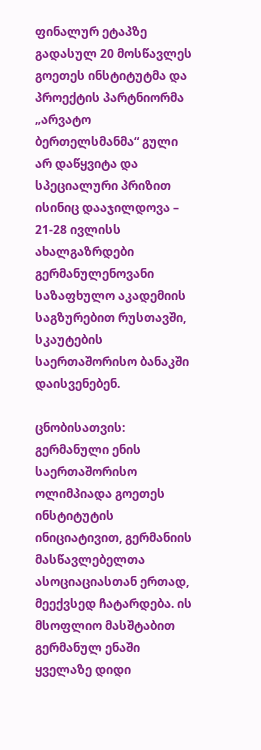ფინალურ ეტაპზე გადასულ 20 მოსწავლეს გოეთეს ინსტიტუტმა და პროექტის პარტნიორმა „არვატო ბერთელსმანმა“ გული არ დაწყვიტა და სპეციალური პრიზით ისინიც დააჯილდოვა – 21-28 ივლისს ახალგაზრდები  გერმანულენოვანი საზაფხულო აკადემიის საგზურებით რუსთავში, სკაუტების საერთაშორისო ბანაკში დაისვენებენ.

ცნობისათვის: გერმანული ენის საერთაშორისო ოლიმპიადა გოეთეს ინსტიტუტის ინიციატივით, გერმანიის მასწავლებელთა ასოციაციასთან ერთად, მეექვსედ ჩატარდება. ის მსოფლიო მასშტაბით გერმანულ ენაში ყველაზე დიდი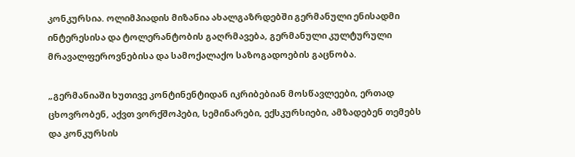კონკურსია. ოლიმპიადის მიზანია ახალგაზრდებში გერმანული ენისადმი ინტერესისა და ტოლერანტობის გაღრმავება, გერმანული კულტურული მრავალფეროვნებისა და სამოქალაქო საზოგადოების გაცნობა.

„გერმანიაში ხუთივე კონტინენტიდან იკრიბებიან მოსწავლეები, ერთად ცხოვრობენ, აქვთ ვორქშოპები, სემინარები, ექსკურსიები, ამზადებენ თემებს და კონკურსის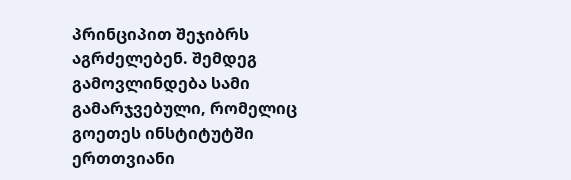პრინციპით შეჯიბრს აგრძელებენ. შემდეგ გამოვლინდება სამი გამარჯვებული, რომელიც გოეთეს ინსტიტუტში ერთთვიანი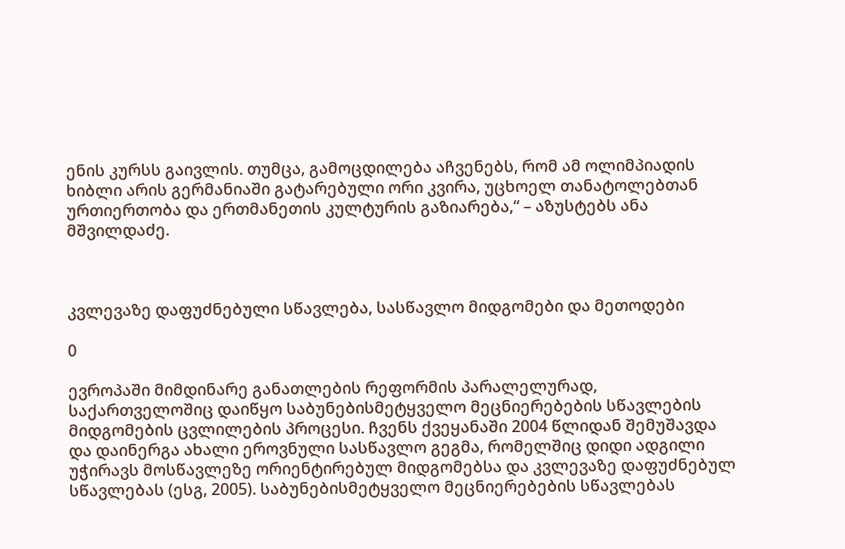ენის კურსს გაივლის. თუმცა, გამოცდილება აჩვენებს, რომ ამ ოლიმპიადის ხიბლი არის გერმანიაში გატარებული ორი კვირა, უცხოელ თანატოლებთან ურთიერთობა და ერთმანეთის კულტურის გაზიარება,“ – აზუსტებს ანა მშვილდაძე.



კვლევაზე დაფუძნებული სწავლება, სასწავლო მიდგომები და მეთოდები

0

ევროპაში მიმდინარე განათლების რეფორმის პარალელურად, საქართველოშიც დაიწყო საბუნებისმეტყველო მეცნიერებების სწავლების მიდგომების ცვლილების პროცესი. ჩვენს ქვეყანაში 2004 წლიდან შემუშავდა და დაინერგა ახალი ეროვნული სასწავლო გეგმა, რომელშიც დიდი ადგილი უჭირავს მოსწავლეზე ორიენტირებულ მიდგომებსა და კვლევაზე დაფუძნებულ სწავლებას (ესგ, 2005). საბუნებისმეტყველო მეცნიერებების სწავლებას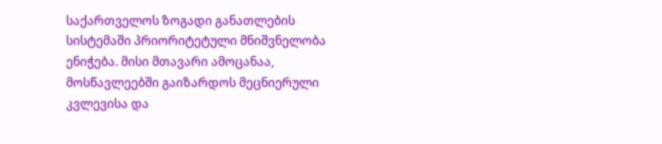საქართველოს ზოგადი განათლების სისტემაში პრიორიტეტული მნიშვნელობა ენიჭება. მისი მთავარი ამოცანაა, მოსწავლეებში გაიზარდოს მეცნიერული კვლევისა და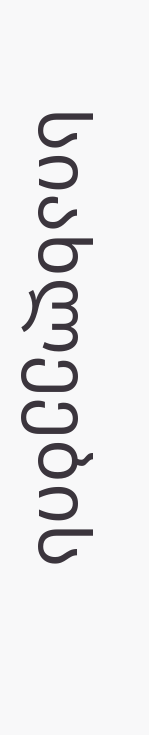სიახლეების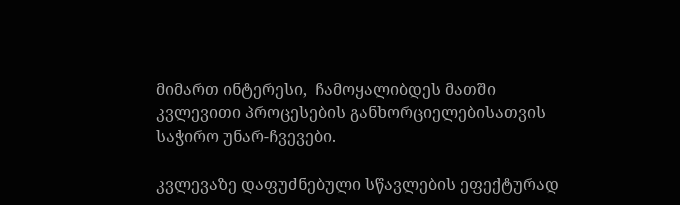მიმართ ინტერესი,  ჩამოყალიბდეს მათში კვლევითი პროცესების განხორციელებისათვის საჭირო უნარ-ჩვევები.

კვლევაზე დაფუძნებული სწავლების ეფექტურად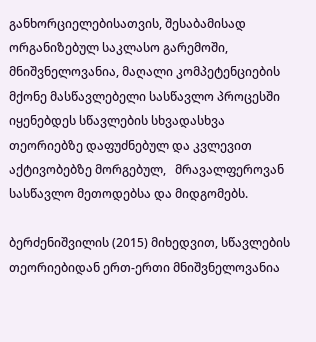განხორციელებისათვის, შესაბამისად ორგანიზებულ საკლასო გარემოში, მნიშვნელოვანია, მაღალი კომპეტენციების მქონე მასწავლებელი სასწავლო პროცესში იყენებდეს სწავლების სხვადასხვა თეორიებზე დაფუძნებულ და კვლევით აქტივობებზე მორგებულ,   მრავალფეროვან სასწავლო მეთოდებსა და მიდგომებს.

ბერძენიშვილის (2015) მიხედვით, სწავლების თეორიებიდან ერთ-ერთი მნიშვნელოვანია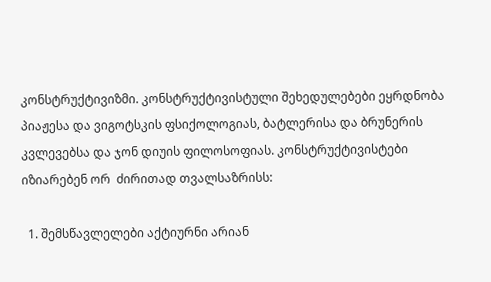კონსტრუქტივიზმი. კონსტრუქტივისტული შეხედულებები ეყრდნობა პიაჟესა და ვიგოტსკის ფსიქოლოგიას, ბატლერისა და ბრუნერის კვლევებსა და ჯონ დიუის ფილოსოფიას. კონსტრუქტივისტები იზიარებენ ორ  ძირითად თვალსაზრისს:

  1. შემსწავლელები აქტიურნი არიან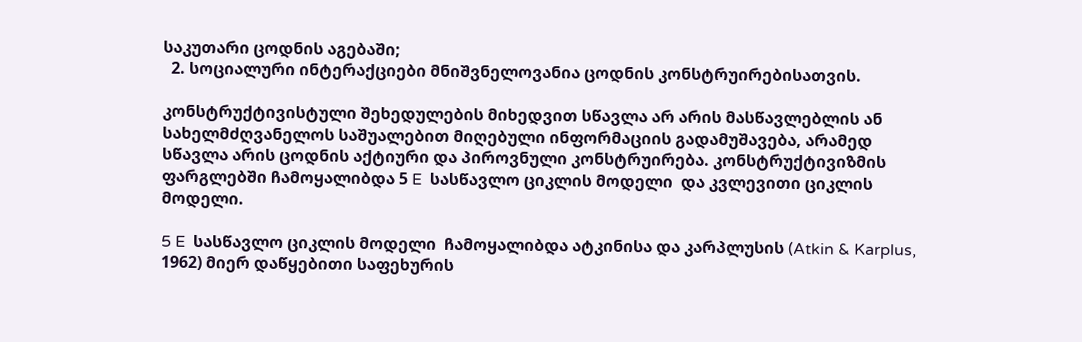საკუთარი ცოდნის აგებაში;
  2. სოციალური ინტერაქციები მნიშვნელოვანია ცოდნის კონსტრუირებისათვის.

კონსტრუქტივისტული შეხედულების მიხედვით სწავლა არ არის მასწავლებლის ან სახელმძღვანელოს საშუალებით მიღებული ინფორმაციის გადამუშავება, არამედ სწავლა არის ცოდნის აქტიური და პიროვნული კონსტრუირება. კონსტრუქტივიზმის ფარგლებში ჩამოყალიბდა 5 E  სასწავლო ციკლის მოდელი  და კვლევითი ციკლის მოდელი.

5 E  სასწავლო ციკლის მოდელი  ჩამოყალიბდა ატკინისა და კარპლუსის (Atkin & Karplus, 1962) მიერ დაწყებითი საფეხურის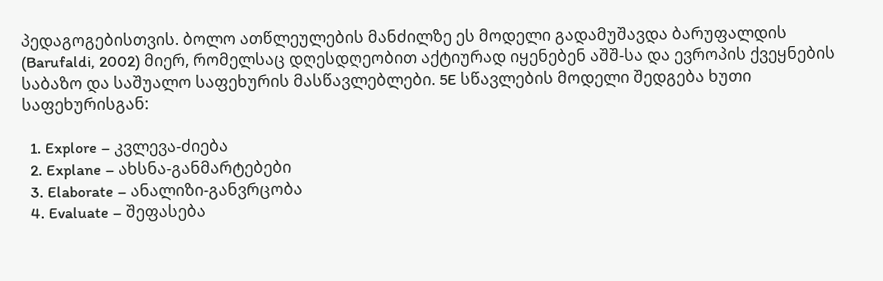პედაგოგებისთვის. ბოლო ათწლეულების მანძილზე ეს მოდელი გადამუშავდა ბარუფალდის (Barufaldi, 2002) მიერ, რომელსაც დღესდღეობით აქტიურად იყენებენ აშშ-სა და ევროპის ქვეყნების საბაზო და საშუალო საფეხურის მასწავლებლები. 5E სწავლების მოდელი შედგება ხუთი საფეხურისგან:

  1. Explore – კვლევა-ძიება
  2. Explane – ახსნა-განმარტებები
  3. Elaborate – ანალიზი-განვრცობა
  4. Evaluate – შეფასება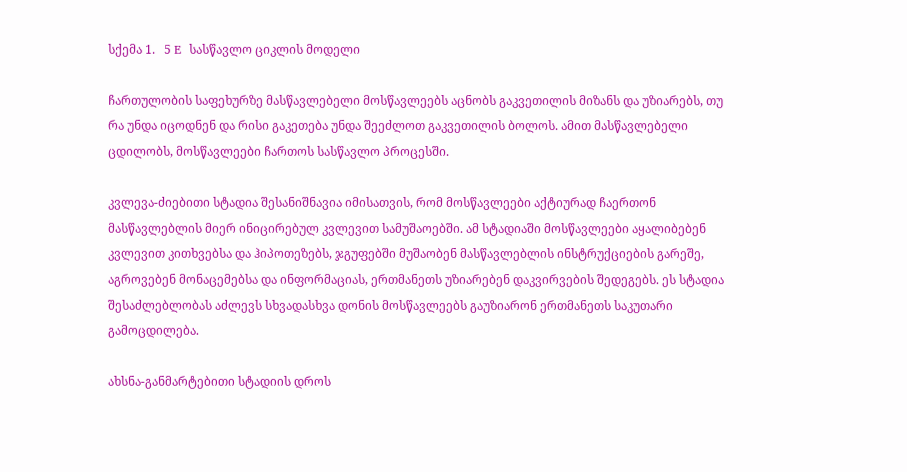სქემა 1.   5 E  სასწავლო ციკლის მოდელი

ჩართულობის საფეხურზე მასწავლებელი მოსწავლეებს აცნობს გაკვეთილის მიზანს და უზიარებს, თუ რა უნდა იცოდნენ და რისი გაკეთება უნდა შეეძლოთ გაკვეთილის ბოლოს. ამით მასწავლებელი ცდილობს, მოსწავლეები ჩართოს სასწავლო პროცესში.

კვლევა-ძიებითი სტადია შესანიშნავია იმისათვის, რომ მოსწავლეები აქტიურად ჩაერთონ მასწავლებლის მიერ ინიცირებულ კვლევით სამუშაოებში. ამ სტადიაში მოსწავლეები აყალიბებენ კვლევით კითხვებსა და ჰიპოთეზებს, ჯგუფებში მუშაობენ მასწავლებლის ინსტრუქციების გარეშე, აგროვებენ მონაცემებსა და ინფორმაციას, ერთმანეთს უზიარებენ დაკვირვების შედეგებს. ეს სტადია შესაძლებლობას აძლევს სხვადასხვა დონის მოსწავლეებს გაუზიარონ ერთმანეთს საკუთარი გამოცდილება.

ახსნა-განმარტებითი სტადიის დროს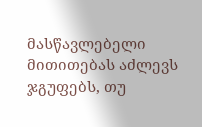მასწავლებელი მითითებას აძლევს ჯგუფებს, თუ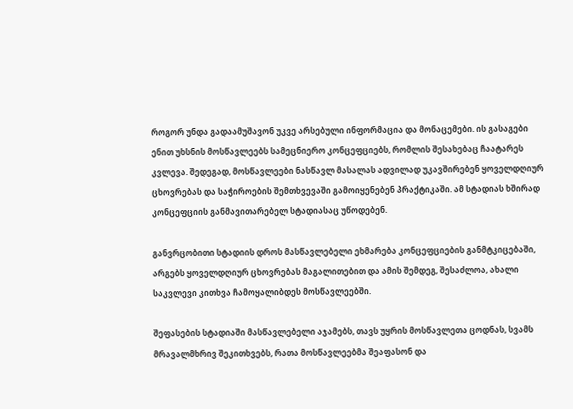როგორ უნდა გადაამუშავონ უკვე არსებული ინფორმაცია და მონაცემები. ის გასაგები ენით უხსნის მოსწავლეებს სამეცნიერო კონცეფციებს, რომლის შესახებაც ჩაატარეს კვლევა. შედეგად, მოსწავლეები ნასწავლ მასალას ადვილად უკავშირებენ ყოველდღიურ ცხოვრებას და საჭიროების შემთხვევაში გამოიყენებენ პრაქტიკაში. ამ სტადიას ხშირად კონცეფციის განმავითარებელ სტადიასაც უწოდებენ.

განვრცობითი სტადიის დროს მასწავლებელი ეხმარება კონცეფციების განმტკიცებაში, არგებს ყოველდღიურ ცხოვრებას მაგალითებით და ამის შემდეგ, შესაძლოა, ახალი საკვლევი კითხვა ჩამოყალიბდეს მოსწავლეებში.

შეფასების სტადიაში მასწავლებელი აჯამებს, თავს უყრის მოსწავლეთა ცოდნას, სვამს მრავალმხრივ შეკითხვებს, რათა მოსწავლეებმა შეაფასონ და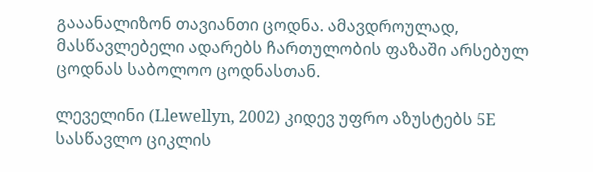გააანალიზონ თავიანთი ცოდნა. ამავდროულად, მასწავლებელი ადარებს ჩართულობის ფაზაში არსებულ ცოდნას საბოლოო ცოდნასთან.

ლეველინი (Llewellyn, 2002) კიდევ უფრო აზუსტებს 5E სასწავლო ციკლის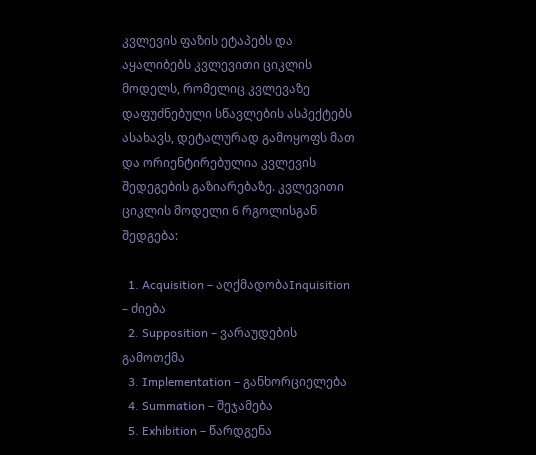კვლევის ფაზის ეტაპებს და აყალიბებს კვლევითი ციკლის მოდელს, რომელიც კვლევაზე დაფუძნებული სწავლების ასპექტებს ასახავს, დეტალურად გამოყოფს მათ და ორიენტირებულია კვლევის შედეგების გაზიარებაზე. კვლევითი ციკლის მოდელი 6 რგოლისგან შედგება:

  1. Acquisition – აღქმადობაInquisition – ძიება
  2. Supposition – ვარაუდების გამოთქმა
  3. Implementation – განხორციელება
  4. Summation – შეჯამება
  5. Exhibition – წარდგენა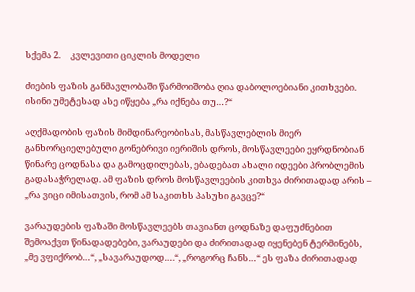სქემა 2.     კვლევითი ციკლის მოდელი

ძიების ფაზის განმავლობაში წარმოიშობა ღია დაბოლოებიანი კითხვები. ისინი უმეტესად ასე იწყება „რა იქნება თუ…?“

აღქმადობის ფაზის მიმდინარეობისას, მასწავლებლის მიერ განხორციელებული გონებრივი იერიშის დროს, მოსწავლეები ეყრდნობიან წინარე ცოდნასა და გამოცდილებას, ებადებათ ახალი იდეები პრობლემის გადასაჭრელად. ამ ფაზის დროს მოსწავლეების კითხვა ძირითადად არის – „რა ვიცი იმისათვის, რომ ამ საკითხს პასუხი გავცე?“

ვარაუდების ფაზაში მოსწავლეებს თავიანთ ცოდნაზე დაფუძნებით შემოაქვთ წინადადებები, ვარაუდები და ძირითადად იყენებენ ტერმინებს, „მე ვფიქრობ…“, „სავარაუდოდ….“, „როგორც ჩანს…“ ეს ფაზა ძირითადად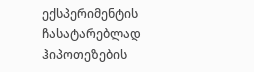ექსპერიმენტის ჩასატარებლად ჰიპოთეზების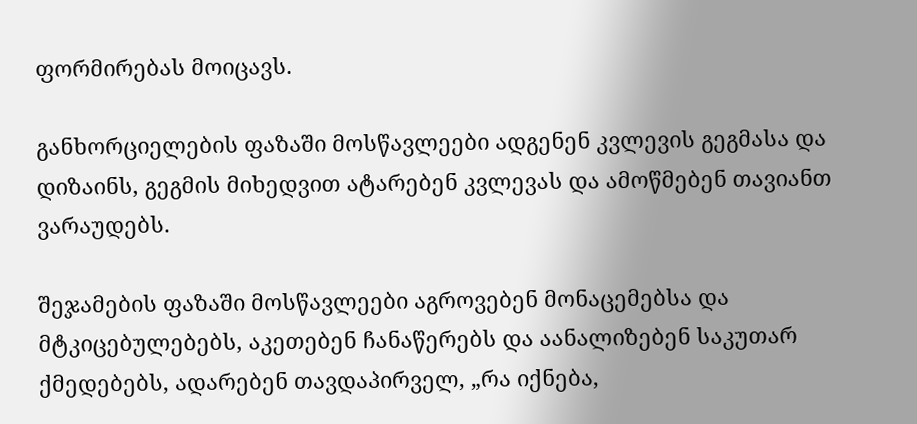ფორმირებას მოიცავს.

განხორციელების ფაზაში მოსწავლეები ადგენენ კვლევის გეგმასა და დიზაინს, გეგმის მიხედვით ატარებენ კვლევას და ამოწმებენ თავიანთ ვარაუდებს.

შეჯამების ფაზაში მოსწავლეები აგროვებენ მონაცემებსა და მტკიცებულებებს, აკეთებენ ჩანაწერებს და აანალიზებენ საკუთარ ქმედებებს, ადარებენ თავდაპირველ, „რა იქნება,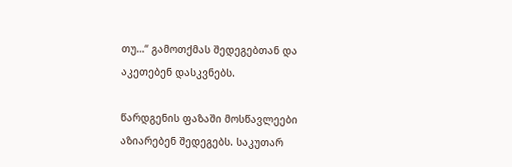თუ…“ გამოთქმას შედეგებთან და აკეთებენ დასკვნებს.

წარდგენის ფაზაში მოსწავლეები აზიარებენ შედეგებს. საკუთარ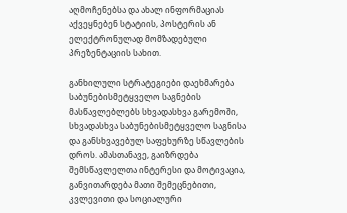აღმოჩენებსა და ახალ ინფორმაციას აქვეყნებენ სტატიის, პოსტერის ან ელექტრონულად მომზადებული პრეზენტაციის სახით.

განხილული სტრატეგიები დაეხმარება საბუნებისმეტყველო საგნების მასწავლებლებს სხვადასხვა გარემოში, სხვადასხვა საბუნებისმეტყველო საგნისა და განსხვავებულ საფეხურზე სწავლების დროს. ამასთანავე, გაიზრდება შემსწავლელთა ინტერესი და მოტივაცია, განვითარდება მათი შემეცნებითი, კვლევითი და სოციალური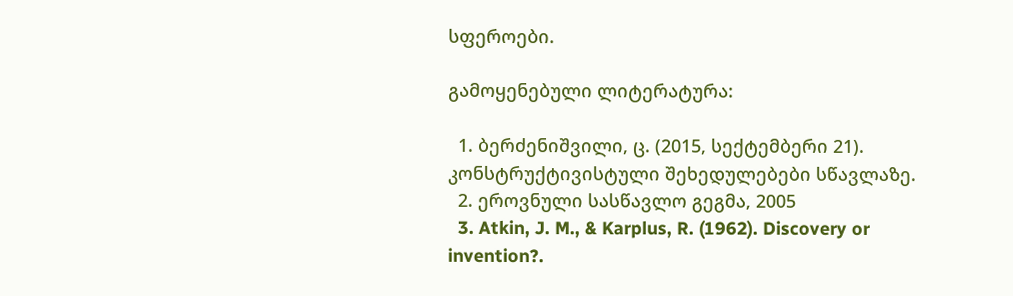სფეროები.

გამოყენებული ლიტერატურა:

  1. ბერძენიშვილი, ც. (2015, სექტემბერი 21). კონსტრუქტივისტული შეხედულებები სწავლაზე.
  2. ეროვნული სასწავლო გეგმა, 2005
  3. Atkin, J. M., & Karplus, R. (1962). Discovery or invention?.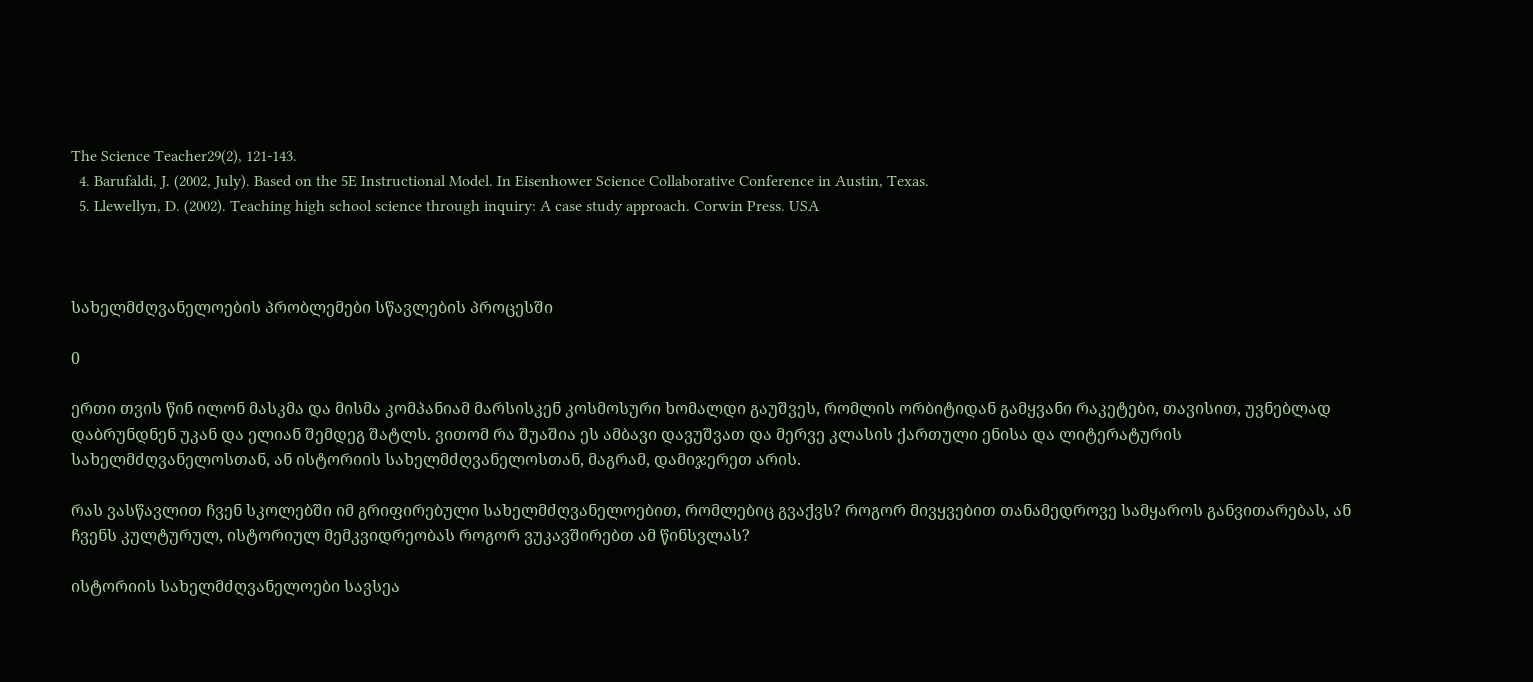The Science Teacher29(2), 121-143.
  4. Barufaldi, J. (2002, July). Based on the 5E Instructional Model. In Eisenhower Science Collaborative Conference in Austin, Texas.
  5. Llewellyn, D. (2002). Teaching high school science through inquiry: A case study approach. Corwin Press. USA



სახელმძღვანელოების პრობლემები სწავლების პროცესში

0

ერთი თვის წინ ილონ მასკმა და მისმა კომპანიამ მარსისკენ კოსმოსური ხომალდი გაუშვეს, რომლის ორბიტიდან გამყვანი რაკეტები, თავისით, უვნებლად დაბრუნდნენ უკან და ელიან შემდეგ შატლს. ვითომ რა შუაშია ეს ამბავი დავუშვათ და მერვე კლასის ქართული ენისა და ლიტერატურის სახელმძღვანელოსთან, ან ისტორიის სახელმძღვანელოსთან, მაგრამ, დამიჯერეთ არის.

რას ვასწავლით ჩვენ სკოლებში იმ გრიფირებული სახელმძღვანელოებით, რომლებიც გვაქვს? როგორ მივყვებით თანამედროვე სამყაროს განვითარებას, ან ჩვენს კულტურულ, ისტორიულ მემკვიდრეობას როგორ ვუკავშირებთ ამ წინსვლას?

ისტორიის სახელმძღვანელოები სავსეა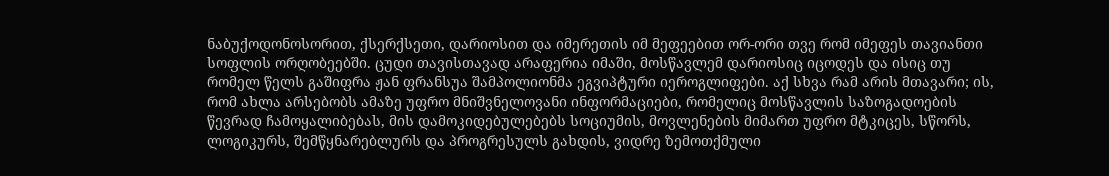ნაბუქოდონოსორით, ქსერქსეთი, დარიოსით და იმერეთის იმ მეფეებით ორ-ორი თვე რომ იმეფეს თავიანთი სოფლის ორღობეებში. ცუდი თავისთავად არაფერია იმაში, მოსწავლემ დარიოსიც იცოდეს და ისიც თუ რომელ წელს გაშიფრა ჟან ფრანსუა შამპოლიონმა ეგვიპტური იეროგლიფები. აქ სხვა რამ არის მთავარი; ის, რომ ახლა არსებობს ამაზე უფრო მნიშვნელოვანი ინფორმაციები, რომელიც მოსწავლის საზოგადოების წევრად ჩამოყალიბებას, მის დამოკიდებულებებს სოციუმის, მოვლენების მიმართ უფრო მტკიცეს, სწორს, ლოგიკურს, შემწყნარებლურს და პროგრესულს გახდის, ვიდრე ზემოთქმული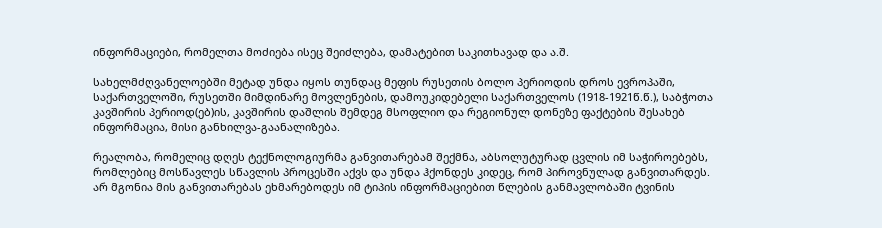ინფორმაციები, რომელთა მოძიება ისეც შეიძლება, დამატებით საკითხავად და ა.შ.

სახელმძღვანელოებში მეტად უნდა იყოს თუნდაც მეფის რუსეთის ბოლო პერიოდის დროს ევროპაში, საქართველოში, რუსეთში მიმდინარე მოვლენების, დამოუკიდებელი საქართველოს (1918-1921წ.წ.), საბჭოთა კავშირის პერიოდ(ებ)ის, კავშირის დაშლის შემდეგ მსოფლიო და რეგიონულ დონეზე ფაქტების შესახებ ინფორმაცია, მისი განხილვა-გაანალიზება.

რეალობა, რომელიც დღეს ტექნოლოგიურმა განვითარებამ შექმნა, აბსოლუტურად ცვლის იმ საჭიროებებს, რომლებიც მოსწავლეს სწავლის პროცესში აქვს და უნდა ჰქონდეს კიდეც, რომ პიროვნულად განვითარდეს. არ მგონია მის განვითარებას ეხმარებოდეს იმ ტიპის ინფორმაციებით წლების განმავლობაში ტვინის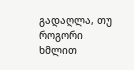გადაღლა, თუ როგორი ხმლით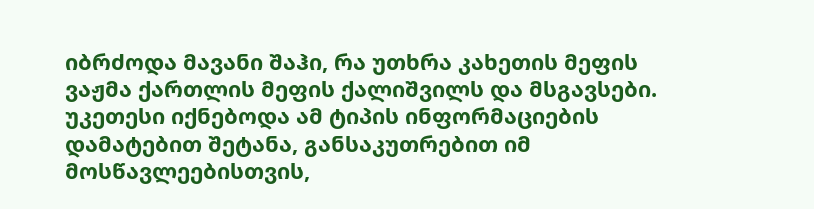იბრძოდა მავანი შაჰი, რა უთხრა კახეთის მეფის ვაჟმა ქართლის მეფის ქალიშვილს და მსგავსები. უკეთესი იქნებოდა ამ ტიპის ინფორმაციების დამატებით შეტანა, განსაკუთრებით იმ მოსწავლეებისთვის,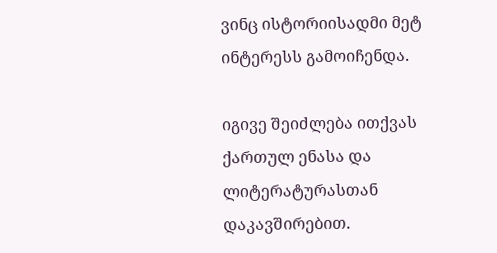ვინც ისტორიისადმი მეტ ინტერესს გამოიჩენდა.

იგივე შეიძლება ითქვას ქართულ ენასა და ლიტერატურასთან დაკავშირებით.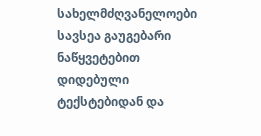სახელმძღვანელოები სავსეა გაუგებარი ნაწყვეტებით დიდებული ტექსტებიდან და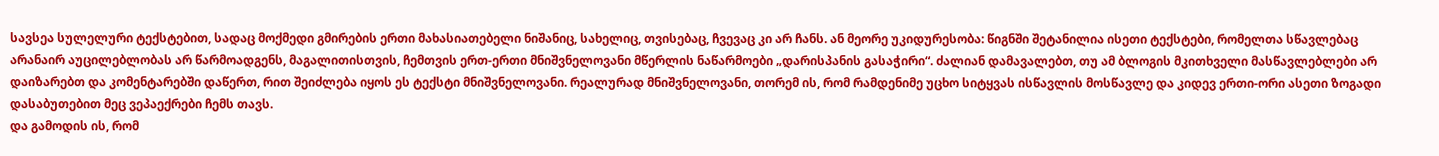სავსეა სულელური ტექსტებით, სადაც მოქმედი გმირების ერთი მახასიათებელი ნიშანიც, სახელიც, თვისებაც, ჩვევაც კი არ ჩანს. ან მეორე უკიდურესობა: წიგნში შეტანილია ისეთი ტექსტები, რომელთა სწავლებაც არანაირ აუცილებლობას არ წარმოადგენს, მაგალითისთვის, ჩემთვის ერთ-ერთი მნიშვნელოვანი მწერლის ნაწარმოები „დარისპანის გასაჭირი“. ძალიან დამავალებთ, თუ ამ ბლოგის მკითხველი მასწავლებლები არ დაიზარებთ და კომენტარებში დაწერთ, რით შეიძლება იყოს ეს ტექსტი მნიშვნელოვანი. რეალურად მნიშვნელოვანი, თორემ ის, რომ რამდენიმე უცხო სიტყვას ისწავლის მოსწავლე და კიდევ ერთი-ორი ასეთი ზოგადი დასაბუთებით მეც ვეპაექრები ჩემს თავს.
და გამოდის ის, რომ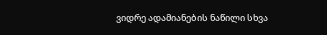ვიდრე ადამიანების ნაწილი სხვა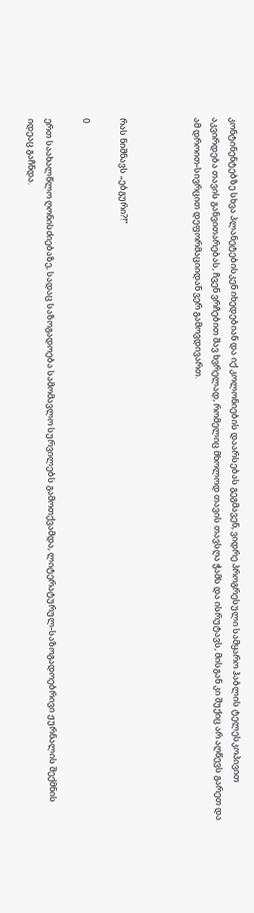კონტინენტებზე სხვა პლანეტებისკენ იხედებიან და იქ კოლონიების დაარსებას გეგმავენ, ვიდრე პროგრესული სამყარო ჰაბლის ტელესკოპივით აკვირდება თავის განვითარებას, ჩვენ ვრჩებით შავ ხვრელად, რომელიც მხოლოდ თავის თავსღა ჭამს და ისრუტავს, მისგან კი შუქიც არ აღწევს გარეთ და ამ დროით-სივრცით დეფორმაციიდან ვერ გამოვდივართ.



რას ნიშნავს „ებგური?!“

0

ერთ საახალწლო ღონისძიებაზე, სადაც საზოგადოება სამომავლო სურვილებს გამოთქვამდა, ლიტერატურულ-საზოგადოებრივი ჟურნალის შექმნის იდეაც გაჩნდა.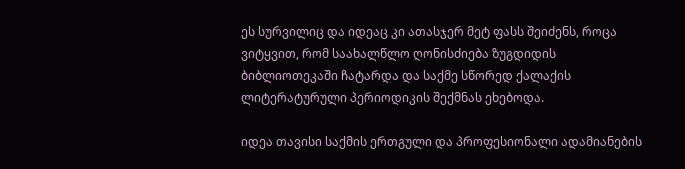ეს სურვილიც და იდეაც კი ათასჯერ მეტ ფასს შეიძენს, როცა ვიტყვით, რომ საახალწლო ღონისძიება ზუგდიდის ბიბლიოთეკაში ჩატარდა და საქმე სწორედ ქალაქის ლიტერატურული პერიოდიკის შექმნას ეხებოდა.

იდეა თავისი საქმის ერთგული და პროფესიონალი ადამიანების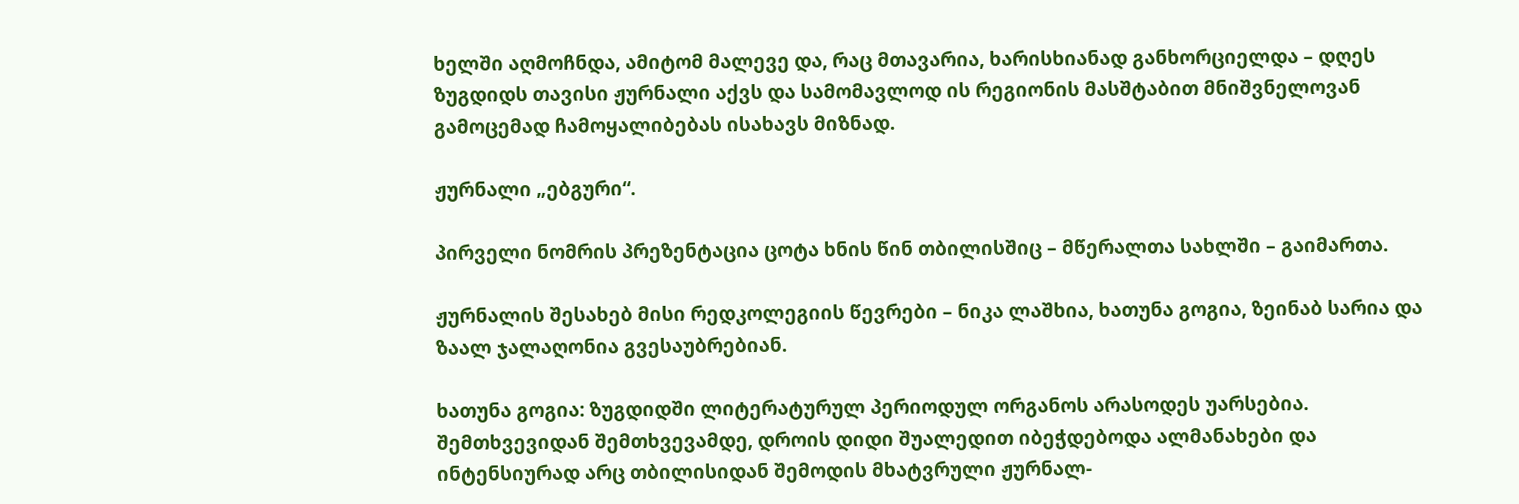ხელში აღმოჩნდა, ამიტომ მალევე და, რაც მთავარია, ხარისხიანად განხორციელდა – დღეს ზუგდიდს თავისი ჟურნალი აქვს და სამომავლოდ ის რეგიონის მასშტაბით მნიშვნელოვან გამოცემად ჩამოყალიბებას ისახავს მიზნად.

ჟურნალი „ებგური“.

პირველი ნომრის პრეზენტაცია ცოტა ხნის წინ თბილისშიც – მწერალთა სახლში – გაიმართა.

ჟურნალის შესახებ მისი რედკოლეგიის წევრები – ნიკა ლაშხია, ხათუნა გოგია, ზეინაბ სარია და ზაალ ჯალაღონია გვესაუბრებიან.

ხათუნა გოგია: ზუგდიდში ლიტერატურულ პერიოდულ ორგანოს არასოდეს უარსებია. შემთხვევიდან შემთხვევამდე, დროის დიდი შუალედით იბეჭდებოდა ალმანახები და ინტენსიურად არც თბილისიდან შემოდის მხატვრული ჟურნალ-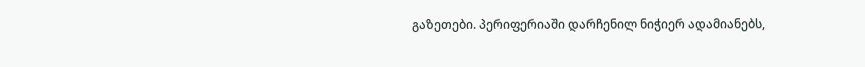გაზეთები. პერიფერიაში დარჩენილ ნიჭიერ ადამიანებს,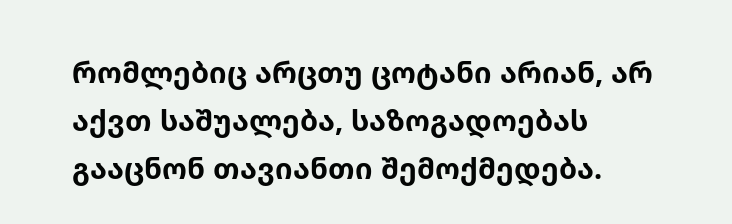რომლებიც არცთუ ცოტანი არიან, არ აქვთ საშუალება, საზოგადოებას გააცნონ თავიანთი შემოქმედება.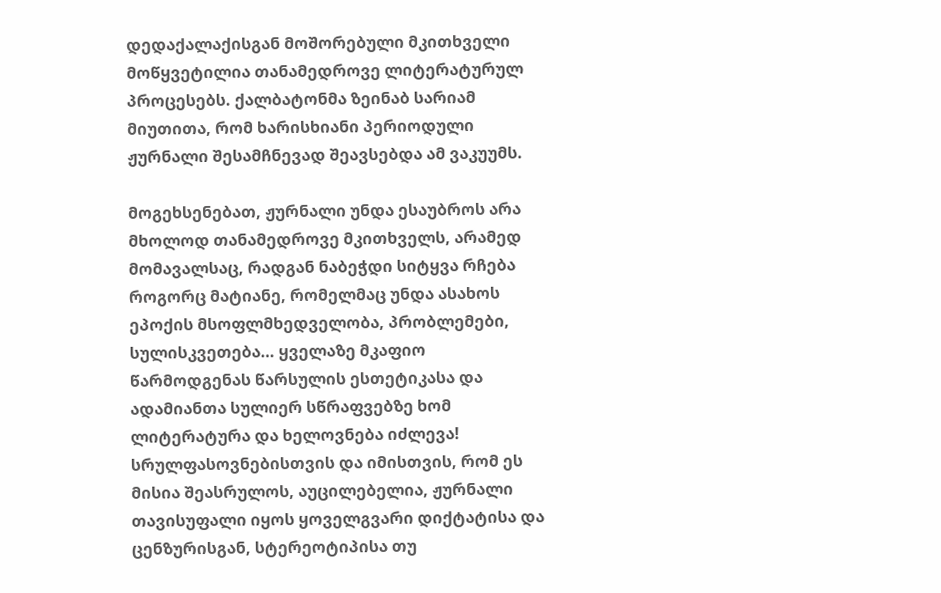დედაქალაქისგან მოშორებული მკითხველი მოწყვეტილია თანამედროვე ლიტერატურულ პროცესებს. ქალბატონმა ზეინაბ სარიამ მიუთითა, რომ ხარისხიანი პერიოდული ჟურნალი შესამჩნევად შეავსებდა ამ ვაკუუმს.

მოგეხსენებათ, ჟურნალი უნდა ესაუბროს არა მხოლოდ თანამედროვე მკითხველს, არამედ მომავალსაც, რადგან ნაბეჭდი სიტყვა რჩება როგორც მატიანე, რომელმაც უნდა ასახოს ეპოქის მსოფლმხედველობა, პრობლემები, სულისკვეთება… ყველაზე მკაფიო წარმოდგენას წარსულის ესთეტიკასა და ადამიანთა სულიერ სწრაფვებზე ხომ ლიტერატურა და ხელოვნება იძლევა! სრულფასოვნებისთვის და იმისთვის, რომ ეს მისია შეასრულოს, აუცილებელია, ჟურნალი თავისუფალი იყოს ყოველგვარი დიქტატისა და ცენზურისგან, სტერეოტიპისა თუ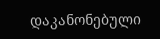დაკანონებული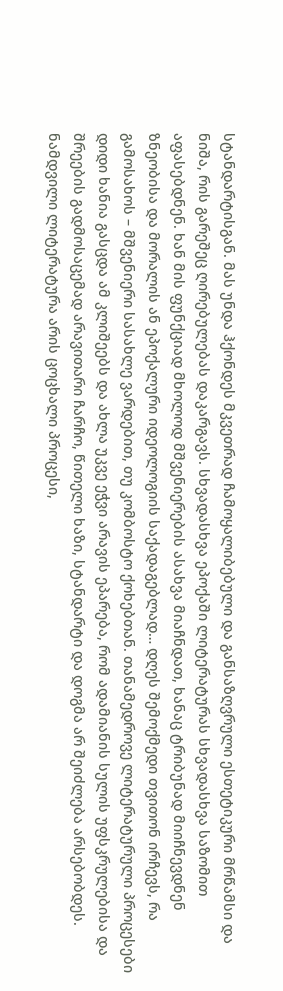სტანდარტისგან. მას უნდა ჰქონდეს მკვეთრად ჩამოყალიბებული და განსაზღვრული ესთეტიკური მრწამსი და ნიშა, რის გარეშეც ღირებულებას დაკარგავს. სხვადასხვა ეპოქაში ლიტერატურას სხვადასხვა საზომით აფასებდნენ. ხან მის ფუნქციად მხოლოდ მშვენიერების ასახვა მიაჩნდათ, ხანაც ტრიბუნად მიიჩნევდნენ ზნეობისა და მორალის ან ეპოქალური იდეოლოგიის საქადაგებლად… დღეს შემოქმედი თვითონ ირჩევს, რა გამოსახოს – მშვენიერი სასახლე ვარდებით, თუ კომბოსტო ქოხებთან. თანამედროვე ლიტერატურული პროცესები დიდი ხანია გასცდა ამ კლიშეებს და ახლა უკვე ეჭვი არავის ეპარება, რომ ადამიანის სულის უფსკრულებისა და შრეების გადმოსაცემად არავითარი ჩარჩო, წითელი ხაზი, სტანდარტი და დოგმა არ შეიძლება არსებობდეს. ნამდვილი ლიტერატურა არის ცოცხალი პროცესი,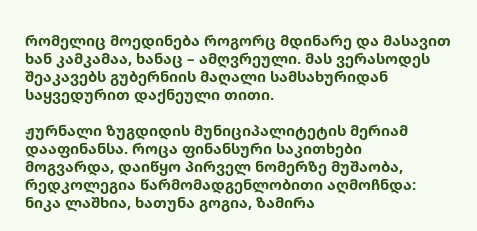რომელიც მოედინება როგორც მდინარე და მასავით ხან კამკამაა, ხანაც – ამღვრეული. მას ვერასოდეს შეაკავებს გუბერნიის მაღალი სამსახურიდან საყვედურით დაქნეული თითი.

ჟურნალი ზუგდიდის მუნიციპალიტეტის მერიამ დააფინანსა. როცა ფინანსური საკითხები მოგვარდა, დაიწყო პირველ ნომერზე მუშაობა, რედკოლეგია წარმომადგენლობითი აღმოჩნდა: ნიკა ლაშხია, ხათუნა გოგია, ზამირა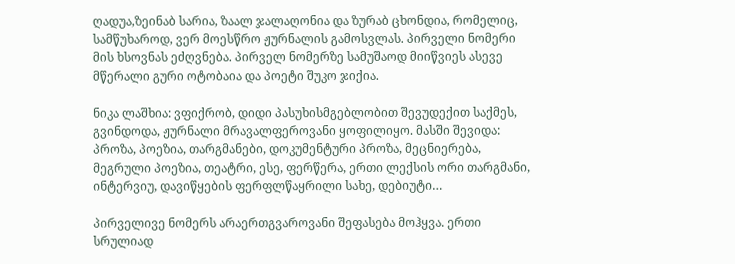ღადუა,ზეინაბ სარია, ზაალ ჯალაღონია და ზურაბ ცხონდია, რომელიც, სამწუხაროდ, ვერ მოესწრო ჟურნალის გამოსვლას. პირველი ნომერი მის ხსოვნას ეძღვნება. პირველ ნომერზე სამუშაოდ მიიწვიეს ასევე მწერალი გური ოტობაია და პოეტი შუკო ჯიქია.

ნიკა ლაშხია: ვფიქრობ, დიდი პასუხისმგებლობით შევუდექით საქმეს, გვინდოდა, ჟურნალი მრავალფეროვანი ყოფილიყო. მასში შევიდა: პროზა, პოეზია, თარგმანები, დოკუმენტური პროზა, მეცნიერება, მეგრული პოეზია, თეატრი, ესე, ფერწერა, ერთი ლექსის ორი თარგმანი, ინტერვიუ, დავიწყების ფერფლწაყრილი სახე, დებიუტი…

პირველივე ნომერს არაერთგვაროვანი შეფასება მოჰყვა. ერთი სრულიად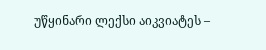უწყინარი ლექსი აიკვიატეს –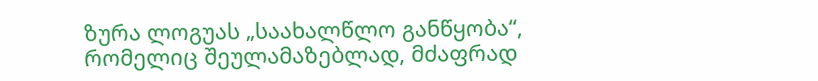ზურა ლოგუას „საახალწლო განწყობა“, რომელიც შეულამაზებლად, მძაფრად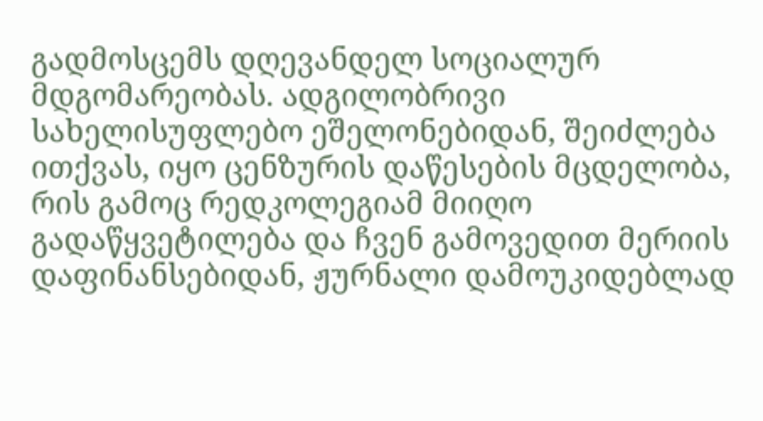გადმოსცემს დღევანდელ სოციალურ მდგომარეობას. ადგილობრივი სახელისუფლებო ეშელონებიდან, შეიძლება ითქვას, იყო ცენზურის დაწესების მცდელობა, რის გამოც რედკოლეგიამ მიიღო გადაწყვეტილება და ჩვენ გამოვედით მერიის დაფინანსებიდან, ჟურნალი დამოუკიდებლად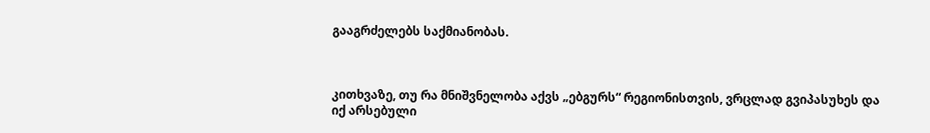გააგრძელებს საქმიანობას.



კითხვაზე, თუ რა მნიშვნელობა აქვს „ებგურს“ რეგიონისთვის, ვრცლად გვიპასუხეს და იქ არსებული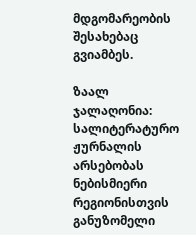მდგომარეობის შესახებაც გვიამბეს.

ზაალ ჯალაღონია: სალიტერატურო ჟურნალის არსებობას ნებისმიერი რეგიონისთვის განუზომელი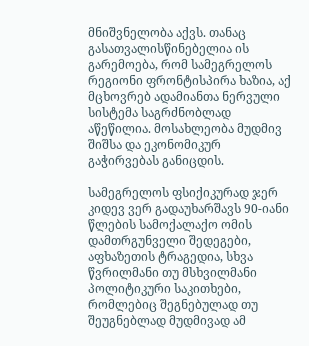მნიშვნელობა აქვს. თანაც გასათვალისწინებელია ის გარემოება, რომ სამეგრელოს რეგიონი ფრონტისპირა ხაზია, აქ მცხოვრებ ადამიანთა ნერვული სისტემა საგრძნობლად აწეწილია. მოსახლეობა მუდმივ შიშსა და ეკონომიკურ გაჭირვებას განიცდის.

სამეგრელოს ფსიქიკურად ჯერ კიდევ ვერ გადაუხარშავს 90-იანი წლების სამოქალაქო ომის დამთრგუნველი შედეგები, აფხაზეთის ტრაგედია, სხვა წვრილმანი თუ მსხვილმანი პოლიტიკური საკითხები, რომლებიც შეგნებულად თუ შეუგნებლად მუდმივად ამ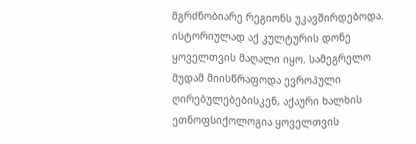მგრძნობიარე რეგიონს უკავშირდებოდა. ისტორიულად აქ კულტურის დონე ყოველთვის მაღალი იყო. სამეგრელო მუდამ მიისწრაფოდა ევროპული ღირებულებებისკენ, აქაური ხალხის ეთნოფსიქოლოგია ყოველთვის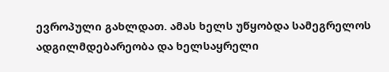ევროპული გახლდათ. ამას ხელს უწყობდა სამეგრელოს ადგილმდებარეობა და ხელსაყრელი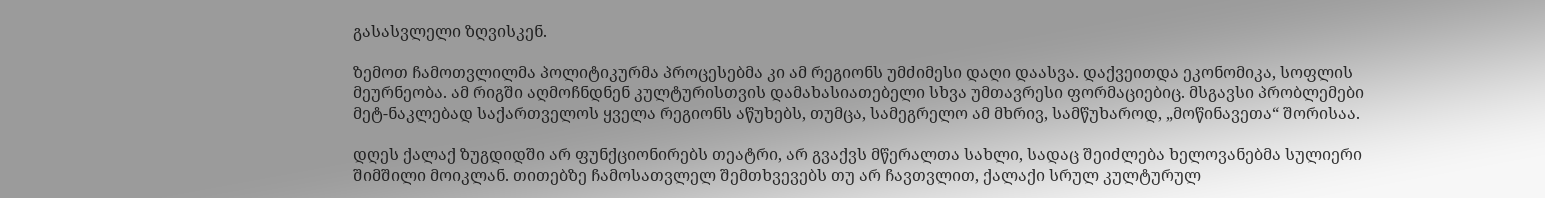გასასვლელი ზღვისკენ.

ზემოთ ჩამოთვლილმა პოლიტიკურმა პროცესებმა კი ამ რეგიონს უმძიმესი დაღი დაასვა. დაქვეითდა ეკონომიკა, სოფლის მეურნეობა. ამ რიგში აღმოჩნდნენ კულტურისთვის დამახასიათებელი სხვა უმთავრესი ფორმაციებიც. მსგავსი პრობლემები მეტ-ნაკლებად საქართველოს ყველა რეგიონს აწუხებს, თუმცა, სამეგრელო ამ მხრივ, სამწუხაროდ, „მოწინავეთა“ შორისაა.

დღეს ქალაქ ზუგდიდში არ ფუნქციონირებს თეატრი, არ გვაქვს მწერალთა სახლი, სადაც შეიძლება ხელოვანებმა სულიერი შიმშილი მოიკლან. თითებზე ჩამოსათვლელ შემთხვევებს თუ არ ჩავთვლით, ქალაქი სრულ კულტურულ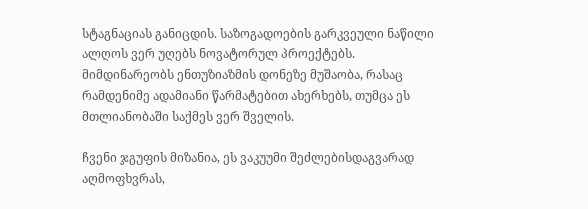სტაგნაციას განიცდის. საზოგადოების გარკვეული ნაწილი ალღოს ვერ უღებს ნოვატორულ პროექტებს. მიმდინარეობს ენთუზიაზმის დონეზე მუშაობა, რასაც რამდენიმე ადამიანი წარმატებით ახერხებს, თუმცა ეს მთლიანობაში საქმეს ვერ შველის.

ჩვენი ჯგუფის მიზანია, ეს ვაკუუმი შეძლებისდაგვარად აღმოფხვრას,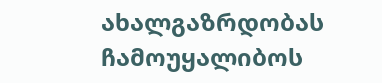ახალგაზრდობას ჩამოუყალიბოს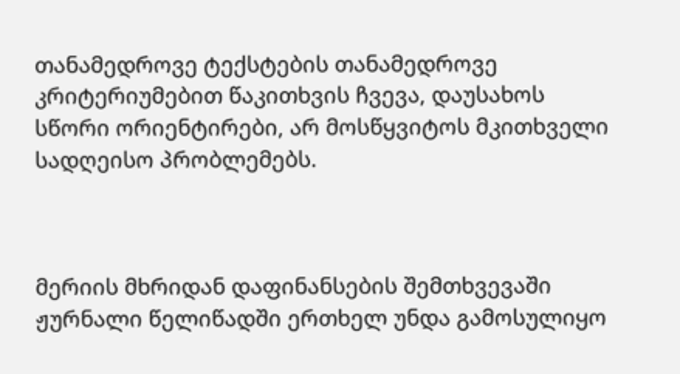თანამედროვე ტექსტების თანამედროვე კრიტერიუმებით წაკითხვის ჩვევა, დაუსახოს სწორი ორიენტირები, არ მოსწყვიტოს მკითხველი სადღეისო პრობლემებს.



მერიის მხრიდან დაფინანსების შემთხვევაში ჟურნალი წელიწადში ერთხელ უნდა გამოსულიყო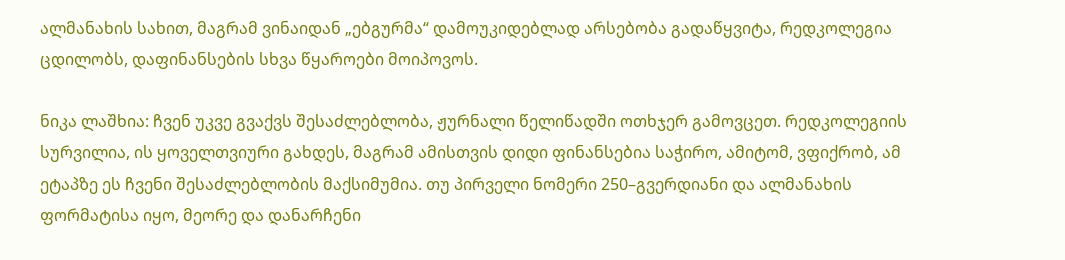ალმანახის სახით, მაგრამ ვინაიდან „ებგურმა“ დამოუკიდებლად არსებობა გადაწყვიტა, რედკოლეგია ცდილობს, დაფინანსების სხვა წყაროები მოიპოვოს.

ნიკა ლაშხია: ჩვენ უკვე გვაქვს შესაძლებლობა, ჟურნალი წელიწადში ოთხჯერ გამოვცეთ. რედკოლეგიის სურვილია, ის ყოველთვიური გახდეს, მაგრამ ამისთვის დიდი ფინანსებია საჭირო, ამიტომ, ვფიქრობ, ამ ეტაპზე ეს ჩვენი შესაძლებლობის მაქსიმუმია. თუ პირველი ნომერი 250–გვერდიანი და ალმანახის ფორმატისა იყო, მეორე და დანარჩენი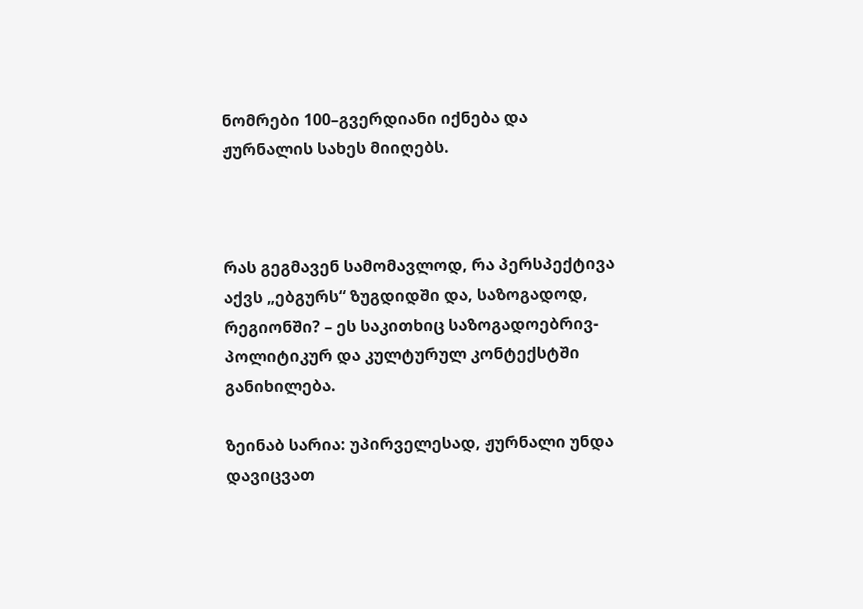ნომრები 100–გვერდიანი იქნება და ჟურნალის სახეს მიიღებს.



რას გეგმავენ სამომავლოდ, რა პერსპექტივა აქვს „ებგურს“ ზუგდიდში და, საზოგადოდ, რეგიონში? – ეს საკითხიც საზოგადოებრივ-პოლიტიკურ და კულტურულ კონტექსტში განიხილება.

ზეინაბ სარია: უპირველესად, ჟურნალი უნდა დავიცვათ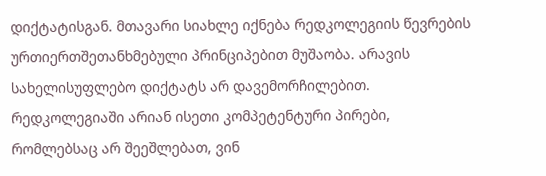დიქტატისგან. მთავარი სიახლე იქნება რედკოლეგიის წევრების ურთიერთშეთანხმებული პრინციპებით მუშაობა. არავის სახელისუფლებო დიქტატს არ დავემორჩილებით. რედკოლეგიაში არიან ისეთი კომპეტენტური პირები, რომლებსაც არ შეეშლებათ, ვინ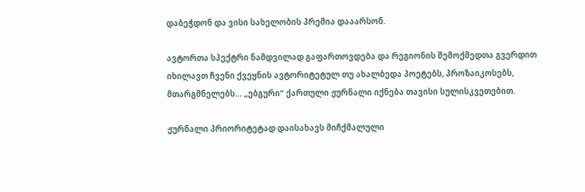დაბეჭდონ და ვისი სახელობის პრემია დააარსონ.

ავტორთა სპექტრი ნამდვილად გაფართოვდება და რეგიონის შემოქმედთა გვერდით იხილავთ ჩვენი ქვეყნის ავტორიტეტულ თუ ახალბედა პოეტებს, პროზაიკოსებს, მთარგმნელებს… „ებგური“ ქართული ჟურნალი იქნება თავისი სულისკვეთებით.

ჟურნალი პრიორიტეტად დაისახავს მიჩქმალული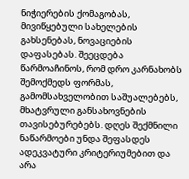ნიჭიერების ქომაგობას, მივიწყებული სახელების გახსენებას, ნოვაციების დაფასებას. შეეცდება წარმოაჩინოს, რომ დრო კარნახობს შემოქმედს ფორმას, გამომსახველობით საშუალებებს, მხატვრული განსახოვნების თავისებურებებს. დღეს შექმნილი ნაწარმოები უნდა შეფასდეს ადეკვატური კრიტერიუმებით და არა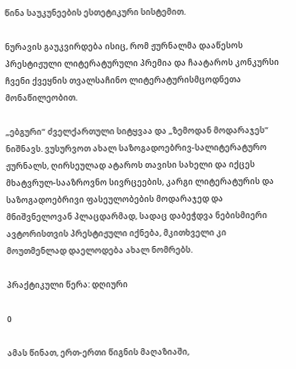წინა საუკუნეების ესთეტიკური სისტემით.

ნურავის გაუკვირდება ისიც, რომ ჟურნალმა დააწესოს პრესტიჟული ლიტერატურული პრემია და ჩაატაროს კონკურსი ჩვენი ქვეყნის თვალსაჩინო ლიტერატურისმცოდნეთა მონაწილეობით.

„ებგური“ ძველქართული სიტყვაა და „ზემოდან მოდარაჯეს“ ნიშნავს. ვუსურვოთ ახალ საზოგადოებრივ-სალიტერატურო ჟურნალს, ღირსეულად ატაროს თავისი სახელი და იქცეს მხატვრულ-სააზროვნო სივრცეების, კარგი ლიტერატურის და საზოგადოებრივი ფასეულობების მოდარაჯედ და მნიშვნელოვან პლაცდარმად, სადაც დაბეჭდვა ნებისმიერი ავტორისთვის პრესტიჟული იქნება, მკითხველი კი მოუთმენლად დაელოდება ახალ ნომრებს.

პრაქტიკული წერა: დღიური

0

ამას წინათ, ერთ-ერთი წიგნის მაღაზიაში,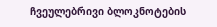ჩვეულებრივი ბლოკნოტების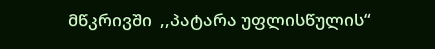მწკრივში  ,,პატარა უფლისწულის“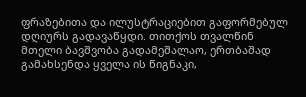ფრაზებითა და ილუსტრაციებით გაფორმებულ დღიურს გადავაწყდი. თითქოს თვალწინ მთელი ბავშვობა გადამეშალაო, ერთბაშად გამახსენდა ყველა ის წიგნაკი,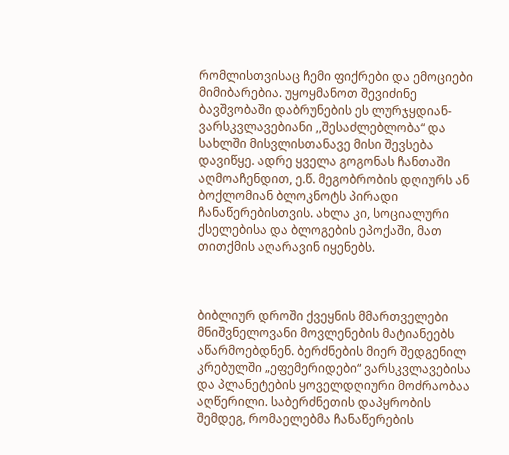რომლისთვისაც ჩემი ფიქრები და ემოციები მიმიბარებია. უყოყმანოთ შევიძინე ბავშვობაში დაბრუნების ეს ლურჯყდიან-ვარსკვლავებიანი ,,შესაძლებლობა“ და სახლში მისვლისთანავე მისი შევსება დავიწყე. ადრე ყველა გოგონას ჩანთაში აღმოაჩენდით, ე.წ. მეგობრობის დღიურს ან ბოქლომიან ბლოკნოტს პირადი ჩანაწერებისთვის. ახლა კი, სოციალური ქსელებისა და ბლოგების ეპოქაში, მათ თითქმის აღარავინ იყენებს.



ბიბლიურ დროში ქვეყნის მმართველები მნიშვნელოვანი მოვლენების მატიანეებს აწარმოებდნენ. ბერძნების მიერ შედგენილ კრებულში „ეფემერიდები“ ვარსკვლავებისა და პლანეტების ყოველდღიური მოძრაობაა აღწერილი. საბერძნეთის დაპყრობის შემდეგ, რომაელებმა ჩანაწერების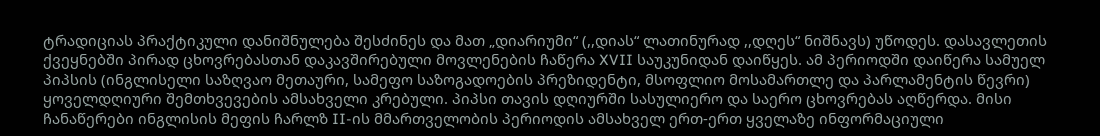ტრადიციას პრაქტიკული დანიშნულება შესძინეს და მათ „დიარიუმი“ (,,დიას“ ლათინურად ,,დღეს“ ნიშნავს) უწოდეს. დასავლეთის ქვეყნებში პირად ცხოვრებასთან დაკავშირებული მოვლენების ჩაწერა XVII საუკუნიდან დაიწყეს. ამ პერიოდში დაიწერა სამუელ პიპსის (ინგლისელი საზღვაო მეთაური, სამეფო საზოგადოების პრეზიდენტი, მსოფლიო მოსამართლე და პარლამენტის წევრი) ყოველდღიური შემთხვევების ამსახველი კრებული. პიპსი თავის დღიურში სასულიერო და საერო ცხოვრებას აღწერდა. მისი ჩანაწერები ინგლისის მეფის ჩარლზ II-ის მმართველობის პერიოდის ამსახველ ერთ-ერთ ყველაზე ინფორმაციული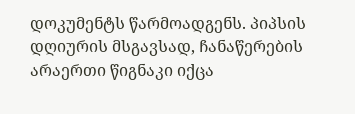დოკუმენტს წარმოადგენს. პიპსის დღიურის მსგავსად, ჩანაწერების არაერთი წიგნაკი იქცა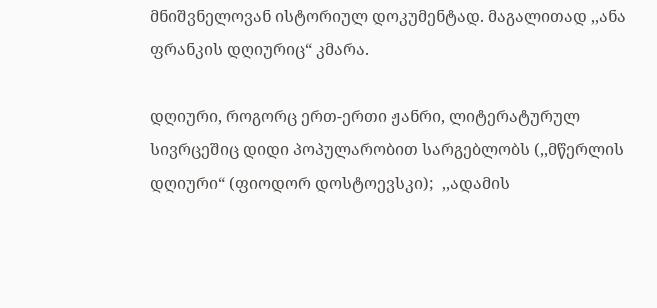მნიშვნელოვან ისტორიულ დოკუმენტად. მაგალითად ,,ანა ფრანკის დღიურიც“ კმარა.

დღიური, როგორც ერთ-ერთი ჟანრი, ლიტერატურულ სივრცეშიც დიდი პოპულარობით სარგებლობს (,,მწერლის დღიური“ (ფიოდორ დოსტოევსკი);  ,,ადამის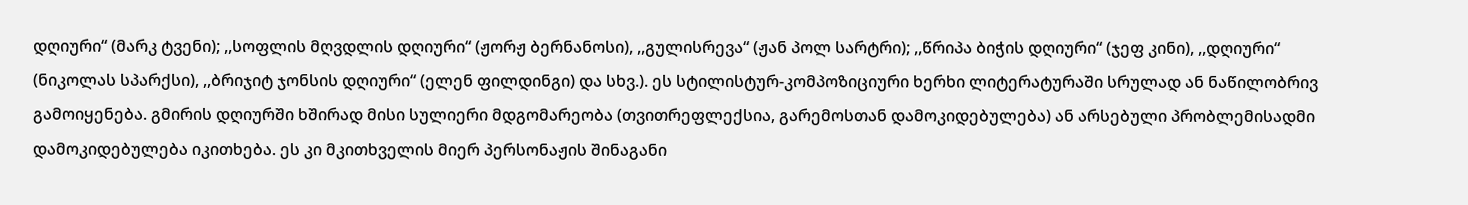დღიური“ (მარკ ტვენი); ,,სოფლის მღვდლის დღიური“ (ჟორჟ ბერნანოსი), ,,გულისრევა“ (ჟან პოლ სარტრი); ,,წრიპა ბიჭის დღიური“ (ჯეფ კინი), ,,დღიური“ (ნიკოლას სპარქსი), ,,ბრიჯიტ ჯონსის დღიური“ (ელენ ფილდინგი) და სხვ.). ეს სტილისტურ-კომპოზიციური ხერხი ლიტერატურაში სრულად ან ნაწილობრივ გამოიყენება. გმირის დღიურში ხშირად მისი სულიერი მდგომარეობა (თვითრეფლექსია, გარემოსთან დამოკიდებულება) ან არსებული პრობლემისადმი დამოკიდებულება იკითხება. ეს კი მკითხველის მიერ პერსონაჟის შინაგანი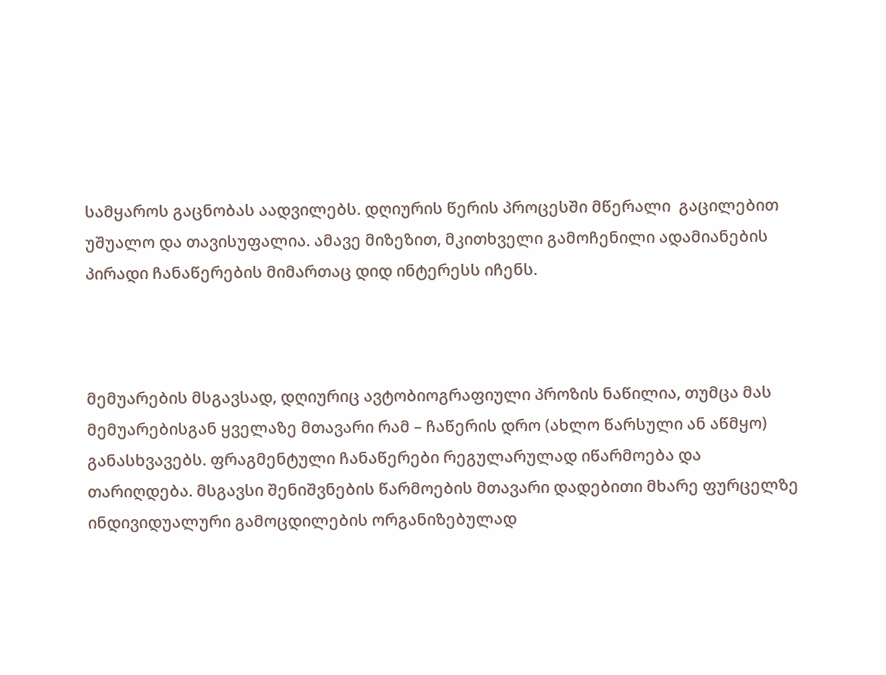სამყაროს გაცნობას აადვილებს. დღიურის წერის პროცესში მწერალი  გაცილებით უშუალო და თავისუფალია. ამავე მიზეზით, მკითხველი გამოჩენილი ადამიანების პირადი ჩანაწერების მიმართაც დიდ ინტერესს იჩენს.



მემუარების მსგავსად, დღიურიც ავტობიოგრაფიული პროზის ნაწილია, თუმცა მას მემუარებისგან ყველაზე მთავარი რამ – ჩაწერის დრო (ახლო წარსული ან აწმყო) განასხვავებს. ფრაგმენტული ჩანაწერები რეგულარულად იწარმოება და თარიღდება. მსგავსი შენიშვნების წარმოების მთავარი დადებითი მხარე ფურცელზე ინდივიდუალური გამოცდილების ორგანიზებულად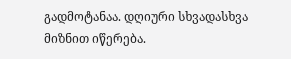გადმოტანაა. დღიური სხვადასხვა მიზნით იწერება.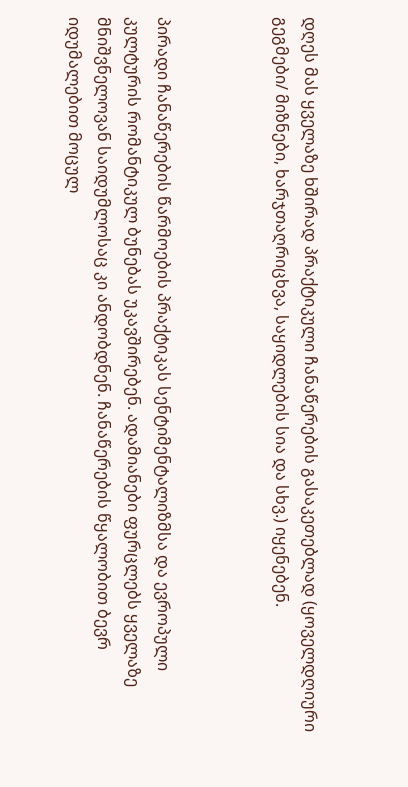დღეს მას ყველაზე ხშირად პრაქტიკული ჩანაწერების გასაკეთებლად (ყოველდღიური გეგმები/ მიზნები, ხარჯთაღრიცხვა, საყიდლების სია და სხვ.) იყენებენ.



პირადი ჩანაწერების წარმოების პრაქტიკას სენტიმენტალიზმსა და ევროპული კულტურის რომანტიკულ ბუნებას უკავშირებენ. ადამიანები ფურცლებს ყველაზე მნიშვნელოვან საიდუმლოსაც კი ანდობდნენ. ჩანაწერების წყალობით ბევრ იდუმალებით მოცულ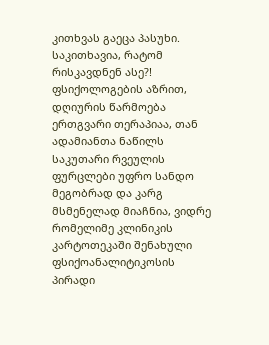კითხვას გაეცა პასუხი. საკითხავია, რატომ რისკავდნენ ასე?! ფსიქოლოგების აზრით, დღიურის წარმოება ერთგვარი თერაპიაა, თან ადამიანთა ნაწილს საკუთარი რვეულის ფურცლები უფრო სანდო მეგობრად და კარგ მსმენელად მიაჩნია, ვიდრე რომელიმე კლინიკის კარტოთეკაში შენახული  ფსიქოანალიტიკოსის პირადი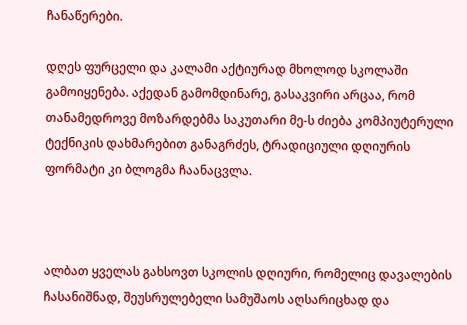ჩანაწერები.

დღეს ფურცელი და კალამი აქტიურად მხოლოდ სკოლაში გამოიყენება. აქედან გამომდინარე, გასაკვირი არცაა, რომ თანამედროვე მოზარდებმა საკუთარი მე-ს ძიება კომპიუტერული ტექნიკის დახმარებით განაგრძეს, ტრადიციული დღიურის ფორმატი კი ბლოგმა ჩაანაცვლა.



ალბათ ყველას გახსოვთ სკოლის დღიური, რომელიც დავალების ჩასანიშნად, შეუსრულებელი სამუშაოს აღსარიცხად და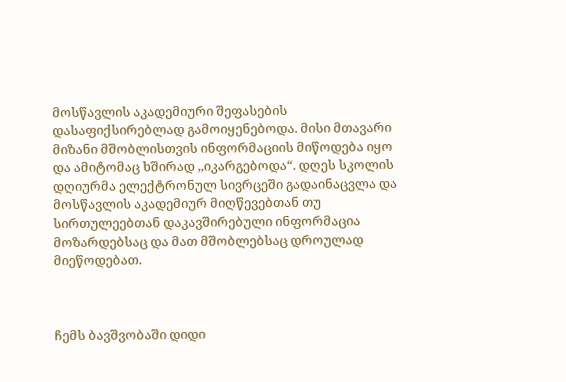მოსწავლის აკადემიური შეფასების დასაფიქსირებლად გამოიყენებოდა. მისი მთავარი მიზანი მშობლისთვის ინფორმაციის მიწოდება იყო და ამიტომაც ხშირად ,,იკარგებოდა“. დღეს სკოლის დღიურმა ელექტრონულ სივრცეში გადაინაცვლა და მოსწავლის აკადემიურ მიღწევებთან თუ სირთულეებთან დაკავშირებული ინფორმაცია მოზარდებსაც და მათ მშობლებსაც დროულად მიეწოდებათ.



ჩემს ბავშვობაში დიდი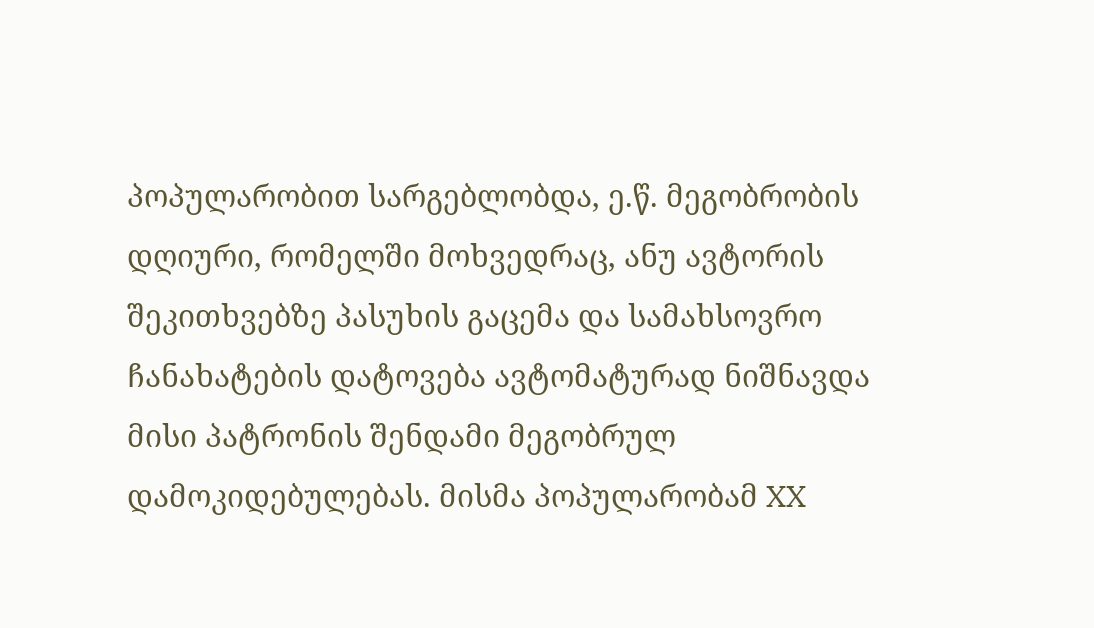პოპულარობით სარგებლობდა, ე.წ. მეგობრობის დღიური, რომელში მოხვედრაც, ანუ ავტორის შეკითხვებზე პასუხის გაცემა და სამახსოვრო ჩანახატების დატოვება ავტომატურად ნიშნავდა მისი პატრონის შენდამი მეგობრულ დამოკიდებულებას. მისმა პოპულარობამ XX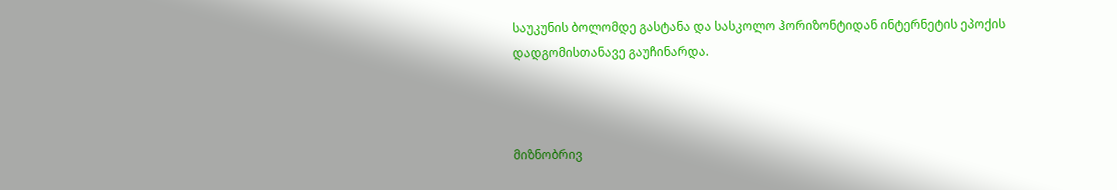საუკუნის ბოლომდე გასტანა და სასკოლო ჰორიზონტიდან ინტერნეტის ეპოქის დადგომისთანავე გაუჩინარდა.



მიზნობრივ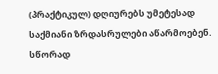(პრაქტიკულ) დღიურებს უმეტესად საქმიანი ზრდასრულები აწარმოებენ. სწორად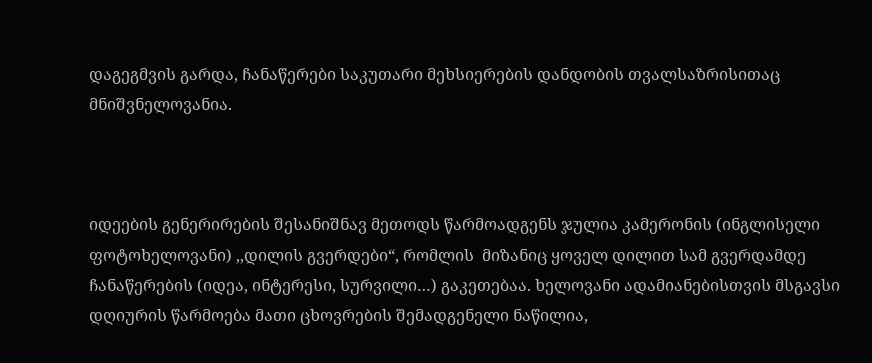დაგეგმვის გარდა, ჩანაწერები საკუთარი მეხსიერების დანდობის თვალსაზრისითაც მნიშვნელოვანია.



იდეების გენერირების შესანიშნავ მეთოდს წარმოადგენს ჯულია კამერონის (ინგლისელი ფოტოხელოვანი) ,,დილის გვერდები“, რომლის  მიზანიც ყოველ დილით სამ გვერდამდე ჩანაწერების (იდეა, ინტერესი, სურვილი…) გაკეთებაა. ხელოვანი ადამიანებისთვის მსგავსი დღიურის წარმოება მათი ცხოვრების შემადგენელი ნაწილია,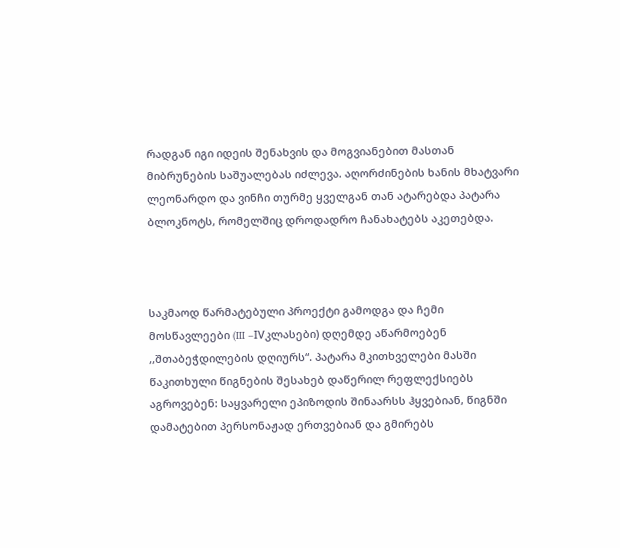რადგან იგი იდეის შენახვის და მოგვიანებით მასთან მიბრუნების საშუალებას იძლევა. აღორძინების ხანის მხატვარი ლეონარდო და ვინჩი თურმე ყველგან თან ატარებდა პატარა ბლოკნოტს, რომელშიც დროდადრო ჩანახატებს აკეთებდა.



საკმაოდ წარმატებული პროექტი გამოდგა და ჩემი მოსწავლეები (III –IVკლასები) დღემდე აწარმოებენ ,,შთაბეჭდილების დღიურს“. პატარა მკითხველები მასში წაკითხული წიგნების შესახებ დაწერილ რეფლექსიებს აგროვებენ: საყვარელი ეპიზოდის შინაარსს ჰყვებიან, წიგნში დამატებით პერსონაჟად ერთვებიან და გმირებს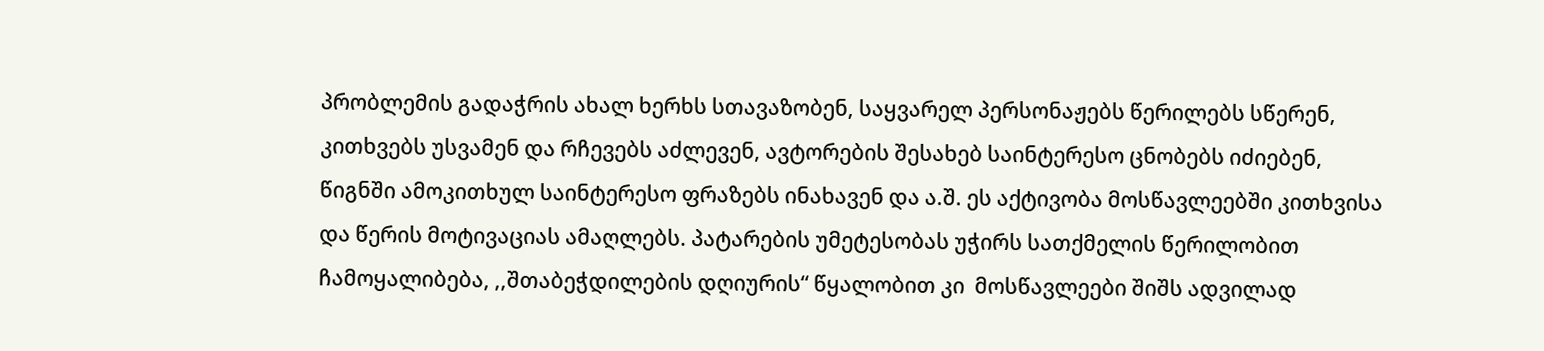პრობლემის გადაჭრის ახალ ხერხს სთავაზობენ, საყვარელ პერსონაჟებს წერილებს სწერენ, კითხვებს უსვამენ და რჩევებს აძლევენ, ავტორების შესახებ საინტერესო ცნობებს იძიებენ, წიგნში ამოკითხულ საინტერესო ფრაზებს ინახავენ და ა.შ. ეს აქტივობა მოსწავლეებში კითხვისა და წერის მოტივაციას ამაღლებს. პატარების უმეტესობას უჭირს სათქმელის წერილობით ჩამოყალიბება, ,,შთაბეჭდილების დღიურის“ წყალობით კი  მოსწავლეები შიშს ადვილად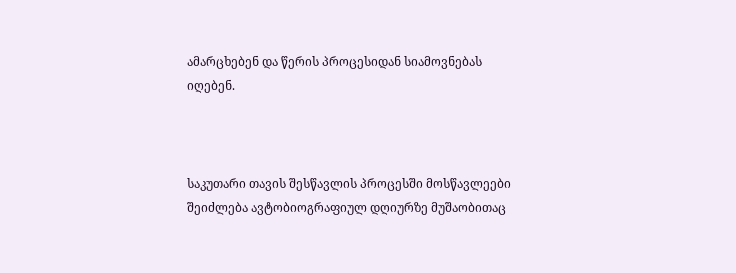ამარცხებენ და წერის პროცესიდან სიამოვნებას იღებენ.



საკუთარი თავის შესწავლის პროცესში მოსწავლეები შეიძლება ავტობიოგრაფიულ დღიურზე მუშაობითაც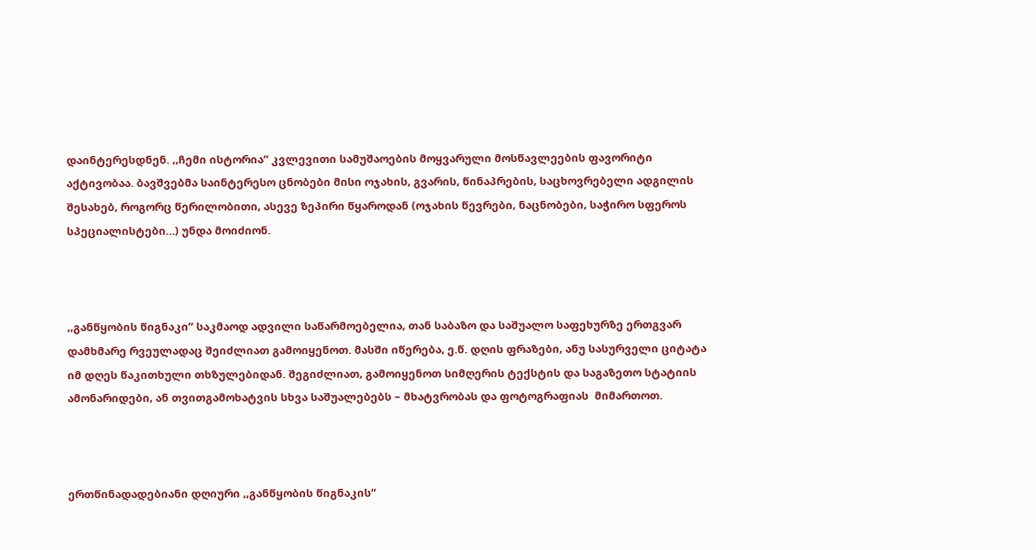დაინტერესდნენ. ,,ჩემი ისტორია“ კვლევითი სამუშაოების მოყვარული მოსწავლეების ფავორიტი აქტივობაა. ბავშვებმა საინტერესო ცნობები მისი ოჯახის, გვარის, წინაპრების, საცხოვრებელი ადგილის შესახებ, როგორც წერილობითი, ასევე ზეპირი წყაროდან (ოჯახის წევრები, ნაცნობები, საჭირო სფეროს სპეციალისტები…) უნდა მოიძიონ.



,,განწყობის წიგნაკი“ საკმაოდ ადვილი საწარმოებელია, თან საბაზო და საშუალო საფეხურზე ერთგვარ დამხმარე რვეულადაც შეიძლიათ გამოიყენოთ. მასში იწერება, ე.წ. დღის ფრაზები, ანუ სასურველი ციტატა იმ დღეს წაკითხული თხზულებიდან. შეგიძლიათ, გამოიყენოთ სიმღერის ტექსტის და საგაზეთო სტატიის ამონარიდები, ან თვითგამოხატვის სხვა საშუალებებს – მხატვრობას და ფოტოგრაფიას  მიმართოთ.



ერთწინადადებიანი დღიური ,,განწყობის წიგნაკის“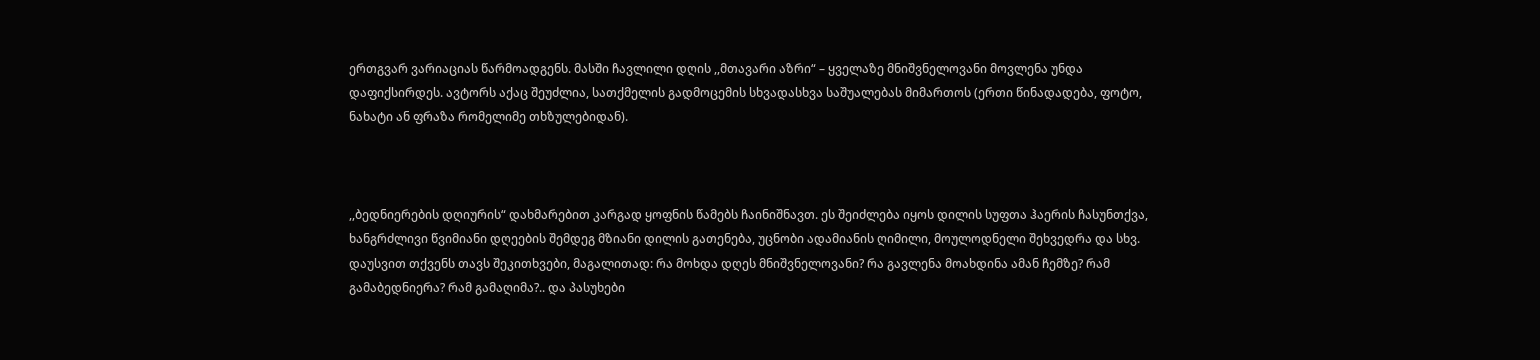ერთგვარ ვარიაციას წარმოადგენს. მასში ჩავლილი დღის ,,მთავარი აზრი“ – ყველაზე მნიშვნელოვანი მოვლენა უნდა დაფიქსირდეს. ავტორს აქაც შეუძლია, სათქმელის გადმოცემის სხვადასხვა საშუალებას მიმართოს (ერთი წინადადება, ფოტო, ნახატი ან ფრაზა რომელიმე თხზულებიდან).



,,ბედნიერების დღიურის“ დახმარებით კარგად ყოფნის წამებს ჩაინიშნავთ. ეს შეიძლება იყოს დილის სუფთა ჰაერის ჩასუნთქვა, ხანგრძლივი წვიმიანი დღეების შემდეგ მზიანი დილის გათენება, უცნობი ადამიანის ღიმილი, მოულოდნელი შეხვედრა და სხვ. დაუსვით თქვენს თავს შეკითხვები, მაგალითად: რა მოხდა დღეს მნიშვნელოვანი? რა გავლენა მოახდინა ამან ჩემზე? რამ გამაბედნიერა? რამ გამაღიმა?.. და პასუხები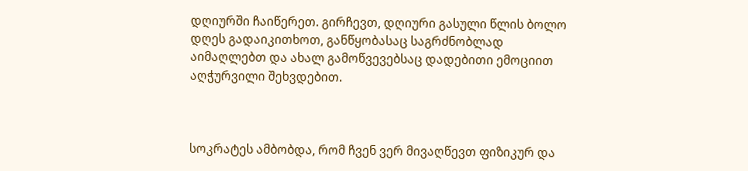დღიურში ჩაიწერეთ. გირჩევთ, დღიური გასული წლის ბოლო დღეს გადაიკითხოთ, განწყობასაც საგრძნობლად აიმაღლებთ და ახალ გამოწვევებსაც დადებითი ემოციით აღჭურვილი შეხვდებით.



სოკრატეს ამბობდა, რომ ჩვენ ვერ მივაღწევთ ფიზიკურ და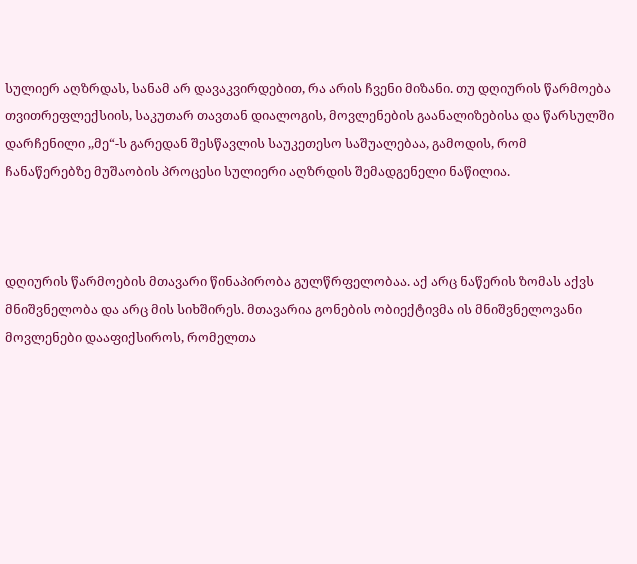სულიერ აღზრდას, სანამ არ დავაკვირდებით, რა არის ჩვენი მიზანი. თუ დღიურის წარმოება თვითრეფლექსიის, საკუთარ თავთან დიალოგის, მოვლენების გაანალიზებისა და წარსულში დარჩენილი ,,მე“-ს გარედან შესწავლის საუკეთესო საშუალებაა, გამოდის, რომ ჩანაწერებზე მუშაობის პროცესი სულიერი აღზრდის შემადგენელი ნაწილია.



დღიურის წარმოების მთავარი წინაპირობა გულწრფელობაა. აქ არც ნაწერის ზომას აქვს მნიშვნელობა და არც მის სიხშირეს. მთავარია გონების ობიექტივმა ის მნიშვნელოვანი მოვლენები დააფიქსიროს, რომელთა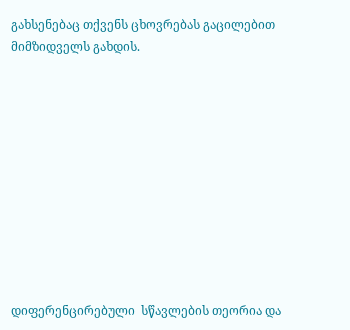გახსენებაც თქვენს ცხოვრებას გაცილებით მიმზიდველს გახდის.











დიფერენცირებული  სწავლების თეორია და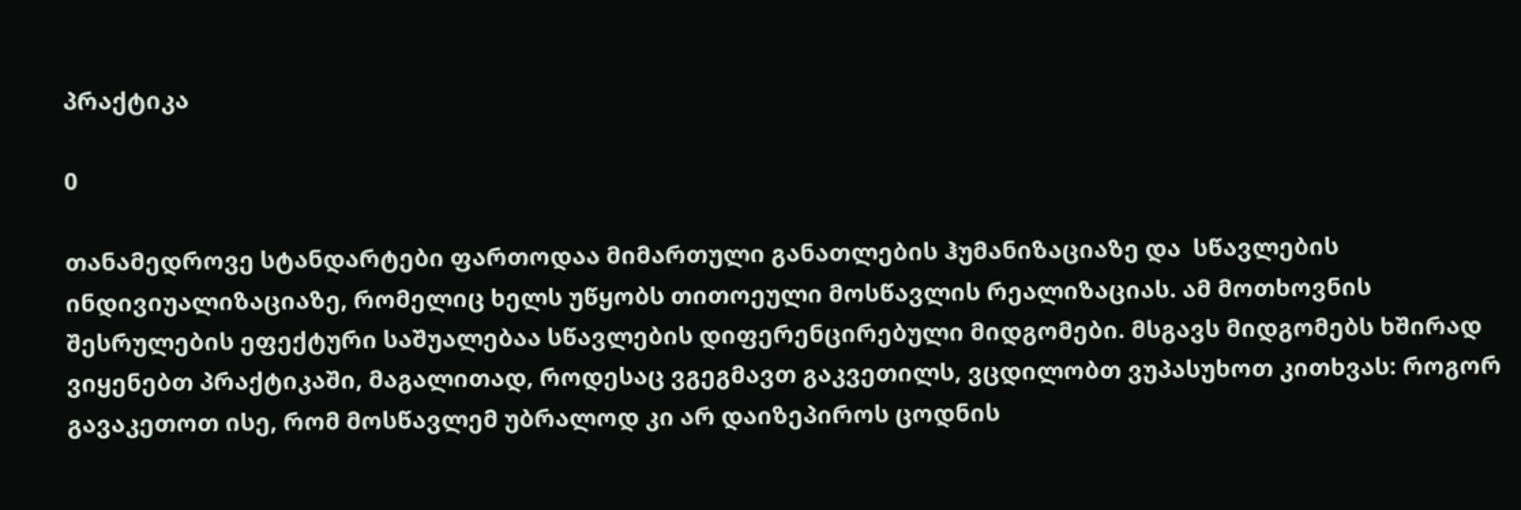პრაქტიკა

0

თანამედროვე სტანდარტები ფართოდაა მიმართული განათლების ჰუმანიზაციაზე და  სწავლების ინდივიუალიზაციაზე, რომელიც ხელს უწყობს თითოეული მოსწავლის რეალიზაციას. ამ მოთხოვნის შესრულების ეფექტური საშუალებაა სწავლების დიფერენცირებული მიდგომები. მსგავს მიდგომებს ხშირად ვიყენებთ პრაქტიკაში, მაგალითად, როდესაც ვგეგმავთ გაკვეთილს, ვცდილობთ ვუპასუხოთ კითხვას: როგორ გავაკეთოთ ისე, რომ მოსწავლემ უბრალოდ კი არ დაიზეპიროს ცოდნის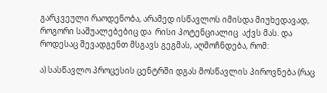გარკვეული რაოდენობა, არამედ ისწავლოს იმისდა მიუხედავად, როგორი საშუალებებიც და  რისი პოტენციალიც  აქვს მას. და როდესაც შევადგენთ მსგავს გეგმას, აღმოჩნდება, რომ:

ა) სასწავლო პროცესის ცენტრში დგას მოსწავლის პიროვნება (რაც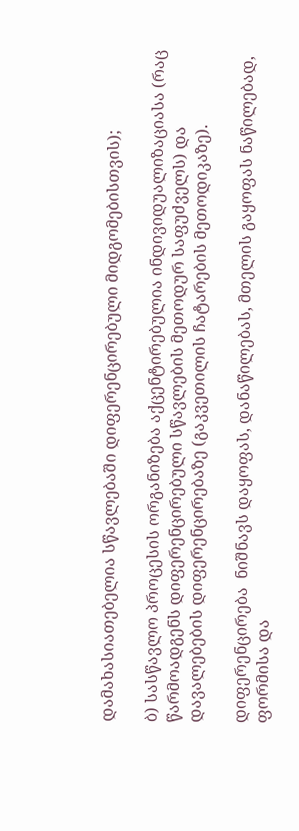დამახასიათებელია სწავლებაში დიფერენცირებული მიდგომებისთვის);

ბ) სასწავლო პროცესის ორგანიზება აქცენტირებულია ინდივიდუალიზაციასა (რაც წარმოადგენს დიფერენცირებული სწავლების მეთოდურ საფუძველს) და  დავალებების დიფერენცირებაზე (გაკვეთილის ჩატარების მეთოდიკაზე).

დიფერენცირება  ნიშნავს დაყოფას, დანაწილებას, მთელის გაყოფას ნაწილებად, ფორმისა და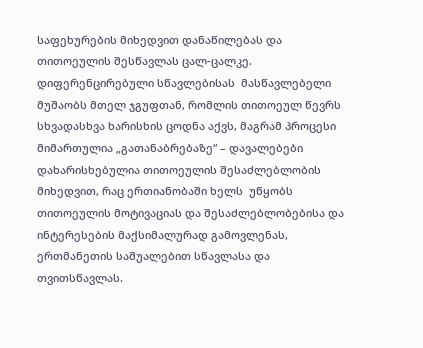საფეხურების მიხედვით დანაწილებას და თითოეულის შესწავლას ცალ-ცალკე.  დიფერენცირებული სწავლებისას  მასწავლებელი  მუშაობს მთელ ჯგუფთან, რომლის თითოეულ წევრს სხვადასხვა ხარისხის ცოდნა აქვს, მაგრამ პროცესი მიმართულია „გათანაბრებაზე“ – დავალებები  დახარისხებულია თითოეულის შესაძლებლობის მიხედვით, რაც ერთიანობაში ხელს  უწყობს თითოეულის მოტივაციას და შესაძლებლობებისა და ინტერესების მაქსიმალურად გამოვლენას, ერთმანეთის საშუალებით სწავლასა და თვითსწავლას.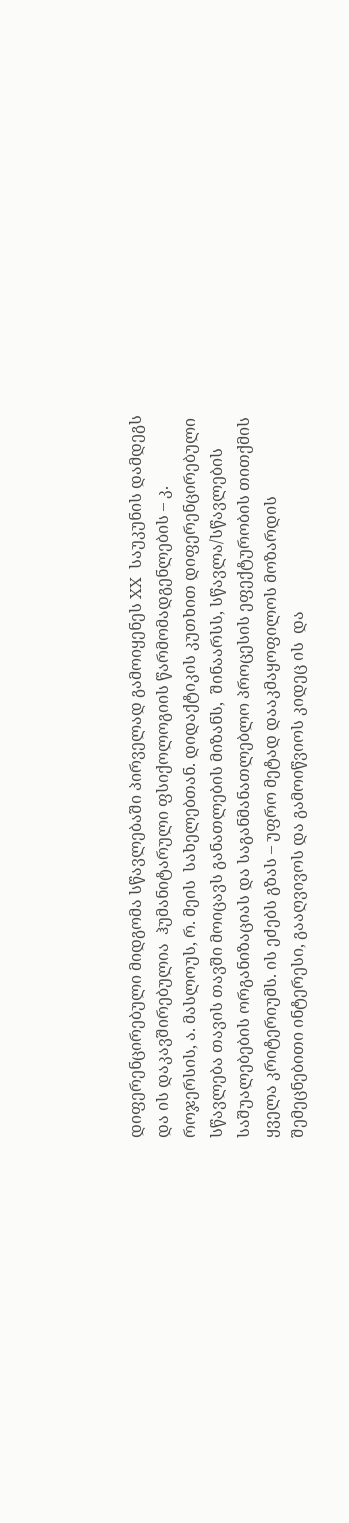დიფერენცირებული მიდგომა სწავლებაში პირველად გამოიყენეს XX  საუკუნის დამდეგს და ის დაკავშირებულია  ჰუმანიტარული ფსიქოლოგიის წარმომადგენლების – კ. როჯერსის, ა. მასლოუს, რ. მეის  სახელებთან. დიდაქტიკის კუთხით დიფერენცირებული სწავლება თავის თავში მოიცავს განათლების მიზანს,  შინაარსს, სწავლა/სწავლების საშუალებების ორგანიზაციას და საგანმანათლებლო პროცესის ეფექტურობის თითქმის ყველა კრიტერიუმს. ის ეძებს გზას – უფრო მეტად დააკმაყოფილოს მოზარდის შემეცნებითი ინტერესი, გააღვივოს და გამოიწვიოს კიდეც ის  და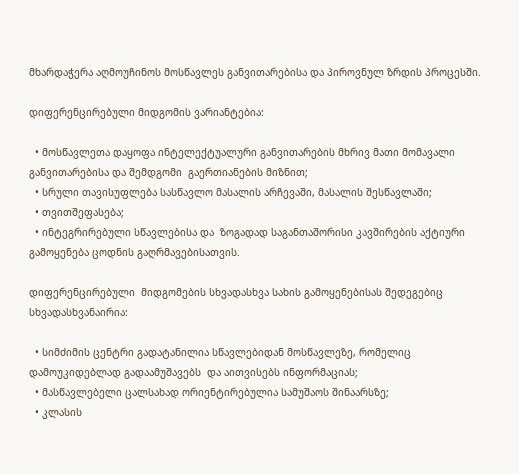მხარდაჭერა აღმოუჩინოს მოსწავლეს განვითარებისა და პიროვნულ ზრდის პროცესში.

დიფერენცირებული მიდგომის ვარიანტებია:

  • მოსწავლეთა დაყოფა ინტელექტუალური განვითარების მხრივ მათი მომავალი  განვითარებისა და შემდგომი  გაერთიანების მიზნით;
  • სრული თავისუფლება სასწავლო მასალის არჩევაში, მასალის შესწავლაში;
  • თვითშეფასება;
  • ინტეგრირებული სწავლებისა და  ზოგადად საგანთაშორისი კავშირების აქტიური გამოყენება ცოდნის გაღრმავებისათვის.

დიფერენცირებული  მიდგომების სხვადასხვა სახის გამოყენებისას შედეგებიც სხვადასხვანაირია:

  • სიმძიმის ცენტრი გადატანილია სწავლებიდან მოსწავლეზე, რომელიც  დამოუკიდებლად გადაამუშავებს  და აითვისებს ინფორმაციას;
  • მასწავლებელი ცალსახად ორიენტირებულია სამუშაოს შინაარსზე;
  • კლასის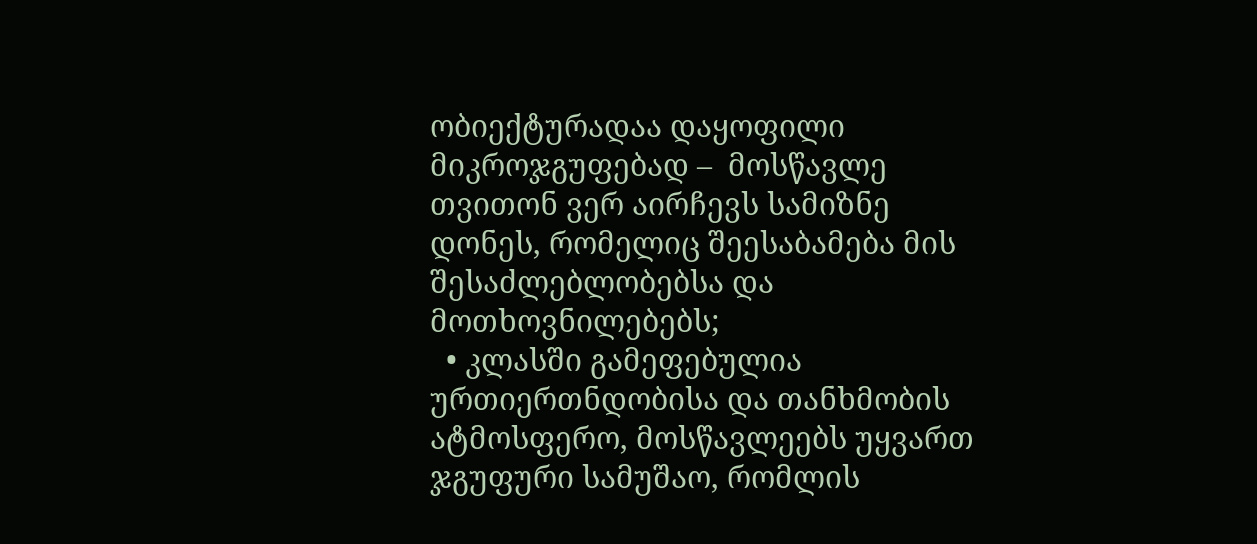ობიექტურადაა დაყოფილი მიკროჯგუფებად –  მოსწავლე თვითონ ვერ აირჩევს სამიზნე დონეს, რომელიც შეესაბამება მის შესაძლებლობებსა და მოთხოვნილებებს;
  • კლასში გამეფებულია ურთიერთნდობისა და თანხმობის ატმოსფერო, მოსწავლეებს უყვართ ჯგუფური სამუშაო, რომლის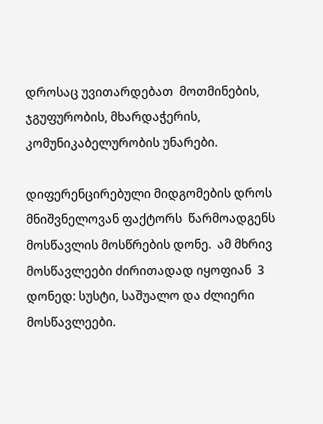დროსაც უვითარდებათ  მოთმინების, ჯგუფურობის, მხარდაჭერის, კომუნიკაბელურობის უნარები.

დიფერენცირებული მიდგომების დროს მნიშვნელოვან ფაქტორს  წარმოადგენს მოსწავლის მოსწრების დონე.  ამ მხრივ მოსწავლეები ძირითადად იყოფიან  3 დონედ: სუსტი, საშუალო და ძლიერი მოსწავლეები.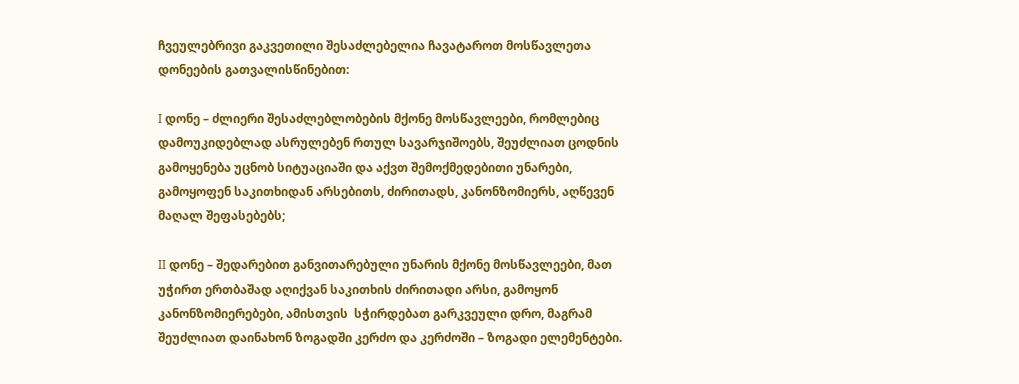ჩვეულებრივი გაკვეთილი შესაძლებელია ჩავატაროთ მოსწავლეთა დონეების გათვალისწინებით:

I დონე – ძლიერი შესაძლებლობების მქონე მოსწავლეები, რომლებიც დამოუკიდებლად ასრულებენ რთულ სავარჯიშოებს, შეუძლიათ ცოდნის გამოყენება უცნობ სიტუაციაში და აქვთ შემოქმედებითი უნარები, გამოყოფენ საკითხიდან არსებითს, ძირითადს, კანონზომიერს, აღწევენ მაღალ შეფასებებს;

II დონე – შედარებით განვითარებული უნარის მქონე მოსწავლეები, მათ უჭირთ ერთბაშად აღიქვან საკითხის ძირითადი არსი, გამოყონ კანონზომიერებები, ამისთვის  სჭირდებათ გარკვეული დრო, მაგრამ შეუძლიათ დაინახონ ზოგადში კერძო და კერძოში – ზოგადი ელემენტები.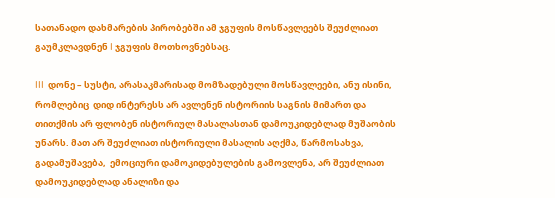სათანადო დახმარების პირობებში ამ ჯგუფის მოსწავლეებს შეუძლიათ გაუმკლავდნენ I ჯგუფის მოთხოვნებსაც.

III  დონე – სუსტი, არასაკმარისად მომზადებული მოსწავლეები, ანუ ისინი, რომლებიც  დიდ ინტერესს არ ავლენენ ისტორიის საგნის მიმართ და თითქმის არ ფლობენ ისტორიულ მასალასთან დამოუკიდებლად მუშაობის უნარს. მათ არ შეუძლიათ ისტორიული მასალის აღქმა, წარმოსახვა, გადამუშავება,  ემოციური დამოკიდებულების გამოვლენა, არ შეუძლიათ დამოუკიდებლად ანალიზი და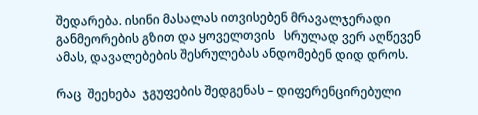შედარება. ისინი მასალას ითვისებენ მრავალჯერადი განმეორების გზით და ყოველთვის   სრულად ვერ აღწევენ ამას, დავალებების შესრულებას ანდომებენ დიდ დროს.

რაც  შეეხება  ჯგუფების შედგენას – დიფერენცირებული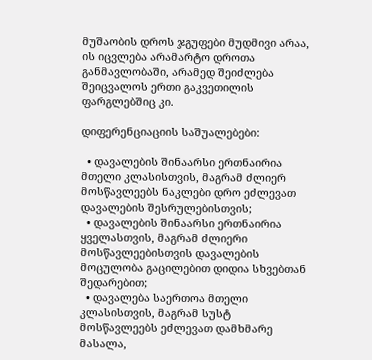მუშაობის დროს ჯგუფები მუდმივი არაა, ის იცვლება არამარტო დროთა განმავლობაში, არამედ შეიძლება შეიცვალოს ერთი გაკვეთილის ფარგლებშიც კი.

დიფერენციაციის საშუალებები:

  • დავალების შინაარსი ერთნაირია მთელი კლასისთვის, მაგრამ ძლიერ მოსწავლეებს ნაკლები დრო ეძლევათ დავალების შესრულებისთვის;
  • დავალების შინაარსი ერთნაირია ყველასთვის, მაგრამ ძლიერი მოსწავლეებისთვის დავალების მოცულობა გაცილებით დიდია სხვებთან შედარებით;
  • დავალება საერთოა მთელი კლასისთვის, მაგრამ სუსტ მოსწავლეებს ეძლევათ დამხმარე მასალა,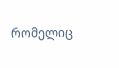რომელიც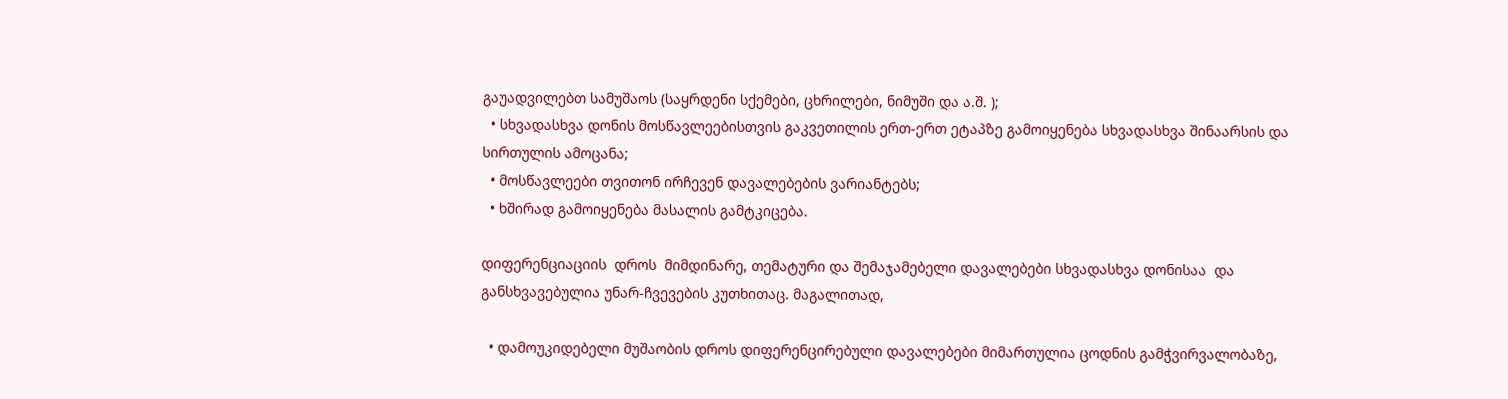გაუადვილებთ სამუშაოს (საყრდენი სქემები, ცხრილები, ნიმუში და ა.შ. );
  • სხვადასხვა დონის მოსწავლეებისთვის გაკვეთილის ერთ-ერთ ეტაპზე გამოიყენება სხვადასხვა შინაარსის და სირთულის ამოცანა;
  • მოსწავლეები თვითონ ირჩევენ დავალებების ვარიანტებს;
  • ხშირად გამოიყენება მასალის გამტკიცება.

დიფერენციაციის  დროს  მიმდინარე, თემატური და შემაჯამებელი დავალებები სხვადასხვა დონისაა  და  განსხვავებულია უნარ-ჩვევების კუთხითაც. მაგალითად,

  • დამოუკიდებელი მუშაობის დროს დიფერენცირებული დავალებები მიმართულია ცოდნის გამჭვირვალობაზე,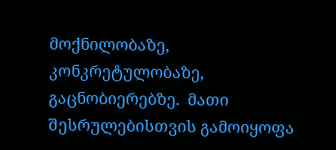მოქნილობაზე, კონკრეტულობაზე, გაცნობიერებზე.  მათი შესრულებისთვის გამოიყოფა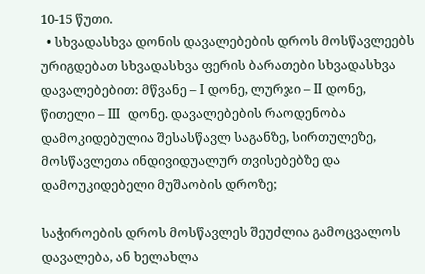10-15 წუთი.
  • სხვადასხვა დონის დავალებების დროს მოსწავლეებს ურიგდებათ სხვადასხვა ფერის ბარათები სხვადასხვა დავალებებით: მწვანე – I დონე, ლურჯი – II დონე, წითელი – III  დონე. დავალებების რაოდენობა დამოკიდებულია შესასწავლ საგანზე, სირთულეზე, მოსწავლეთა ინდივიდუალურ თვისებებზე და დამოუკიდებელი მუშაობის დროზე;

საჭიროების დროს მოსწავლეს შეუძლია გამოცვალოს დავალება, ან ხელახლა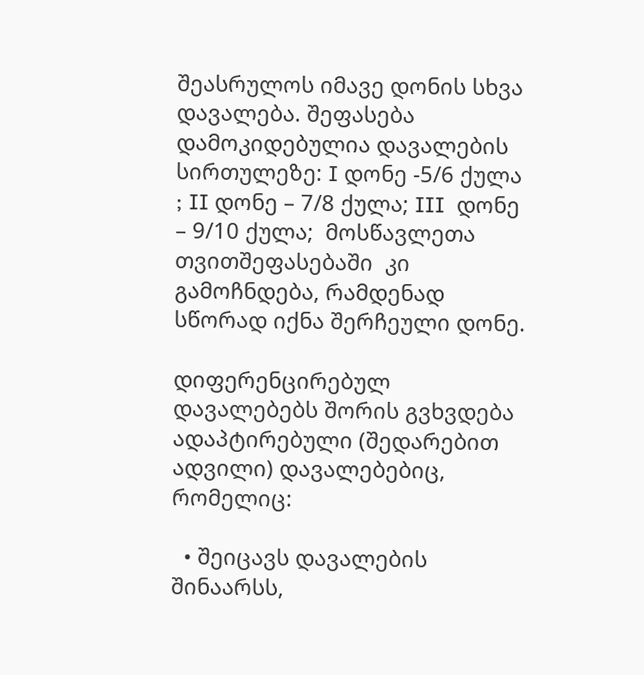შეასრულოს იმავე დონის სხვა დავალება. შეფასება დამოკიდებულია დავალების სირთულეზე: I დონე -5/6 ქულა ; II დონე – 7/8 ქულა; III  დონე – 9/10 ქულა;  მოსწავლეთა თვითშეფასებაში  კი გამოჩნდება, რამდენად სწორად იქნა შერჩეული დონე.

დიფერენცირებულ  დავალებებს შორის გვხვდება  ადაპტირებული (შედარებით ადვილი) დავალებებიც, რომელიც:

  • შეიცავს დავალების შინაარსს,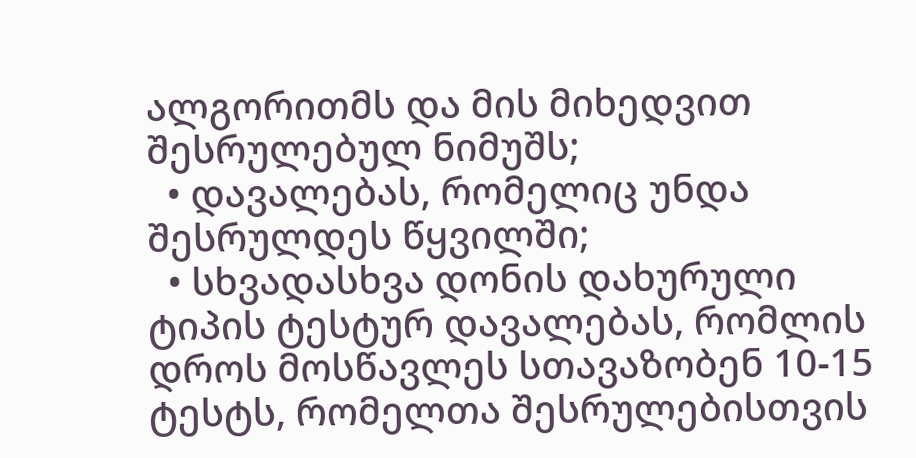ალგორითმს და მის მიხედვით შესრულებულ ნიმუშს;
  • დავალებას, რომელიც უნდა შესრულდეს წყვილში;
  • სხვადასხვა დონის დახურული ტიპის ტესტურ დავალებას, რომლის დროს მოსწავლეს სთავაზობენ 10-15 ტესტს, რომელთა შესრულებისთვის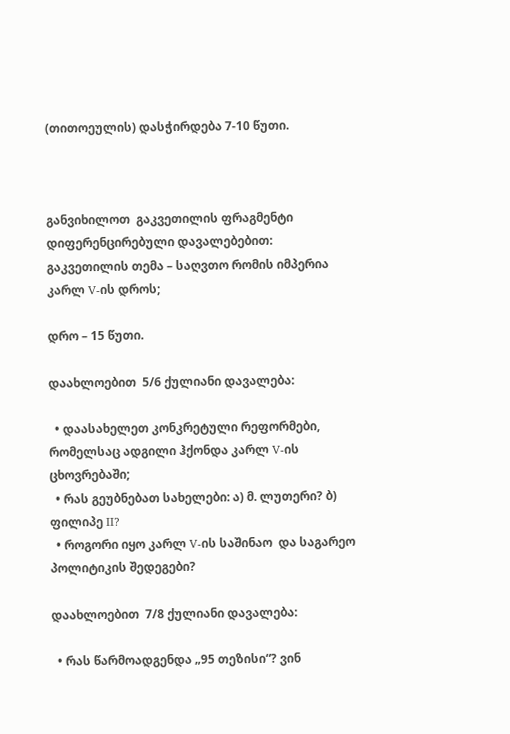(თითოეულის) დასჭირდება 7-10 წუთი.



განვიხილოთ  გაკვეთილის ფრაგმენტი დიფერენცირებული დავალებებით: გაკვეთილის თემა – საღვთო რომის იმპერია კარლ V-ის დროს;

დრო – 15 წუთი.

დაახლოებით  5/6 ქულიანი დავალება:

  • დაასახელეთ კონკრეტული რეფორმები, რომელსაც ადგილი ჰქონდა კარლ V-ის ცხოვრებაში;
  • რას გეუბნებათ სახელები: ა) მ. ლუთერი? ბ) ფილიპე II?
  • როგორი იყო კარლ V-ის საშინაო  და საგარეო პოლიტიკის შედეგები?

დაახლოებით  7/8 ქულიანი დავალება:

  • რას წარმოადგენდა „95 თეზისი“? ვინ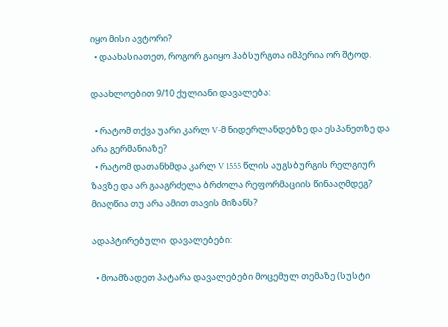იყო მისი ავტორი?
  • დაახასიათეთ, როგორ გაიყო ჰაბსურგთა იმპერია ორ შტოდ.

დაახლოებით 9/10 ქულიანი დავალება:

  • რატომ თქვა უარი კარლ V-მ ნიდერლანდებზე და ესპანეთზე და არა გერმანიაზე?
  • რატომ დათანხმდა კარლ V 1555 წლის აუგსბურგის რელგიურ ზავზე და არ გააგრძელა ბრძოლა რეფორმაციის წინააღმდეგ? მიაღწია თუ არა ამით თავის მიზანს?

ადაპტირებული  დავალებები:

  • მოამზადეთ პატარა დავალებები მოცემულ თემაზე (სუსტი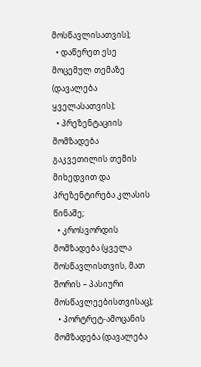მოსწავლისათვის);
  • დაწერეთ ესე მოცემულ თემაზე (დავალება ყველასათვის);
  • პრეზენტაციის მომზადება გაკვეთილის თემის მიხედვით და პრეზენტირება კლასის წინაშე;
  • კროსვორდის მომზადება (ყველა მოსწავლისთვის, მათ შორის – პასიური მოსწავლეებისთვისაც);
  • პორტრეტ-ამოცანის მომზადება (დავალება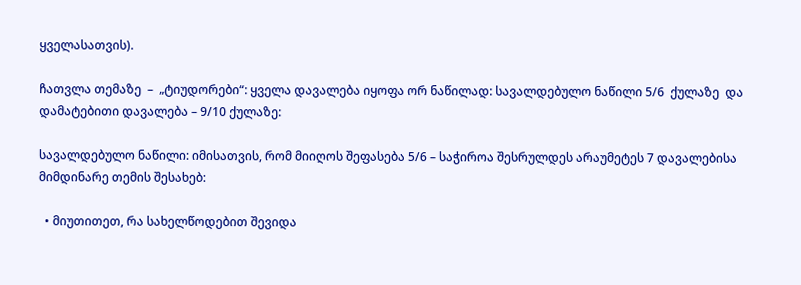ყველასათვის).

ჩათვლა თემაზე  –  „ტიუდორები“: ყველა დავალება იყოფა ორ ნაწილად: სავალდებულო ნაწილი 5/6  ქულაზე  და დამატებითი დავალება – 9/10 ქულაზე:

სავალდებულო ნაწილი: იმისათვის, რომ მიიღოს შეფასება 5/6 – საჭიროა შესრულდეს არაუმეტეს 7 დავალებისა მიმდინარე თემის შესახებ:

  • მიუთითეთ, რა სახელწოდებით შევიდა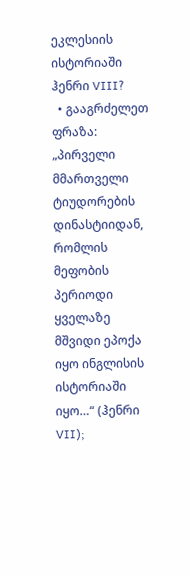ეკლესიის ისტორიაში ჰენრი VIII?
  • გააგრძელეთ ფრაზა: „პირველი მმართველი ტიუდორების დინასტიიდან, რომლის მეფობის პერიოდი ყველაზე მშვიდი ეპოქა იყო ინგლისის ისტორიაში იყო…“ (ჰენრი VII);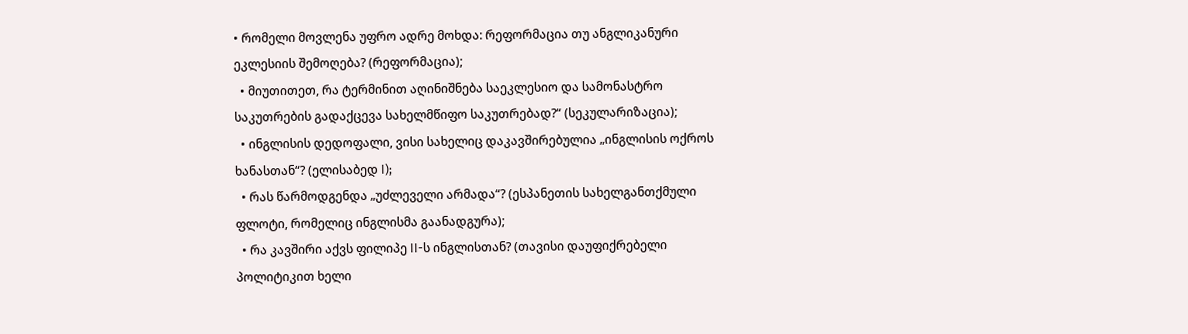• რომელი მოვლენა უფრო ადრე მოხდა: რეფორმაცია თუ ანგლიკანური ეკლესიის შემოღება? (რეფორმაცია);
  • მიუთითეთ, რა ტერმინით აღინიშნება საეკლესიო და სამონასტრო საკუთრების გადაქცევა სახელმწიფო საკუთრებად?“ (სეკულარიზაცია);
  • ინგლისის დედოფალი, ვისი სახელიც დაკავშირებულია „ინგლისის ოქროს ხანასთან“? (ელისაბედ I);
  • რას წარმოდგენდა „უძლეველი არმადა“? (ესპანეთის სახელგანთქმული ფლოტი, რომელიც ინგლისმა გაანადგურა);
  • რა კავშირი აქვს ფილიპე II-ს ინგლისთან? (თავისი დაუფიქრებელი პოლიტიკით ხელი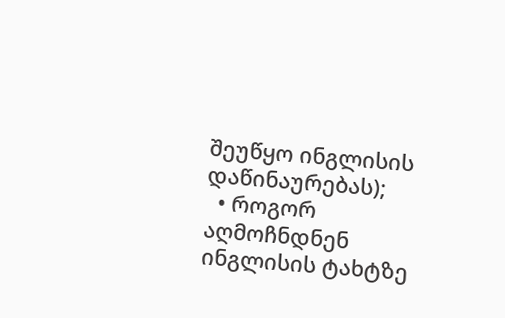შეუწყო ინგლისის დაწინაურებას);
  • როგორ აღმოჩნდნენ ინგლისის ტახტზე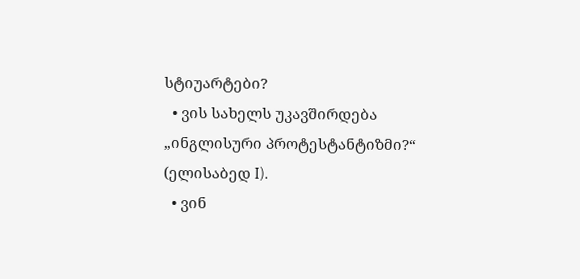სტიუარტები?
  • ვის სახელს უკავშირდება „ინგლისური პროტესტანტიზმი?“ (ელისაბედ I).
  • ვინ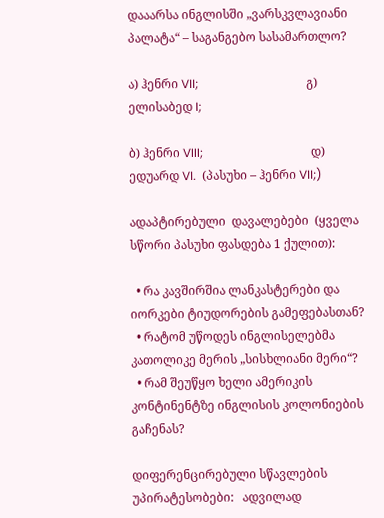დააარსა ინგლისში „ვარსკვლავიანი პალატა“ – საგანგებო სასამართლო?

ა) ჰენრი VII;                                    გ) ელისაბედ I;

ბ) ჰენრი VIII;                                    დ) ედუარდ VI.  (პასუხი – ჰენრი VII;)

ადაპტირებული  დავალებები  (ყველა სწორი პასუხი ფასდება 1 ქულით):

  • რა კავშირშია ლანკასტერები და იორკები ტიუდორების გამეფებასთან?
  • რატომ უწოდეს ინგლისელებმა კათოლიკე მერის „სისხლიანი მერი“?
  • რამ შეუწყო ხელი ამერიკის კონტინენტზე ინგლისის კოლონიების გაჩენას?

დიფერენცირებული სწავლების უპირატესობები:   ადვილად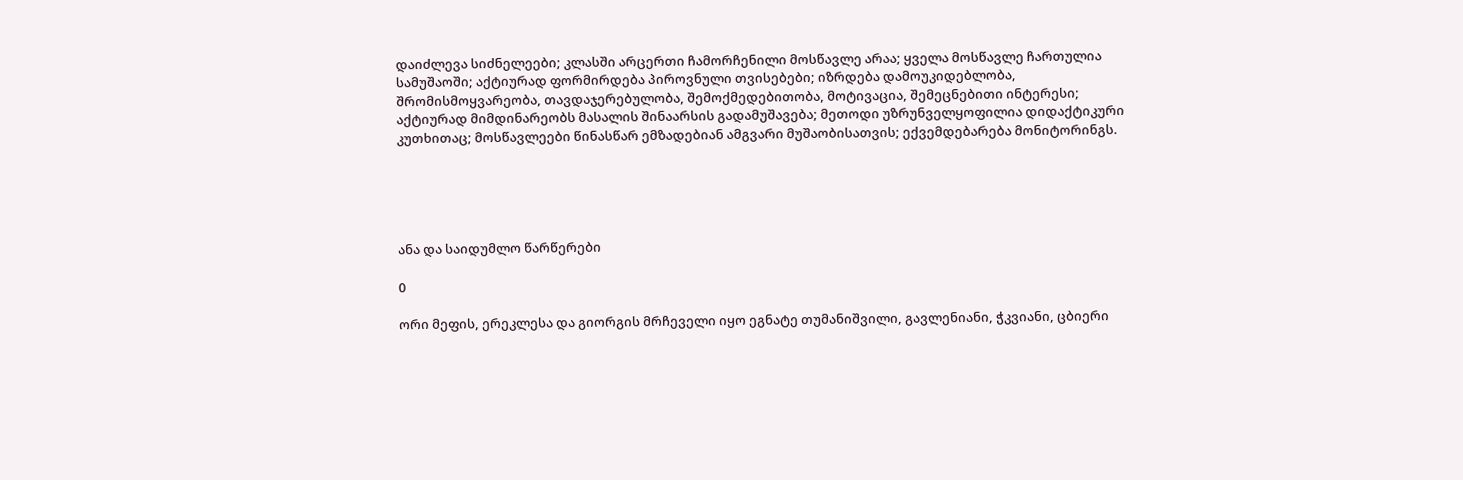დაიძლევა სიძნელეები; კლასში არცერთი ჩამორჩენილი მოსწავლე არაა; ყველა მოსწავლე ჩართულია სამუშაოში; აქტიურად ფორმირდება პიროვნული თვისებები; იზრდება დამოუკიდებლობა, შრომისმოყვარეობა, თავდაჯერებულობა, შემოქმედებითობა, მოტივაცია, შემეცნებითი ინტერესი;  აქტიურად მიმდინარეობს მასალის შინაარსის გადამუშავება; მეთოდი უზრუნველყოფილია დიდაქტიკური კუთხითაც; მოსწავლეები წინასწარ ემზადებიან ამგვარი მუშაობისათვის; ექვემდებარება მონიტორინგს.





ანა და საიდუმლო წარწერები

0

ორი მეფის, ერეკლესა და გიორგის მრჩეველი იყო ეგნატე თუმანიშვილი, გავლენიანი, ჭკვიანი, ცბიერი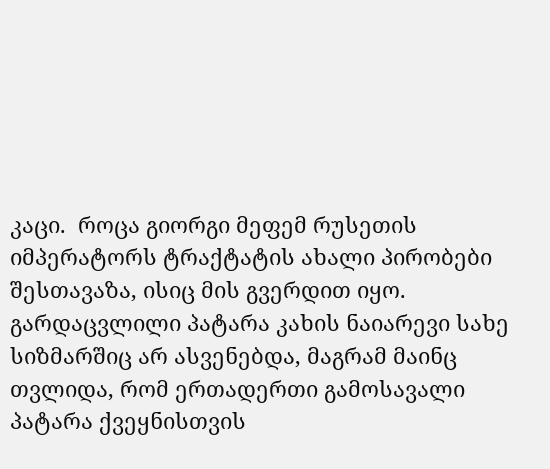კაცი.  როცა გიორგი მეფემ რუსეთის იმპერატორს ტრაქტატის ახალი პირობები შესთავაზა, ისიც მის გვერდით იყო. გარდაცვლილი პატარა კახის ნაიარევი სახე სიზმარშიც არ ასვენებდა, მაგრამ მაინც თვლიდა, რომ ერთადერთი გამოსავალი პატარა ქვეყნისთვის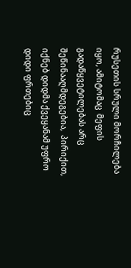რუსეთის სრული მორჩილება იყო, ამიტომაც  მეფის გადაწყვეტილებას არც შეწინააღმდეგებია,  პირიქით, იქნებ დიდმა ქვეყანამ უფრო დიდი ფრთებიც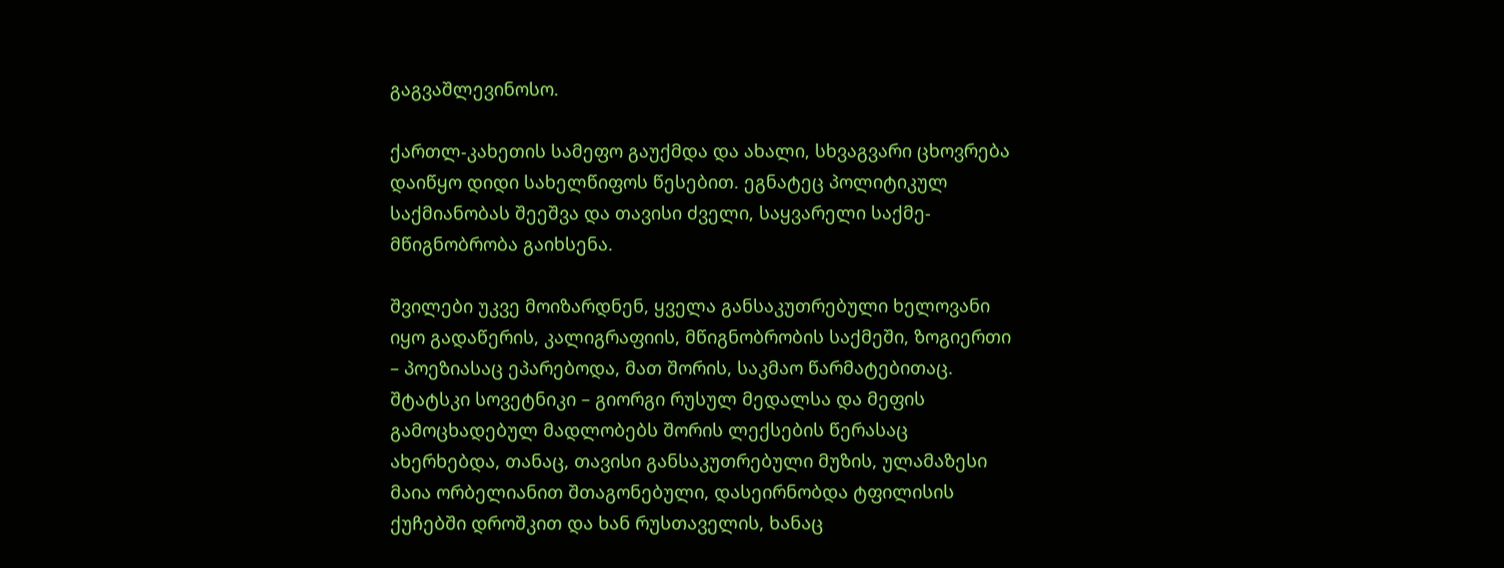გაგვაშლევინოსო.

ქართლ-კახეთის სამეფო გაუქმდა და ახალი, სხვაგვარი ცხოვრება დაიწყო დიდი სახელწიფოს წესებით. ეგნატეც პოლიტიკულ საქმიანობას შეეშვა და თავისი ძველი, საყვარელი საქმე-მწიგნობრობა გაიხსენა.

შვილები უკვე მოიზარდნენ, ყველა განსაკუთრებული ხელოვანი იყო გადაწერის, კალიგრაფიის, მწიგნობრობის საქმეში, ზოგიერთი – პოეზიასაც ეპარებოდა, მათ შორის, საკმაო წარმატებითაც. შტატსკი სოვეტნიკი – გიორგი რუსულ მედალსა და მეფის გამოცხადებულ მადლობებს შორის ლექსების წერასაც ახერხებდა, თანაც, თავისი განსაკუთრებული მუზის, ულამაზესი მაია ორბელიანით შთაგონებული, დასეირნობდა ტფილისის ქუჩებში დროშკით და ხან რუსთაველის, ხანაც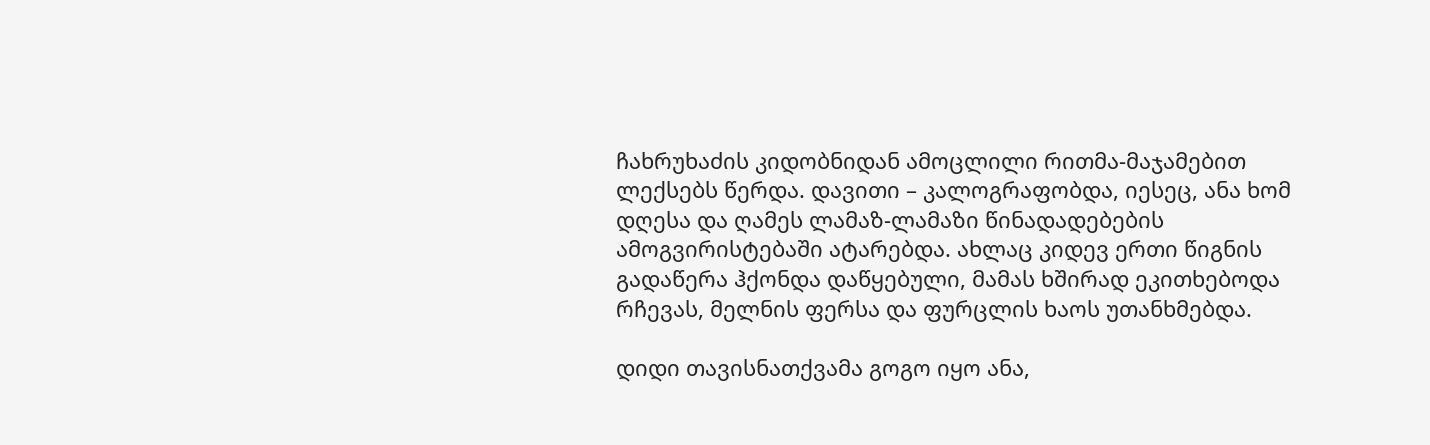ჩახრუხაძის კიდობნიდან ამოცლილი რითმა-მაჯამებით ლექსებს წერდა. დავითი – კალოგრაფობდა, იესეც, ანა ხომ დღესა და ღამეს ლამაზ-ლამაზი წინადადებების ამოგვირისტებაში ატარებდა. ახლაც კიდევ ერთი წიგნის  გადაწერა ჰქონდა დაწყებული, მამას ხშირად ეკითხებოდა რჩევას, მელნის ფერსა და ფურცლის ხაოს უთანხმებდა.

დიდი თავისნათქვამა გოგო იყო ანა,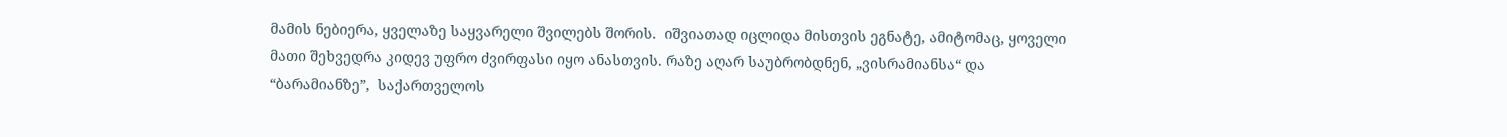მამის ნებიერა, ყველაზე საყვარელი შვილებს შორის.  იშვიათად იცლიდა მისთვის ეგნატე, ამიტომაც, ყოველი მათი შეხვედრა კიდევ უფრო ძვირფასი იყო ანასთვის. რაზე აღარ საუბრობდნენ, „ვისრამიანსა“ და “ბარამიანზე”,  საქართველოს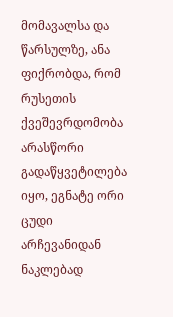მომავალსა და წარსულზე, ანა ფიქრობდა, რომ რუსეთის ქვეშევრდომობა არასწორი გადაწყვეტილება იყო, ეგნატე ორი ცუდი არჩევანიდან ნაკლებად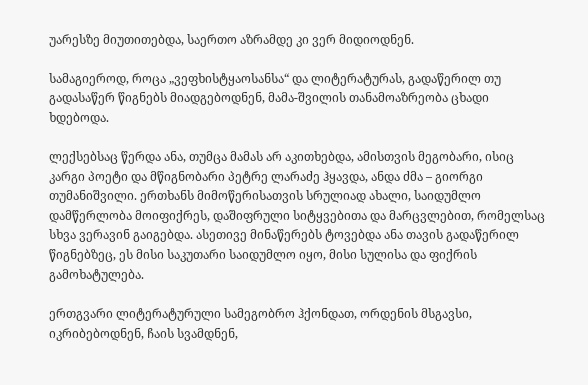უარესზე მიუთითებდა, საერთო აზრამდე კი ვერ მიდიოდნენ.

სამაგიეროდ, როცა „ვეფხისტყაოსანსა“ და ლიტერატურას, გადაწერილ თუ გადასაწერ წიგნებს მიადგებოდნენ, მამა-შვილის თანამოაზრეობა ცხადი ხდებოდა.

ლექსებსაც წერდა ანა, თუმცა მამას არ აკითხებდა, ამისთვის მეგობარი, ისიც კარგი პოეტი და მწიგნობარი პეტრე ლარაძე ჰყავდა, ანდა ძმა – გიორგი თუმანიშვილი. ერთხანს მიმოწერისათვის სრულიად ახალი, საიდუმლო დამწერლობა მოიფიქრეს, დაშიფრული სიტყვებითა და მარცვლებით, რომელსაც სხვა ვერავინ გაიგებდა. ასეთივე მინაწერებს ტოვებდა ანა თავის გადაწერილ წიგნებზეც, ეს მისი საკუთარი საიდუმლო იყო, მისი სულისა და ფიქრის გამოხატულება.

ერთგვარი ლიტერატურული სამეგობრო ჰქონდათ, ორდენის მსგავსი, იკრიბებოდნენ, ჩაის სვამდნენ,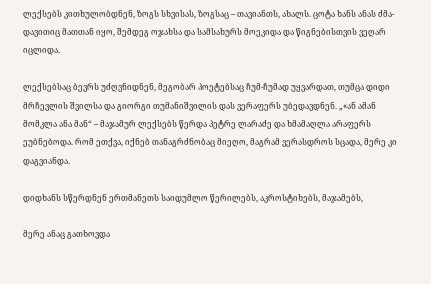ლექსებს კითხულობდნენ, ზოგს სხვისას, ზოგსაც – თავიანთს, ახალს. ცოტა ხანს ანას ძმა-დავითიც მათთან იყო, შემდეგ ოჯახსა და სამსახურს მოეკიდა და წიგნებისთვის ვეღარ იცლიდა.

ლექსებსაც ბევრს უძღვნიდნენ, მეგობარ პოეტებსაც ჩუმ-ჩუმად უყვარდათ, თუმცა დიდი მრჩევლის შვილსა და გიორგი თუმანიშვილის დას ვერაფერს უბედავდნენ. „«ან ამან მომკლა ანა მან“ – მაჯამურ ლექსებს წერდა პეტრე ლარაძე და ხმამაღლა არაფერს ეუბნებოდა. რომ ეთქვა, იქნებ თანაგრძნობაც მიეღო, მაგრამ ვერასდროს სცადა, მერე კი დაგვიანდა.

დიდხანს სწერდნენ ერთმანეთს საიდუმლო წერილებს, აკროსტიხებს, მაჯამებს,

მერე ანაც გათხოვდა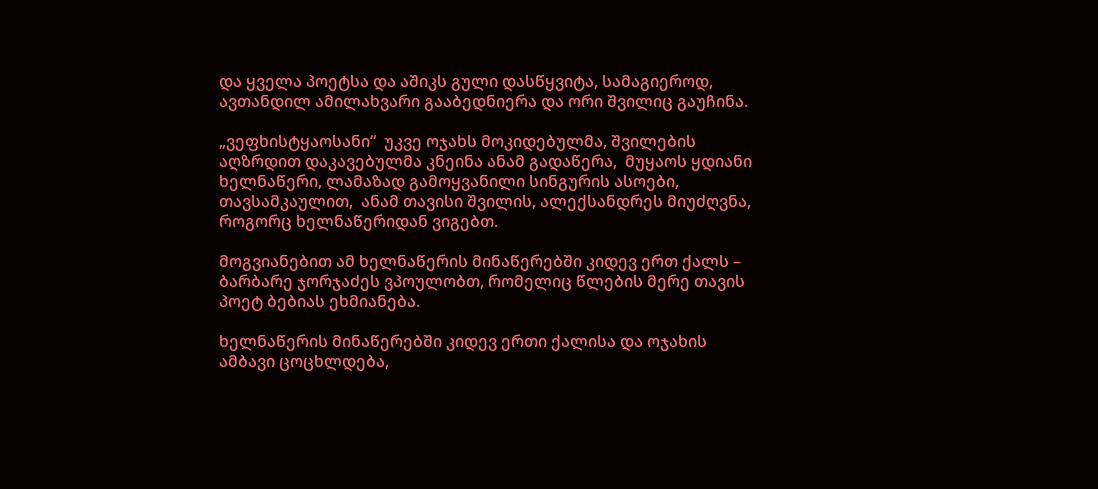და ყველა პოეტსა და აშიკს გული დასწყვიტა, სამაგიეროდ, ავთანდილ ამილახვარი გააბედნიერა და ორი შვილიც გაუჩინა.

„ვეფხისტყაოსანი“  უკვე ოჯახს მოკიდებულმა, შვილების აღზრდით დაკავებულმა კნეინა ანამ გადაწერა,  მუყაოს ყდიანი ხელნაწერი, ლამაზად გამოყვანილი სინგურის ასოები, თავსამკაულით,  ანამ თავისი შვილის, ალექსანდრეს მიუძღვნა, როგორც ხელნაწერიდან ვიგებთ.

მოგვიანებით ამ ხელნაწერის მინაწერებში კიდევ ერთ ქალს – ბარბარე ჯორჯაძეს ვპოულობთ, რომელიც წლების მერე თავის პოეტ ბებიას ეხმიანება.

ხელნაწერის მინაწერებში კიდევ ერთი ქალისა და ოჯახის ამბავი ცოცხლდება,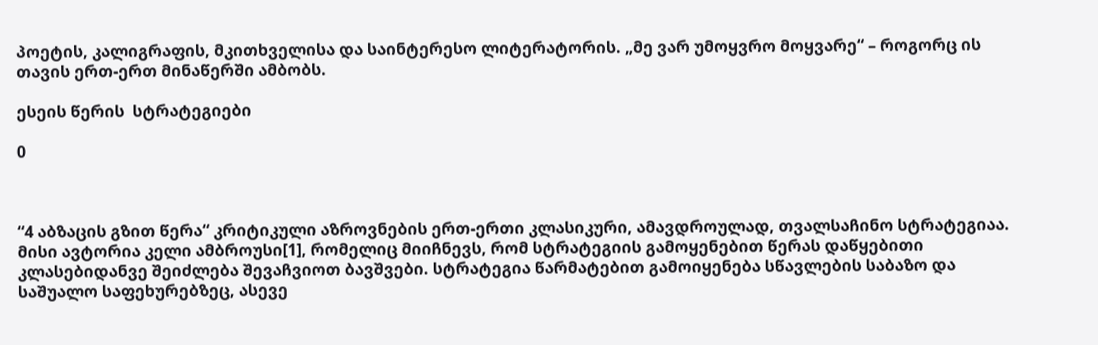პოეტის, კალიგრაფის, მკითხველისა და საინტერესო ლიტერატორის. „მე ვარ უმოყვრო მოყვარე“ – როგორც ის თავის ერთ-ერთ მინაწერში ამბობს.

ესეის წერის  სტრატეგიები

0



“4 აბზაცის გზით წერა“ კრიტიკული აზროვნების ერთ-ერთი კლასიკური, ამავდროულად, თვალსაჩინო სტრატეგიაა. მისი ავტორია კელი ამბროუსი[1], რომელიც მიიჩნევს, რომ სტრატეგიის გამოყენებით წერას დაწყებითი კლასებიდანვე შეიძლება შევაჩვიოთ ბავშვები. სტრატეგია წარმატებით გამოიყენება სწავლების საბაზო და საშუალო საფეხურებზეც, ასევე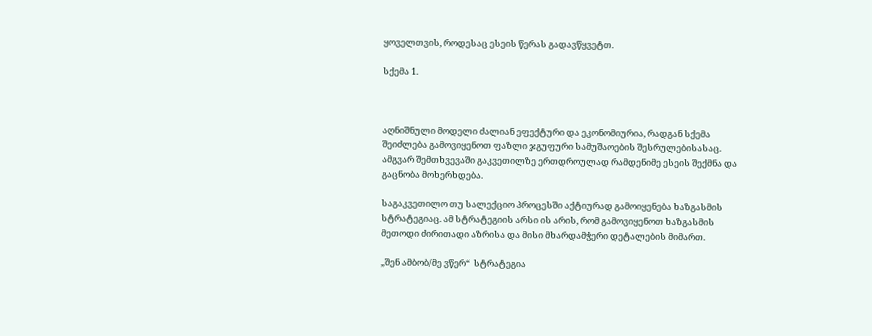ყოველთვის, როდესაც ესეის წერას გადავწყვეტთ.

სქემა 1.



აღნიშნული მოდელი ძალიან ეფექტური და ეკონომიურია, რადგან სქემა შეიძლება გამოვიყენოთ ფაზლი ჯგუფური სამუშაოების შესრულებისასაც. ამგვარ შემთხვევაში გაკვეთილზე ერთდროულად რამდენიმე ესეის შექმნა და გაცნობა მოხერხდება.

საგაკვეთილო თუ სალექციო პროცესში აქტიურად გამოიყენება ხაზგასმის სტრატეგიაც. ამ სტრატეგიის არსი ის არის, რომ გამოვიყენოთ ხაზგასმის მეთოდი ძირითადი აზრისა და მისი მხარდამჭერი დეტალების მიმართ.

„შენ ამბობ/მე ვწერ“  სტრატეგია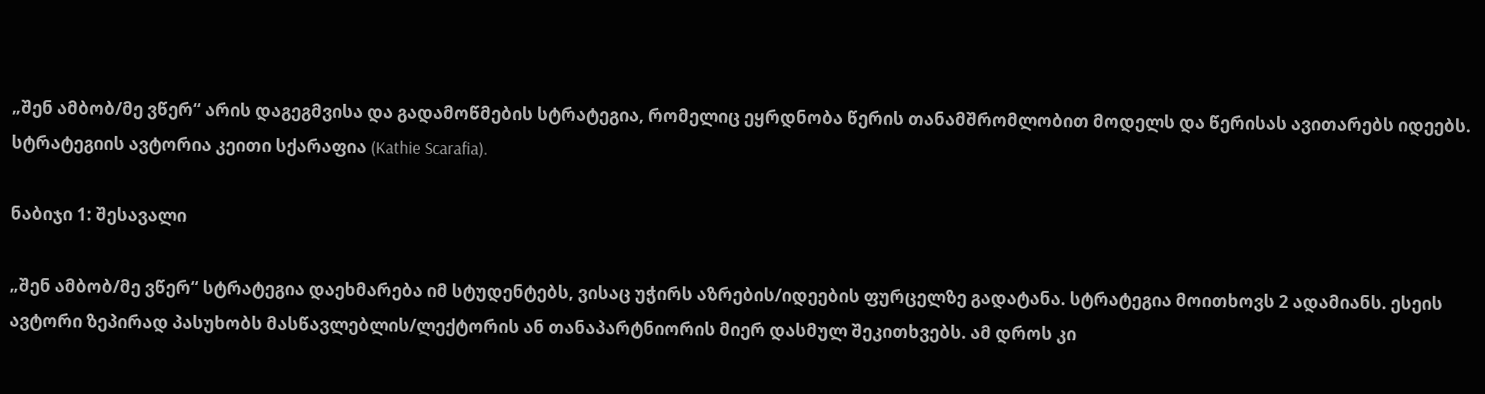„შენ ამბობ/მე ვწერ“ არის დაგეგმვისა და გადამოწმების სტრატეგია, რომელიც ეყრდნობა წერის თანამშრომლობით მოდელს და წერისას ავითარებს იდეებს. სტრატეგიის ავტორია კეითი სქარაფია (Kathie Scarafia).

ნაბიჯი 1: შესავალი

„შენ ამბობ/მე ვწერ“ სტრატეგია დაეხმარება იმ სტუდენტებს, ვისაც უჭირს აზრების/იდეების ფურცელზე გადატანა. სტრატეგია მოითხოვს 2 ადამიანს. ესეის ავტორი ზეპირად პასუხობს მასწავლებლის/ლექტორის ან თანაპარტნიორის მიერ დასმულ შეკითხვებს. ამ დროს კი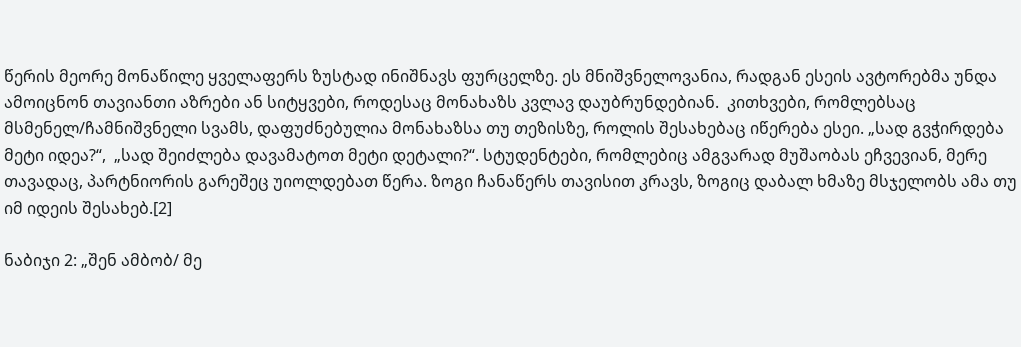წერის მეორე მონაწილე ყველაფერს ზუსტად ინიშნავს ფურცელზე. ეს მნიშვნელოვანია, რადგან ესეის ავტორებმა უნდა ამოიცნონ თავიანთი აზრები ან სიტყვები, როდესაც მონახაზს კვლავ დაუბრუნდებიან.  კითხვები, რომლებსაც მსმენელ/ჩამნიშვნელი სვამს, დაფუძნებულია მონახაზსა თუ თეზისზე, როლის შესახებაც იწერება ესეი. „სად გვჭირდება მეტი იდეა?“,  „სად შეიძლება დავამატოთ მეტი დეტალი?“. სტუდენტები, რომლებიც ამგვარად მუშაობას ეჩვევიან, მერე თავადაც, პარტნიორის გარეშეც უიოლდებათ წერა. ზოგი ჩანაწერს თავისით კრავს, ზოგიც დაბალ ხმაზე მსჯელობს ამა თუ იმ იდეის შესახებ.[2]

ნაბიჯი 2: „შენ ამბობ/ მე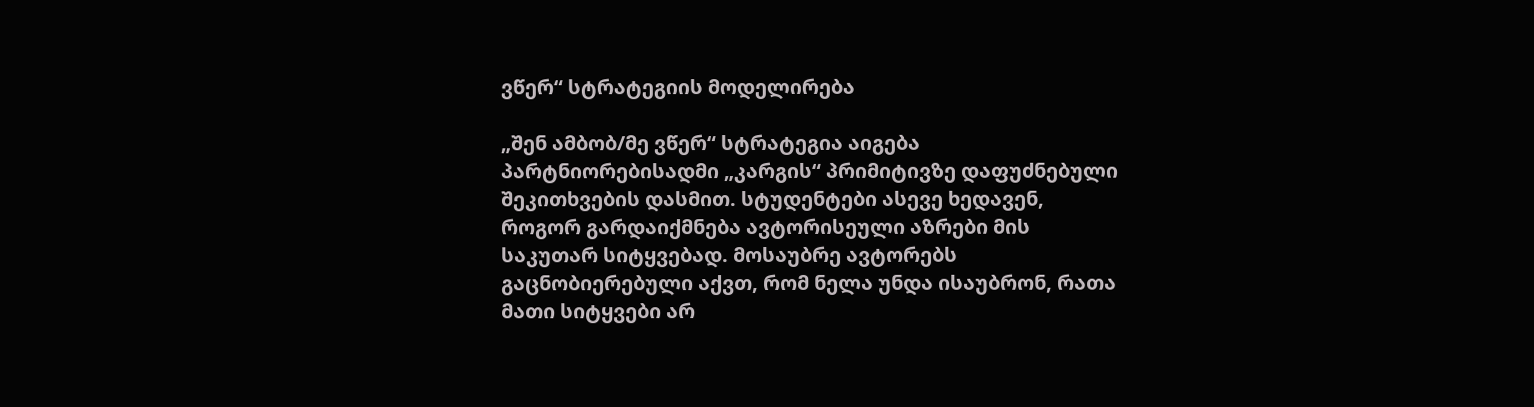ვწერ“ სტრატეგიის მოდელირება

„შენ ამბობ/მე ვწერ“ სტრატეგია აიგება პარტნიორებისადმი „კარგის“ პრიმიტივზე დაფუძნებული შეკითხვების დასმით. სტუდენტები ასევე ხედავენ, როგორ გარდაიქმნება ავტორისეული აზრები მის საკუთარ სიტყვებად. მოსაუბრე ავტორებს გაცნობიერებული აქვთ, რომ ნელა უნდა ისაუბრონ, რათა მათი სიტყვები არ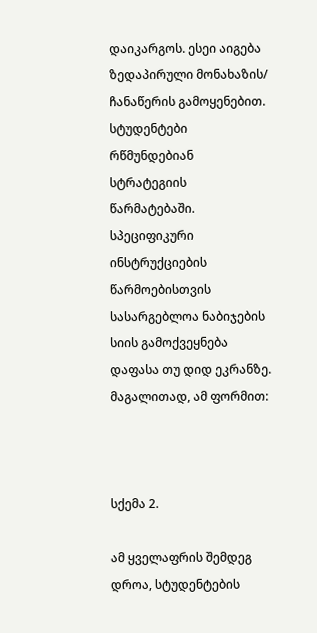დაიკარგოს. ესეი აიგება ზედაპირული მონახაზის/ ჩანაწერის გამოყენებით. სტუდენტები რწმუნდებიან სტრატეგიის წარმატებაში.  სპეციფიკური ინსტრუქციების წარმოებისთვის სასარგებლოა ნაბიჯების სიის გამოქვეყნება დაფასა თუ დიდ ეკრანზე.  მაგალითად, ამ ფორმით:



სქემა 2.

ამ ყველაფრის შემდეგ დროა, სტუდენტების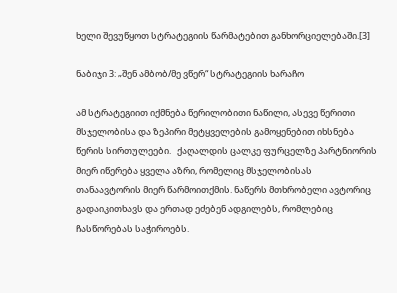ხელი შევუწყოთ სტრატეგიის წარმატებით განხორციელებაში.[3]

ნაბიჯი 3: „შენ ამბობ/მე ვწერ“ სტრატეგიის ხარაჩო

ამ სტრატეგიით იქმნება წერილობითი ნაწილი, ასევე წერითი მსჯელობისა და ზეპირი მეტყველების გამოყენებით იხსნება წერის სირთულეები.   ქაღალდის ცალკე ფურცელზე პარტნიორის მიერ იწერება ყველა აზრი, რომელიც მსჯელობისას თანაავტორის მიერ წარმოითქმის. ნაწერს მთხრობელი ავტორიც გადაიკითხავს და ერთად ეძებენ ადგილებს, რომლებიც ჩასწორებას საჭიროებს.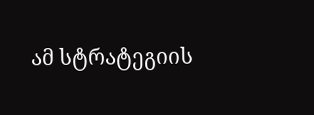ამ სტრატეგიის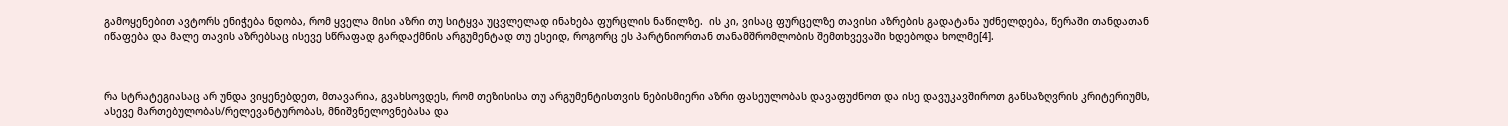გამოყენებით ავტორს ენიჭება ნდობა, რომ ყველა მისი აზრი თუ სიტყვა უცვლელად ინახება ფურცლის ნაწილზე.  ის კი, ვისაც ფურცელზე თავისი აზრების გადატანა უძნელდება, წერაში თანდათან იწაფება და მალე თავის აზრებსაც ისევე სწრაფად გარდაქმნის არგუმენტად თუ ესეიდ, როგორც ეს პარტნიორთან თანამშრომლობის შემთხვევაში ხდებოდა ხოლმე[4].



რა სტრატეგიასაც არ უნდა ვიყენებდეთ, მთავარია, გვახსოვდეს, რომ თეზისისა თუ არგუმენტისთვის ნებისმიერი აზრი ფასეულობას დავაფუძნოთ და ისე დავუკავშიროთ განსაზღვრის კრიტერიუმს, ასევე მართებულობას/რელევანტურობას, მნიშვნელოვნებასა და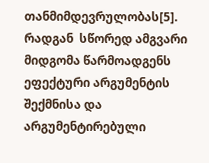თანმიმდევრულობას[5]. რადგან  სწორედ ამგვარი მიდგომა წარმოადგენს ეფექტური არგუმენტის შექმნისა და არგუმენტირებული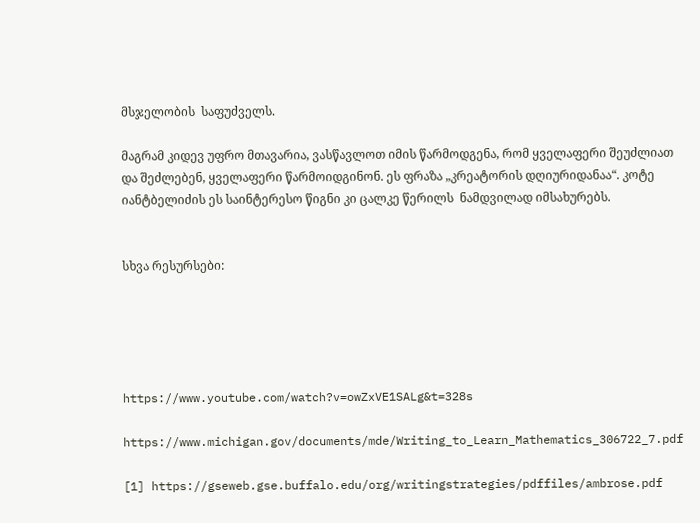მსჯელობის  საფუძველს.

მაგრამ კიდევ უფრო მთავარია, ვასწავლოთ იმის წარმოდგენა, რომ ყველაფერი შეუძლიათ და შეძლებენ, ყველაფერი წარმოიდგინონ. ეს ფრაზა „კრეატორის დღიურიდანაა“. კოტე იანტბელიძის ეს საინტერესო წიგნი კი ცალკე წერილს  ნამდვილად იმსახურებს.


სხვა რესურსები:





https://www.youtube.com/watch?v=owZxVE1SALg&t=328s

https://www.michigan.gov/documents/mde/Writing_to_Learn_Mathematics_306722_7.pdf

[1] https://gseweb.gse.buffalo.edu/org/writingstrategies/pdffiles/ambrose.pdf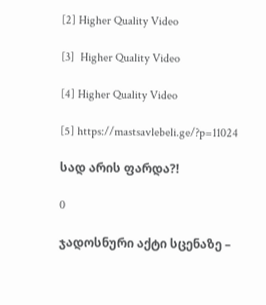[2] Higher Quality Video

[3]  Higher Quality Video

[4] Higher Quality Video

[5] https://mastsavlebeli.ge/?p=11024

სად არის ფარდა?!

0

ჯადოსნური აქტი სცენაზე –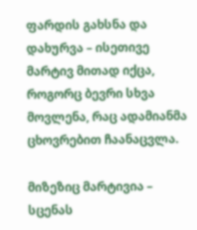ფარდის გახსნა და დახურვა – ისეთივე მარტივ მითად იქცა, როგორც ბევრი სხვა მოვლენა, რაც ადამიანმა ცხოვრებით ჩაანაცვლა.

მიზეზიც მარტივია – სცენას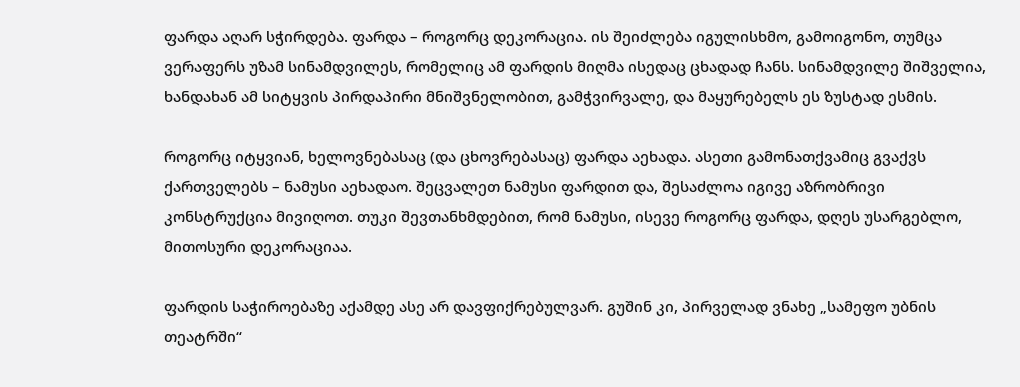ფარდა აღარ სჭირდება. ფარდა – როგორც დეკორაცია. ის შეიძლება იგულისხმო, გამოიგონო, თუმცა ვერაფერს უზამ სინამდვილეს, რომელიც ამ ფარდის მიღმა ისედაც ცხადად ჩანს. სინამდვილე შიშველია, ხანდახან ამ სიტყვის პირდაპირი მნიშვნელობით, გამჭვირვალე, და მაყურებელს ეს ზუსტად ესმის.

როგორც იტყვიან, ხელოვნებასაც (და ცხოვრებასაც) ფარდა აეხადა. ასეთი გამონათქვამიც გვაქვს ქართველებს – ნამუსი აეხადაო. შეცვალეთ ნამუსი ფარდით და, შესაძლოა იგივე აზრობრივი კონსტრუქცია მივიღოთ. თუკი შევთანხმდებით, რომ ნამუსი, ისევე როგორც ფარდა, დღეს უსარგებლო, მითოსური დეკორაციაა.

ფარდის საჭიროებაზე აქამდე ასე არ დავფიქრებულვარ. გუშინ კი, პირველად ვნახე „სამეფო უბნის თეატრში“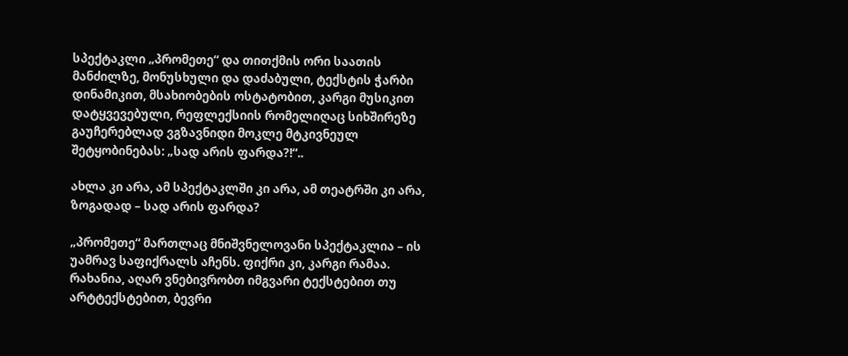სპექტაკლი „პრომეთე“ და თითქმის ორი საათის მანძილზე, მონუსხული და დაძაბული, ტექსტის ჭარბი დინამიკით, მსახიობების ოსტატობით, კარგი მუსიკით დატყვევებული, რეფლექსიის რომელიღაც სიხშირეზე გაუჩერებლად ვგზავნიდი მოკლე მტკივნეულ შეტყობინებას: „სად არის ფარდა?!“..

ახლა კი არა, ამ სპექტაკლში კი არა, ამ თეატრში კი არა, ზოგადად – სად არის ფარდა?

„პრომეთე“ მართლაც მნიშვნელოვანი სპექტაკლია – ის უამრავ საფიქრალს აჩენს. ფიქრი კი, კარგი რამაა. რახანია, აღარ ვნებივრობთ იმგვარი ტექსტებით თუ არტტექსტებით, ბევრი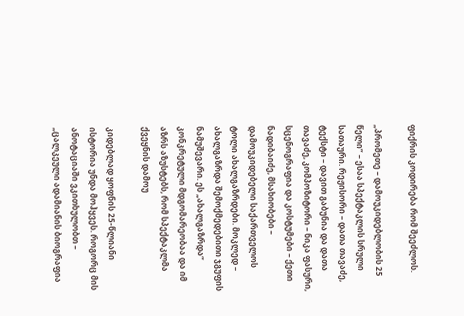ფიქრის კოდირება რომ შეეძლოს.

„პრომეთე – დამოუკიდებლობის 25 წელი“ – ესაა სპექტაკლის სრული სათაური. რეჟისორი – დათა თავაძე, ტექსტი – დავით გაბუნია და დათა თავაძე, კომპოზიტორი – ნიკა ფასური, სცენოგრაფია და კოსტუმები – ქეთი ნადიბაიძე, მსახიობები – დამოუკიდებელი საქართველოს ტოლი ახალგაზრდები. მოკლედ – ახალგაზრდა შემოქმედებითი ჯგუფის ნამუშევარი. ეს „ახალგაზრდა“ კონკრეტული მდგომარეობაა და იმ აზრს აზუსტებს, რომ სპექტაკლმა ქვეყნის დამოუ

კიდებლად ყოფნის 25-წლიანი ისტორია უნდა მოჰყვეს. როგორც მის ანოტაციაში ვკითხულობთ – „ცალკეული ადამიანის ბიოგრაფია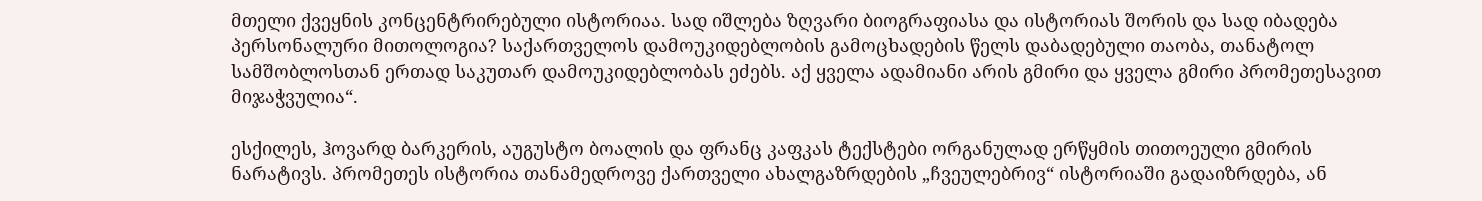მთელი ქვეყნის კონცენტრირებული ისტორიაა. სად იშლება ზღვარი ბიოგრაფიასა და ისტორიას შორის და სად იბადება პერსონალური მითოლოგია? საქართველოს დამოუკიდებლობის გამოცხადების წელს დაბადებული თაობა, თანატოლ სამშობლოსთან ერთად საკუთარ დამოუკიდებლობას ეძებს. აქ ყველა ადამიანი არის გმირი და ყველა გმირი პრომეთესავით მიჯაჭვულია“.

ესქილეს, ჰოვარდ ბარკერის, აუგუსტო ბოალის და ფრანც კაფკას ტექსტები ორგანულად ერწყმის თითოეული გმირის ნარატივს. პრომეთეს ისტორია თანამედროვე ქართველი ახალგაზრდების „ჩვეულებრივ“ ისტორიაში გადაიზრდება, ან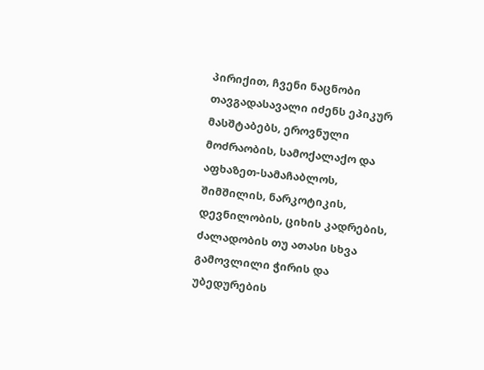პირიქით, ჩვენი ნაცნობი თავგადასავალი იძენს ეპიკურ მასშტაბებს, ეროვნული მოძრაობის, სამოქალაქო და აფხაზეთ-სამაჩაბლოს, შიმშილის, ნარკოტიკის, დევნილობის, ციხის კადრების, ძალადობის თუ ათასი სხვა გამოვლილი ჭირის და უბედურების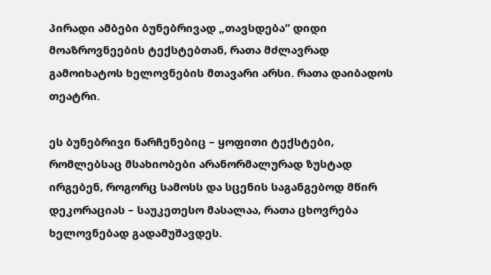პირადი ამბები ბუნებრივად „თავსდება“ დიდი მოაზროვნეების ტექსტებთან, რათა მძლავრად გამოიხატოს ხელოვნების მთავარი არსი. რათა დაიბადოს თეატრი.

ეს ბუნებრივი ნარჩენებიც – ყოფითი ტექსტები, რომლებსაც მსახიობები არანორმალურად ზუსტად ირგებენ, როგორც სამოსს და სცენის საგანგებოდ მწირ დეკორაციას – საუკეთესო მასალაა, რათა ცხოვრება ხელოვნებად გადამუშავდეს.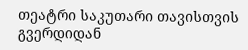თეატრი საკუთარი თავისთვის გვერდიდან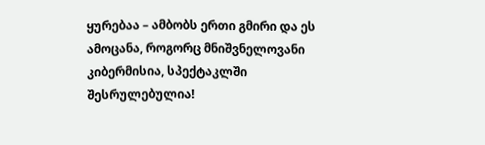ყურებაა – ამბობს ერთი გმირი და ეს ამოცანა, როგორც მნიშვნელოვანი კიბერმისია, სპექტაკლში შესრულებულია!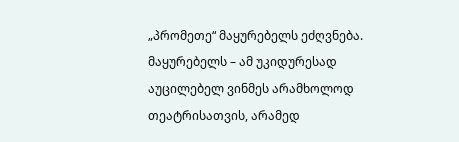„პრომეთე“ მაყურებელს ეძღვნება. მაყურებელს – ამ უკიდურესად აუცილებელ ვინმეს არამხოლოდ თეატრისათვის, არამედ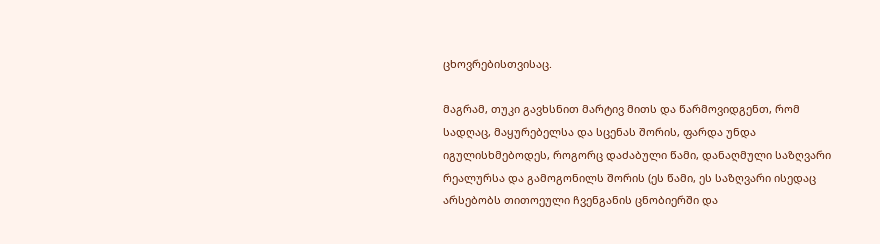ცხოვრებისთვისაც.

მაგრამ, თუკი გავხსნით მარტივ მითს და წარმოვიდგენთ, რომ სადღაც, მაყურებელსა და სცენას შორის, ფარდა უნდა იგულისხმებოდეს, როგორც დაძაბული წამი, დანაღმული საზღვარი რეალურსა და გამოგონილს შორის (ეს წამი, ეს საზღვარი ისედაც არსებობს თითოეული ჩვენგანის ცნობიერში და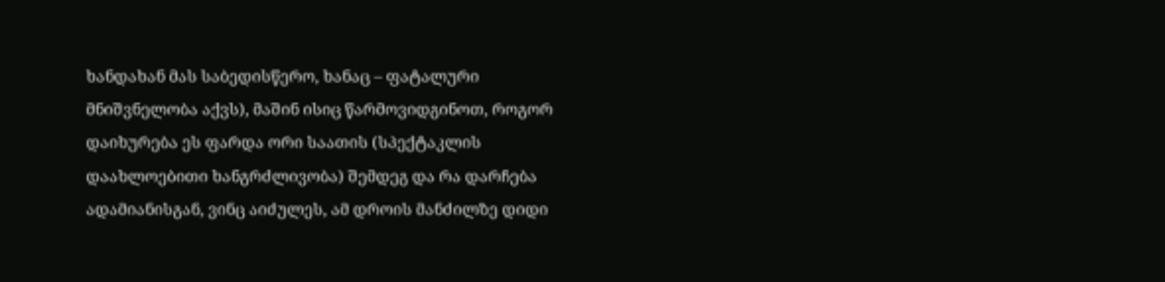ხანდახან მას საბედისწერო, ხანაც – ფატალური მნიშვნელობა აქვს), მაშინ ისიც წარმოვიდგინოთ, როგორ დაიხურება ეს ფარდა ორი საათის (სპექტაკლის დაახლოებითი ხანგრძლივობა) შემდეგ და რა დარჩება ადამიანისგან, ვინც აიძულეს, ამ დროის მანძილზე დიდი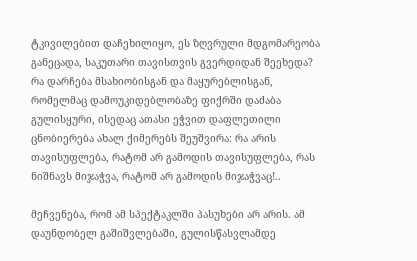ტკივილებით დაჩეხილიყო, ეს ზღვრული მდგომარეობა განეცადა, საკუთარი თავისთვის გვერდიდან შეეხედა? რა დარჩება მსახიობისგან და მაყურებლისგან, რომელმაც დამოუკიდებლობაზე ფიქრში დაძაბა გულისყური, ისედაც ათასი ეჭვით დაფლეთილი ცნობიერება ახალ ქიმერებს შეუშვირა: რა არის თავისუფლება, რატომ არ გამოდის თავისუფლება, რას ნიშნავს მიჯაჭვა, რატომ არ გამოდის მიჯაჭვაც!..

მეჩვენება, რომ ამ სპექტაკლში პასუხები არ არის. ამ დაუნდობელ გაშიშვლებაში, გულისწასვლამდე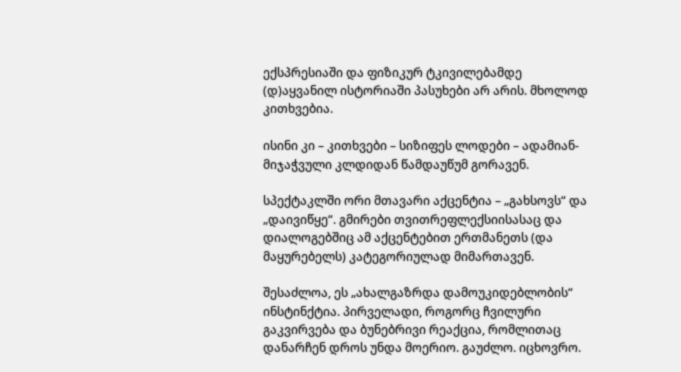ექსპრესიაში და ფიზიკურ ტკივილებამდე (დ)აყვანილ ისტორიაში პასუხები არ არის. მხოლოდ კითხვებია.

ისინი კი – კითხვები – სიზიფეს ლოდები – ადამიან-მიჯაჭვული კლდიდან წამდაუწუმ გორავენ.

სპექტაკლში ორი მთავარი აქცენტია – „გახსოვს“ და „დაივიწყე“. გმირები თვითრეფლექსიისასაც და დიალოგებშიც ამ აქცენტებით ერთმანეთს (და მაყურებელს) კატეგორიულად მიმართავენ.

შესაძლოა, ეს „ახალგაზრდა დამოუკიდებლობის“ ინსტინქტია. პირველადი, როგორც ჩვილური გაკვირვება და ბუნებრივი რეაქცია, რომლითაც დანარჩენ დროს უნდა მოერიო. გაუძლო. იცხოვრო.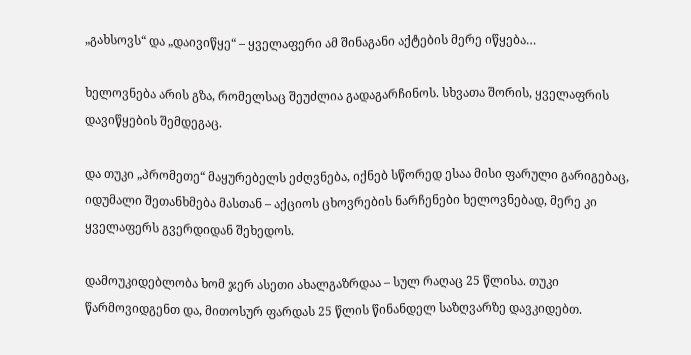„გახსოვს“ და „დაივიწყე“ – ყველაფერი ამ შინაგანი აქტების მერე იწყება…

ხელოვნება არის გზა, რომელსაც შეუძლია გადაგარჩინოს. სხვათა შორის, ყველაფრის დავიწყების შემდეგაც.

და თუკი „პრომეთე“ მაყურებელს ეძღვნება, იქნებ სწორედ ესაა მისი ფარული გარიგებაც, იდუმალი შეთანხმება მასთან – აქციოს ცხოვრების ნარჩენები ხელოვნებად, მერე კი ყველაფერს გვერდიდან შეხედოს.

დამოუკიდებლობა ხომ ჯერ ასეთი ახალგაზრდაა – სულ რაღაც 25 წლისა. თუკი წარმოვიდგენთ და, მითოსურ ფარდას 25 წლის წინანდელ საზღვარზე დავკიდებთ.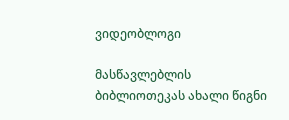ვიდეობლოგი

მასწავლებლის ბიბლიოთეკას ახალი წიგნი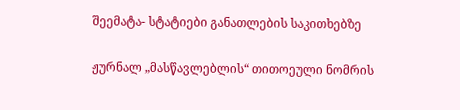შეემატა- სტატიები განათლების საკითხებზე

ჟურნალ „მასწავლებლის“ თითოეული ნომრის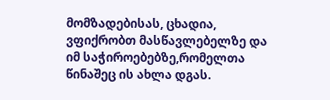მომზადებისას, ცხადია, ვფიქრობთ მასწავლებელზე და იმ საჭიროებებზე,რომელთა წინაშეც ის ახლა დგას.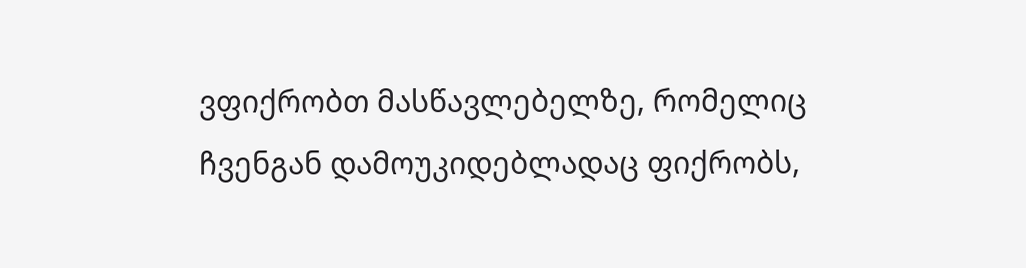ვფიქრობთ მასწავლებელზე, რომელიც ჩვენგან დამოუკიდებლადაც ფიქრობს,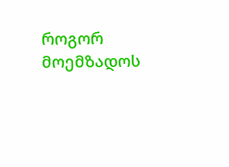როგორ მოემზადოს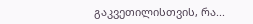გაკვეთილისთვის, რა...